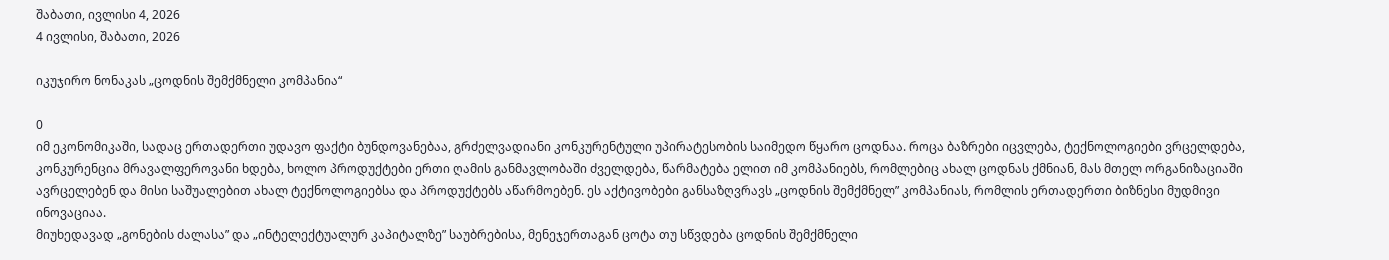შაბათი, ივლისი 4, 2026
4 ივლისი, შაბათი, 2026

იკუჯირო ნონაკას „ცოდნის შემქმნელი კომპანია“

0
იმ ეკონომიკაში, სადაც ერთადერთი უდავო ფაქტი ბუნდოვანებაა, გრძელვადიანი კონკურენტული უპირატესობის საიმედო წყარო ცოდნაა. როცა ბაზრები იცვლება, ტექნოლოგიები ვრცელდება, კონკურენცია მრავალფეროვანი ხდება, ხოლო პროდუქტები ერთი ღამის განმავლობაში ძველდება, წარმატება ელით იმ კომპანიებს, რომლებიც ახალ ცოდნას ქმნიან, მას მთელ ორგანიზაციაში ავრცელებენ და მისი საშუალებით ახალ ტექნოლოგიებსა და პროდუქტებს აწარმოებენ. ეს აქტივობები განსაზღვრავს „ცოდნის შემქმნელ” კომპანიას, რომლის ერთადერთი ბიზნესი მუდმივი ინოვაციაა.
მიუხედავად „გონების ძალასა” და „ინტელექტუალურ კაპიტალზე” საუბრებისა, მენეჯერთაგან ცოტა თუ სწვდება ცოდნის შემქმნელი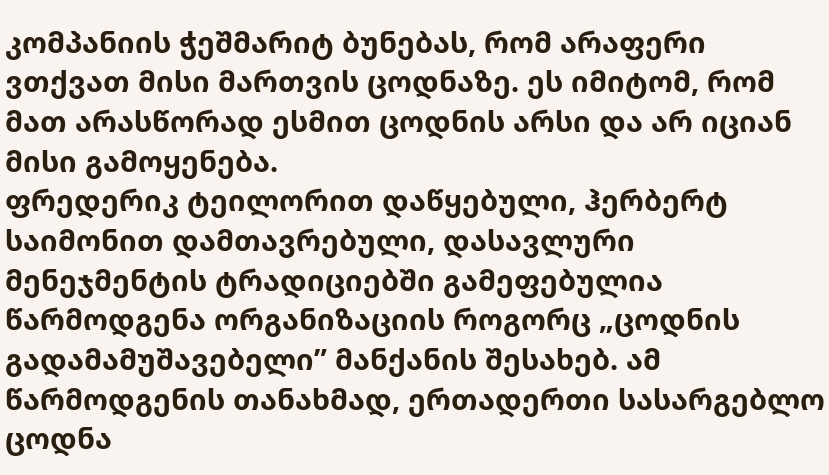კომპანიის ჭეშმარიტ ბუნებას, რომ არაფერი ვთქვათ მისი მართვის ცოდნაზე. ეს იმიტომ, რომ მათ არასწორად ესმით ცოდნის არსი და არ იციან მისი გამოყენება.
ფრედერიკ ტეილორით დაწყებული, ჰერბერტ საიმონით დამთავრებული, დასავლური მენეჯმენტის ტრადიციებში გამეფებულია წარმოდგენა ორგანიზაციის როგორც „ცოდნის გადამამუშავებელი” მანქანის შესახებ. ამ წარმოდგენის თანახმად, ერთადერთი სასარგებლო ცოდნა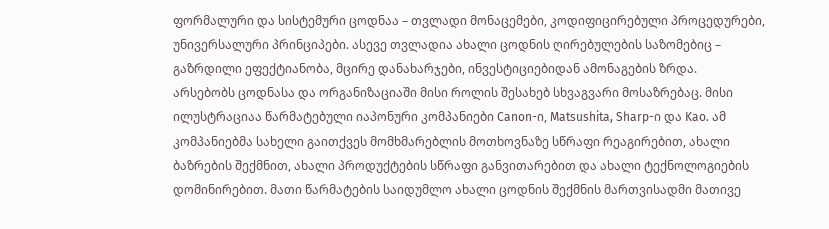ფორმალური და სისტემური ცოდნაა – თვლადი მონაცემები, კოდიფიცირებული პროცედურები, უნივერსალური პრინციპები. ასევე თვლადია ახალი ცოდნის ღირებულების საზომებიც – გაზრდილი ეფექტიანობა, მცირე დანახარჯები, ინვესტიციებიდან ამონაგების ზრდა.
არსებობს ცოდნასა და ორგანიზაციაში მისი როლის შესახებ სხვაგვარი მოსაზრებაც. მისი ილუსტრაციაა წარმატებული იაპონური კომპანიები Canon-ი, Matsushita, Sharp-ი და Kao. ამ კომპანიებმა სახელი გაითქვეს მომხმარებლის მოთხოვნაზე სწრაფი რეაგირებით, ახალი ბაზრების შექმნით, ახალი პროდუქტების სწრაფი განვითარებით და ახალი ტექნოლოგიების დომინირებით. მათი წარმატების საიდუმლო ახალი ცოდნის შექმნის მართვისადმი მათივე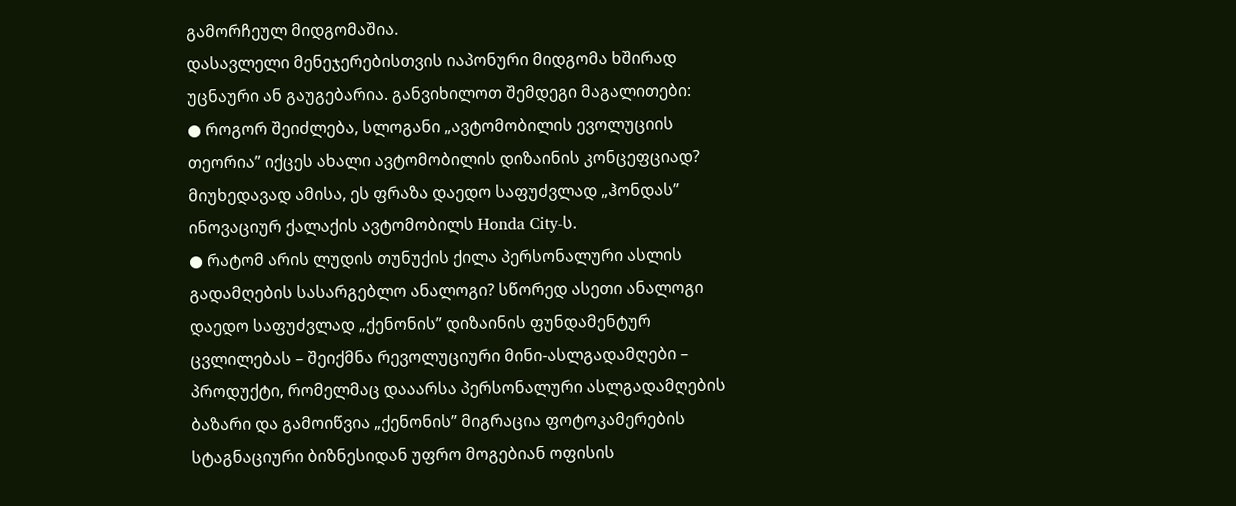გამორჩეულ მიდგომაშია.
დასავლელი მენეჯერებისთვის იაპონური მიდგომა ხშირად უცნაური ან გაუგებარია. განვიხილოთ შემდეგი მაგალითები:
● როგორ შეიძლება, სლოგანი „ავტომობილის ევოლუციის თეორია” იქცეს ახალი ავტომობილის დიზაინის კონცეფციად? მიუხედავად ამისა, ეს ფრაზა დაედო საფუძვლად „ჰონდას” ინოვაციურ ქალაქის ავტომობილს Honda City-ს.
● რატომ არის ლუდის თუნუქის ქილა პერსონალური ასლის გადამღების სასარგებლო ანალოგი? სწორედ ასეთი ანალოგი დაედო საფუძვლად „ქენონის” დიზაინის ფუნდამენტურ ცვლილებას – შეიქმნა რევოლუციური მინი-ასლგადამღები – პროდუქტი, რომელმაც დააარსა პერსონალური ასლგადამღების ბაზარი და გამოიწვია „ქენონის” მიგრაცია ფოტოკამერების სტაგნაციური ბიზნესიდან უფრო მოგებიან ოფისის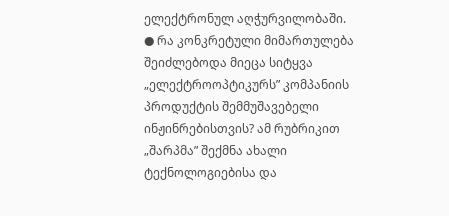ელექტრონულ აღჭურვილობაში.
● რა კონკრეტული მიმართულება შეიძლებოდა მიეცა სიტყვა „ელექტროოპტიკურს” კომპანიის პროდუქტის შემმუშავებელი ინჟინრებისთვის? ამ რუბრიკით „შარპმა” შექმნა ახალი ტექნოლოგიებისა და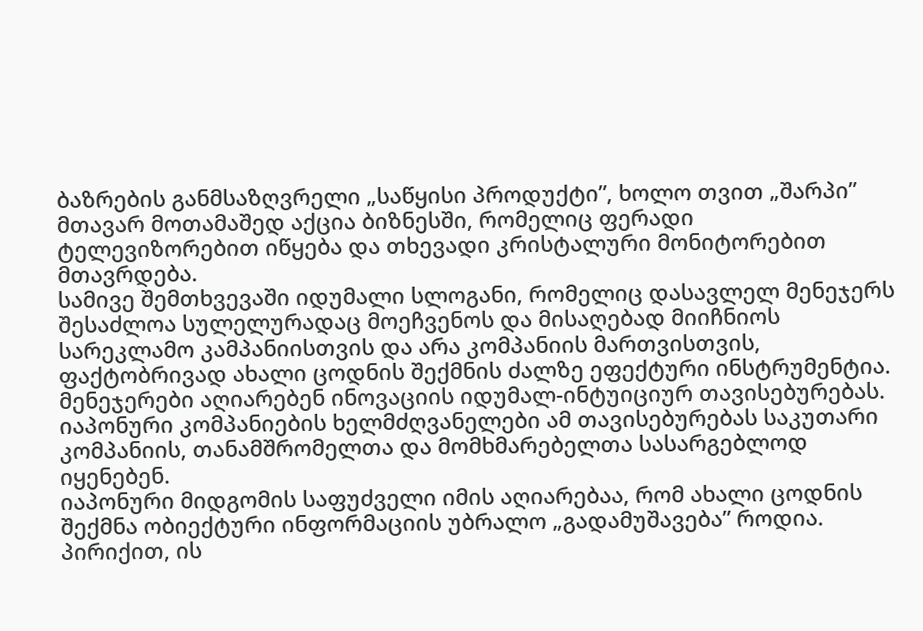ბაზრების განმსაზღვრელი „საწყისი პროდუქტი”, ხოლო თვით „შარპი” მთავარ მოთამაშედ აქცია ბიზნესში, რომელიც ფერადი ტელევიზორებით იწყება და თხევადი კრისტალური მონიტორებით მთავრდება.
სამივე შემთხვევაში იდუმალი სლოგანი, რომელიც დასავლელ მენეჯერს შესაძლოა სულელურადაც მოეჩვენოს და მისაღებად მიიჩნიოს სარეკლამო კამპანიისთვის და არა კომპანიის მართვისთვის, ფაქტობრივად ახალი ცოდნის შექმნის ძალზე ეფექტური ინსტრუმენტია. მენეჯერები აღიარებენ ინოვაციის იდუმალ-ინტუიციურ თავისებურებას. იაპონური კომპანიების ხელმძღვანელები ამ თავისებურებას საკუთარი კომპანიის, თანამშრომელთა და მომხმარებელთა სასარგებლოდ იყენებენ.
იაპონური მიდგომის საფუძველი იმის აღიარებაა, რომ ახალი ცოდნის შექმნა ობიექტური ინფორმაციის უბრალო „გადამუშავება” როდია. პირიქით, ის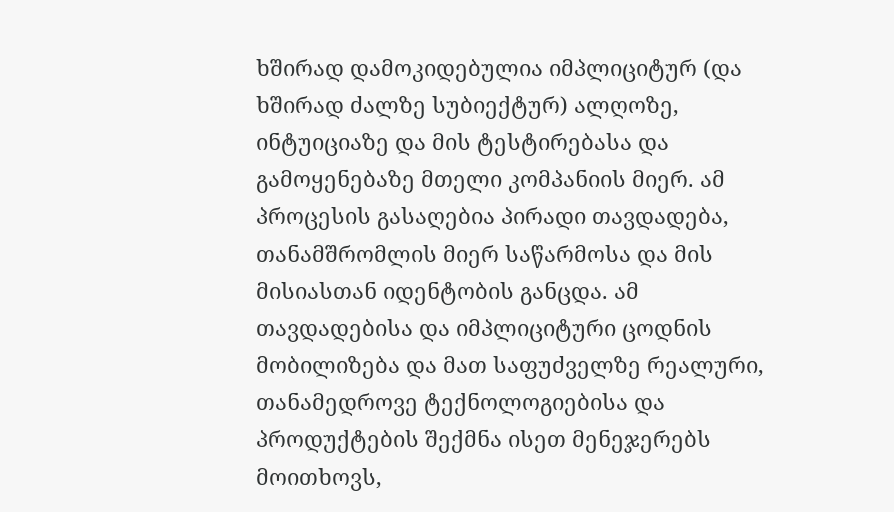ხშირად დამოკიდებულია იმპლიციტურ (და ხშირად ძალზე სუბიექტურ) ალღოზე, ინტუიციაზე და მის ტესტირებასა და გამოყენებაზე მთელი კომპანიის მიერ. ამ პროცესის გასაღებია პირადი თავდადება, თანამშრომლის მიერ საწარმოსა და მის მისიასთან იდენტობის განცდა. ამ თავდადებისა და იმპლიციტური ცოდნის მობილიზება და მათ საფუძველზე რეალური, თანამედროვე ტექნოლოგიებისა და პროდუქტების შექმნა ისეთ მენეჯერებს მოითხოვს,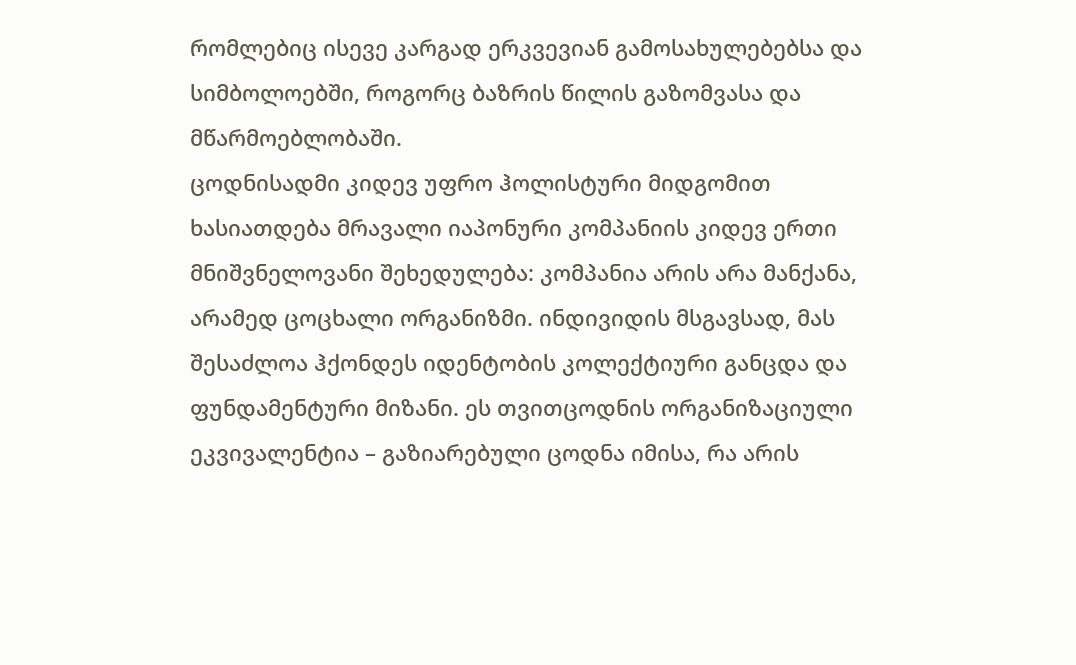რომლებიც ისევე კარგად ერკვევიან გამოსახულებებსა და სიმბოლოებში, როგორც ბაზრის წილის გაზომვასა და მწარმოებლობაში.
ცოდნისადმი კიდევ უფრო ჰოლისტური მიდგომით ხასიათდება მრავალი იაპონური კომპანიის კიდევ ერთი მნიშვნელოვანი შეხედულება: კომპანია არის არა მანქანა, არამედ ცოცხალი ორგანიზმი. ინდივიდის მსგავსად, მას შესაძლოა ჰქონდეს იდენტობის კოლექტიური განცდა და ფუნდამენტური მიზანი. ეს თვითცოდნის ორგანიზაციული ეკვივალენტია – გაზიარებული ცოდნა იმისა, რა არის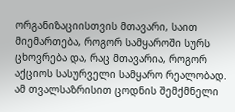ორგანიზაციისთვის მთავარი, საით მიემართება, როგორ სამყაროში სურს ცხოვრება და, რაც მთავარია, როგორ აქციოს სასურველი სამყარო რეალობად.
ამ თვალსაზრისით ცოდნის შემქმნელი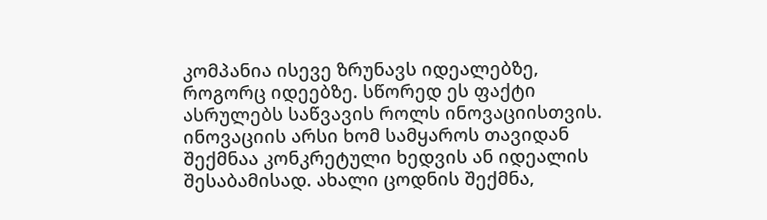კომპანია ისევე ზრუნავს იდეალებზე, როგორც იდეებზე. სწორედ ეს ფაქტი ასრულებს საწვავის როლს ინოვაციისთვის. ინოვაციის არსი ხომ სამყაროს თავიდან შექმნაა კონკრეტული ხედვის ან იდეალის შესაბამისად. ახალი ცოდნის შექმნა,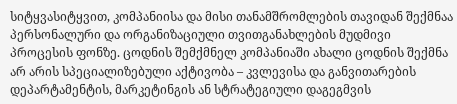სიტყვასიტყვით, კომპანიისა და მისი თანამშრომლების თავიდან შექმნაა პერსონალური და ორგანიზაციული თვითგანახლების მუდმივი პროცესის ფონზე. ცოდნის შემქმნელ კომპანიაში ახალი ცოდნის შექმნა არ არის სპეციალიზებული აქტივობა – კვლევისა და განვითარების დეპარტამენტის, მარკეტინგის ან სტრატეგიული დაგეგმვის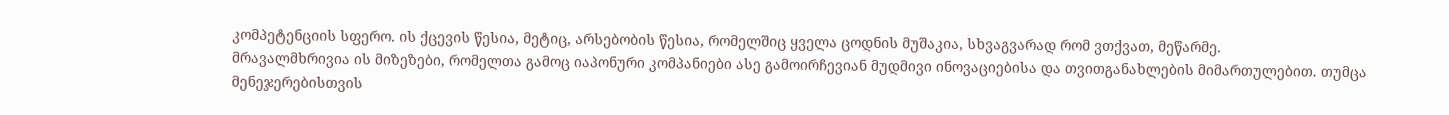კომპეტენციის სფერო. ის ქცევის წესია, მეტიც, არსებობის წესია, რომელშიც ყველა ცოდნის მუშაკია, სხვაგვარად რომ ვთქვათ, მეწარმე.
მრავალმხრივია ის მიზეზები, რომელთა გამოც იაპონური კომპანიები ასე გამოირჩევიან მუდმივი ინოვაციებისა და თვითგანახლების მიმართულებით. თუმცა მენეჯერებისთვის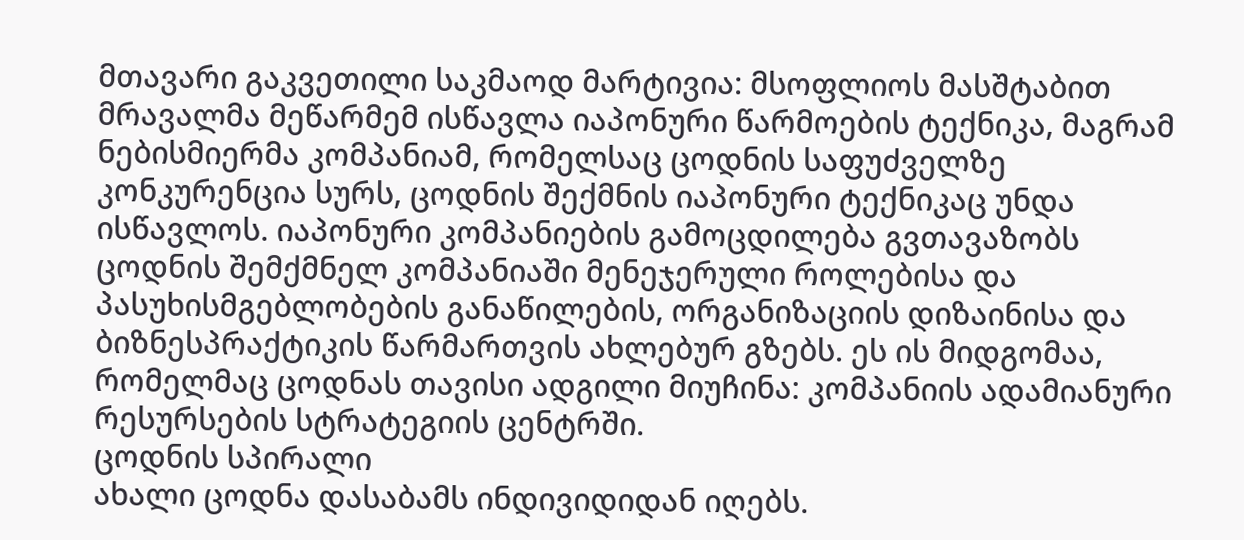მთავარი გაკვეთილი საკმაოდ მარტივია: მსოფლიოს მასშტაბით მრავალმა მეწარმემ ისწავლა იაპონური წარმოების ტექნიკა, მაგრამ ნებისმიერმა კომპანიამ, რომელსაც ცოდნის საფუძველზე კონკურენცია სურს, ცოდნის შექმნის იაპონური ტექნიკაც უნდა ისწავლოს. იაპონური კომპანიების გამოცდილება გვთავაზობს ცოდნის შემქმნელ კომპანიაში მენეჯერული როლებისა და პასუხისმგებლობების განაწილების, ორგანიზაციის დიზაინისა და ბიზნესპრაქტიკის წარმართვის ახლებურ გზებს. ეს ის მიდგომაა, რომელმაც ცოდნას თავისი ადგილი მიუჩინა: კომპანიის ადამიანური რესურსების სტრატეგიის ცენტრში.
ცოდნის სპირალი
ახალი ცოდნა დასაბამს ინდივიდიდან იღებს.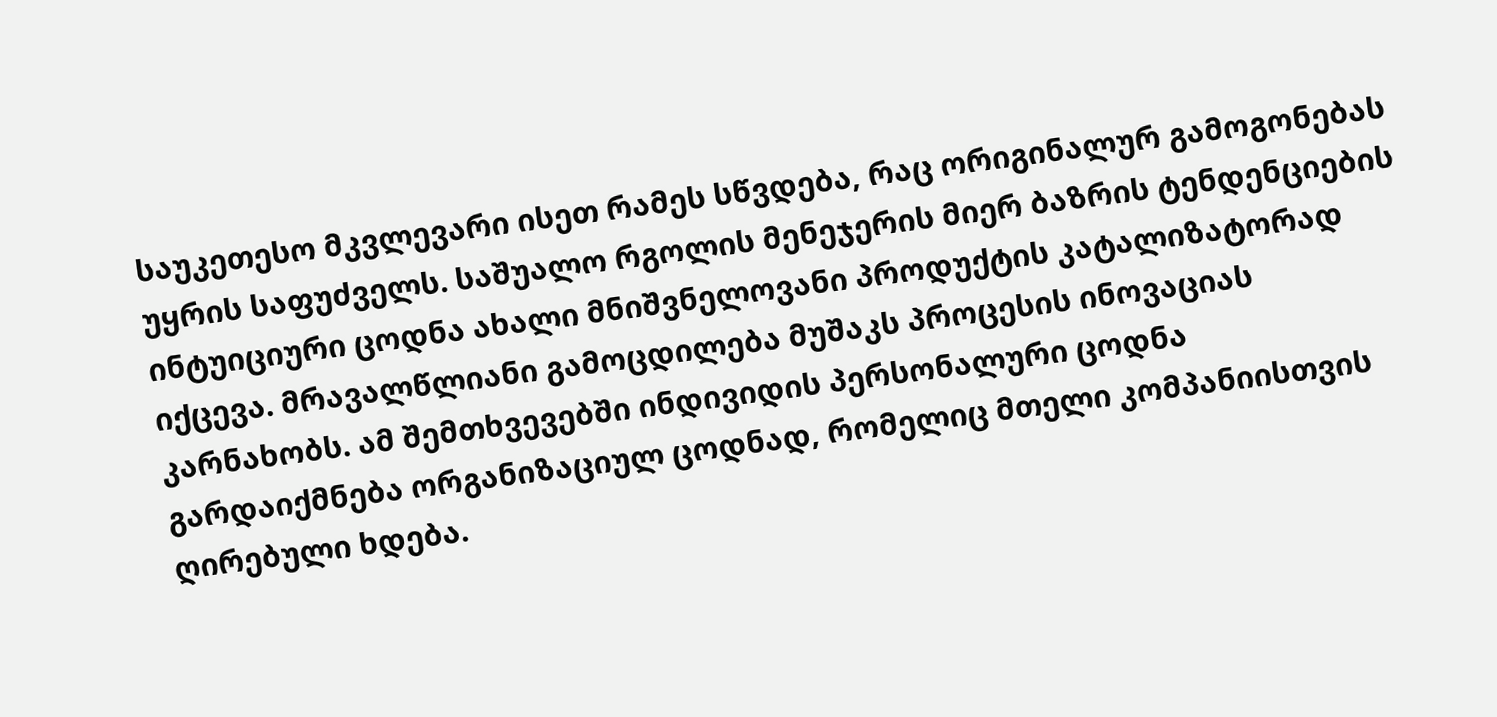საუკეთესო მკვლევარი ისეთ რამეს სწვდება, რაც ორიგინალურ გამოგონებას უყრის საფუძველს. საშუალო რგოლის მენეჯერის მიერ ბაზრის ტენდენციების ინტუიციური ცოდნა ახალი მნიშვნელოვანი პროდუქტის კატალიზატორად იქცევა. მრავალწლიანი გამოცდილება მუშაკს პროცესის ინოვაციას კარნახობს. ამ შემთხვევებში ინდივიდის პერსონალური ცოდნა გარდაიქმნება ორგანიზაციულ ცოდნად, რომელიც მთელი კომპანიისთვის ღირებული ხდება.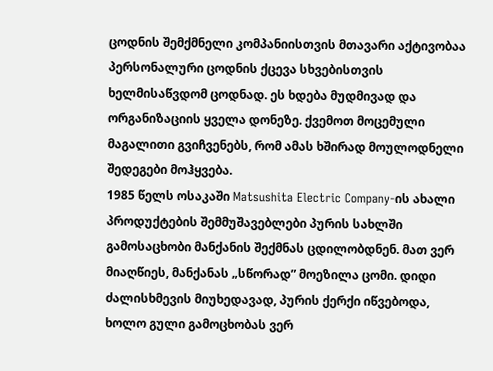ცოდნის შემქმნელი კომპანიისთვის მთავარი აქტივობაა პერსონალური ცოდნის ქცევა სხვებისთვის ხელმისაწვდომ ცოდნად. ეს ხდება მუდმივად და ორგანიზაციის ყველა დონეზე. ქვემოთ მოცემული მაგალითი გვიჩვენებს, რომ ამას ხშირად მოულოდნელი შედეგები მოჰყვება.
1985 წელს ოსაკაში Matsushita Electric Company-ის ახალი პროდუქტების შემმუშავებლები პურის სახლში გამოსაცხობი მანქანის შექმნას ცდილობდნენ. მათ ვერ მიაღწიეს, მანქანას „სწორად” მოეზილა ცომი. დიდი ძალისხმევის მიუხედავად, პურის ქერქი იწვებოდა, ხოლო გული გამოცხობას ვერ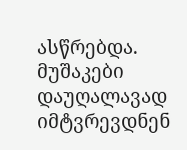ასწრებდა. მუშაკები დაუღალავად იმტვრევდნენ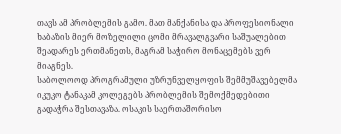თავს ამ პრობლემის გამო. მათ მანქანისა და პროფესიონალი ხაბაზის მიერ მოზელილი ცომი მრავალგვარი საშუალებით შეადარეს ერთმანეთს, მაგრამ საჭირო მონაცემებს ვერ მიაგნეს.
საბოლოოდ პროგრამული უზრუნველყოფის შემმუშავებელმა იკუკო ტანაკამ კოლეგებს პრობლემის შემოქმედებითი გადაჭრა შესთავაზა. ოსაკის საერთაშორისო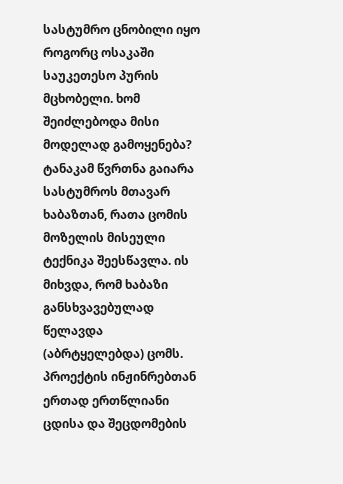სასტუმრო ცნობილი იყო როგორც ოსაკაში საუკეთესო პურის მცხობელი. ხომ შეიძლებოდა მისი მოდელად გამოყენება? ტანაკამ წვრთნა გაიარა სასტუმროს მთავარ ხაბაზთან, რათა ცომის მოზელის მისეული ტექნიკა შეესწავლა. ის მიხვდა, რომ ხაბაზი განსხვავებულად წელავდა (აბრტყელებდა) ცომს. პროექტის ინჟინრებთან ერთად ერთწლიანი ცდისა და შეცდომების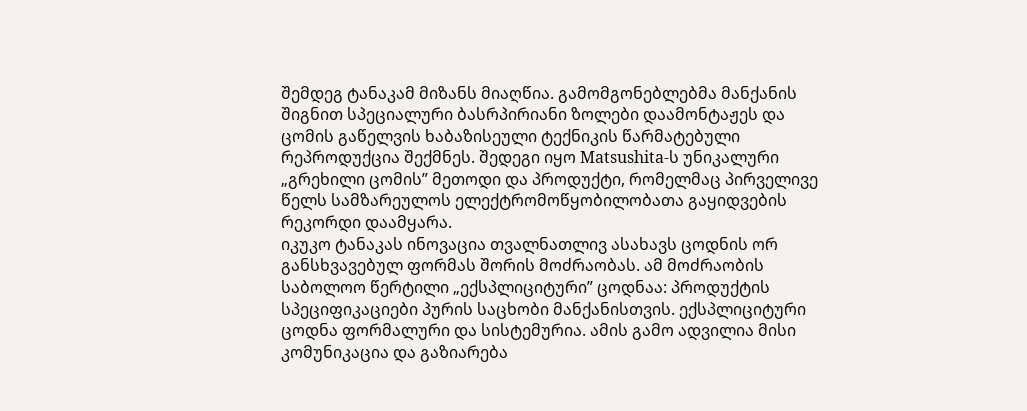შემდეგ ტანაკამ მიზანს მიაღწია. გამომგონებლებმა მანქანის შიგნით სპეციალური ბასრპირიანი ზოლები დაამონტაჟეს და ცომის გაწელვის ხაბაზისეული ტექნიკის წარმატებული რეპროდუქცია შექმნეს. შედეგი იყო Matsushita-ს უნიკალური „გრეხილი ცომის” მეთოდი და პროდუქტი, რომელმაც პირველივე წელს სამზარეულოს ელექტრომოწყობილობათა გაყიდვების რეკორდი დაამყარა.
იკუკო ტანაკას ინოვაცია თვალნათლივ ასახავს ცოდნის ორ განსხვავებულ ფორმას შორის მოძრაობას. ამ მოძრაობის საბოლოო წერტილი „ექსპლიციტური” ცოდნაა: პროდუქტის სპეციფიკაციები პურის საცხობი მანქანისთვის. ექსპლიციტური ცოდნა ფორმალური და სისტემურია. ამის გამო ადვილია მისი კომუნიკაცია და გაზიარება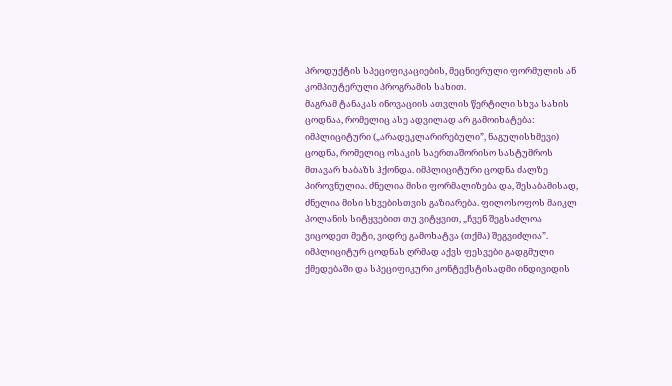პროდუქტის სპეციფიკაციების, მეცნიერული ფორმულის ან კომპიუტერული პროგრამის სახით.
მაგრამ ტანაკას ინოვაციის ათვლის წერტილი სხვა სახის ცოდნაა, რომელიც ასე ადვილად არ გამოიხატება: იმპლიციტური („არადეკლარირებული”, ნაგულისხმევი) ცოდნა, რომელიც ოსაკის საერთაშორისო სასტუმროს მთავარ ხაბაზს ჰქონდა. იმპლიციტური ცოდნა ძალზე პიროვნულია. ძნელია მისი ფორმალიზება და, შესაბამისად, ძნელია მისი სხვებისთვის გაზიარება. ფილოსოფოს მაიკლ პოლანის სიტყვებით თუ ვიტყვით, „ჩვენ შეგსაძლოა ვიცოდეთ მეტი, ვიდრე გამოხატვა (თქმა) შეგვიძლია”. იმპლიციტურ ცოდნას ღრმად აქვს ფესვები გადგმული ქმედებაში და სპეციფიკური კონტექსტისადმი ინდივიდის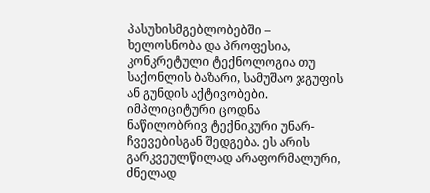პასუხისმგებლობებში – ხელოსნობა და პროფესია, კონკრეტული ტექნოლოგია თუ საქონლის ბაზარი, სამუშაო ჯგუფის ან გუნდის აქტივობები.
იმპლიციტური ცოდნა ნაწილობრივ ტექნიკური უნარ-ჩვევებისგან შედგება. ეს არის გარკვეულწილად არაფორმალური, ძნელად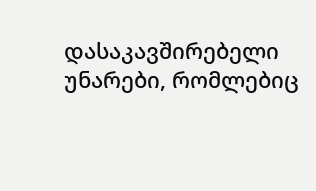დასაკავშირებელი უნარები, რომლებიც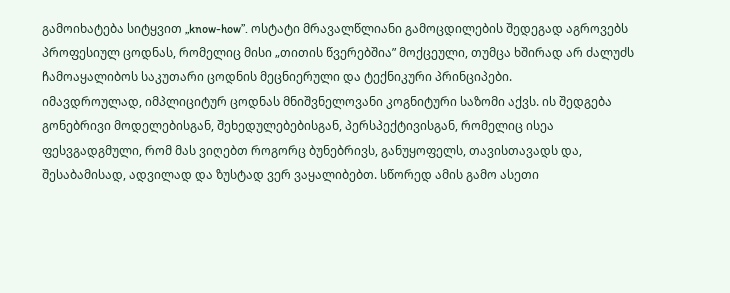გამოიხატება სიტყვით „know-how”. ოსტატი მრავალწლიანი გამოცდილების შედეგად აგროვებს პროფესიულ ცოდნას, რომელიც მისი „თითის წვერებშია” მოქცეული, თუმცა ხშირად არ ძალუძს ჩამოაყალიბოს საკუთარი ცოდნის მეცნიერული და ტექნიკური პრინციპები.
იმავდროულად, იმპლიციტურ ცოდნას მნიშვნელოვანი კოგნიტური საზომი აქვს. ის შედგება გონებრივი მოდელებისგან, შეხედულებებისგან, პერსპექტივისგან, რომელიც ისეა ფესვგადგმული, რომ მას ვიღებთ როგორც ბუნებრივს, განუყოფელს, თავისთავადს და, შესაბამისად, ადვილად და ზუსტად ვერ ვაყალიბებთ. სწორედ ამის გამო ასეთი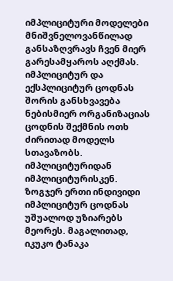იმპლიციტური მოდელები მნიშვნელოვანწილად განსაზღვრავს ჩვენ მიერ გარესამყაროს აღქმას.
იმპლიციტურ და ექსპლიციტურ ცოდნას შორის განსხვავება ნებისმიერ ორგანიზაციას ცოდნის შექმნის ოთხ ძირითად მოდელს სთავაზობს.
იმპლიციტურიდან იმპლიციტურისკენ. ზოგჯერ ერთი ინდივიდი იმპლიციტურ ცოდნას უშუალოდ უზიარებს მეორეს. მაგალითად, იკუკო ტანაკა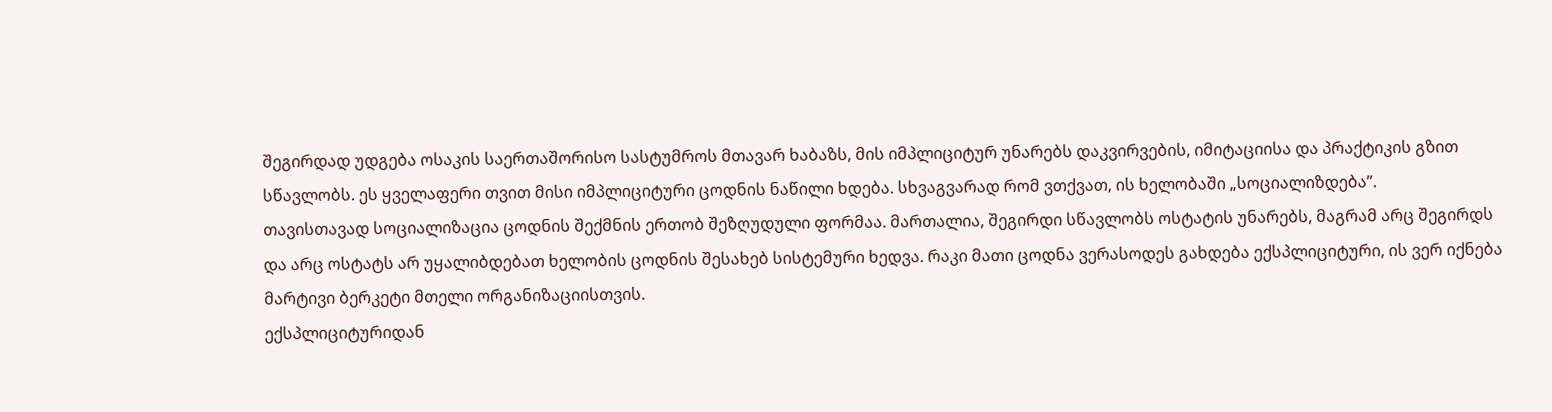შეგირდად უდგება ოსაკის საერთაშორისო სასტუმროს მთავარ ხაბაზს, მის იმპლიციტურ უნარებს დაკვირვების, იმიტაციისა და პრაქტიკის გზით სწავლობს. ეს ყველაფერი თვით მისი იმპლიციტური ცოდნის ნაწილი ხდება. სხვაგვარად რომ ვთქვათ, ის ხელობაში „სოციალიზდება”.
თავისთავად სოციალიზაცია ცოდნის შექმნის ერთობ შეზღუდული ფორმაა. მართალია, შეგირდი სწავლობს ოსტატის უნარებს, მაგრამ არც შეგირდს და არც ოსტატს არ უყალიბდებათ ხელობის ცოდნის შესახებ სისტემური ხედვა. რაკი მათი ცოდნა ვერასოდეს გახდება ექსპლიციტური, ის ვერ იქნება მარტივი ბერკეტი მთელი ორგანიზაციისთვის.
ექსპლიციტურიდან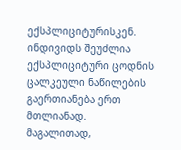ექსპლიციტურისკენ. ინდივიდს შეუძლია ექსპლიციტური ცოდნის ცალკეული ნაწილების გაერთიანება ერთ მთლიანად. მაგალითად,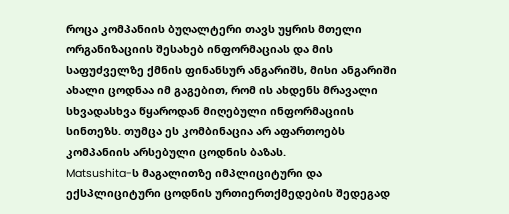როცა კომპანიის ბუღალტერი თავს უყრის მთელი ორგანიზაციის შესახებ ინფორმაციას და მის საფუძველზე ქმნის ფინანსურ ანგარიშს, მისი ანგარიში ახალი ცოდნაა იმ გაგებით, რომ ის ახდენს მრავალი სხვადასხვა წყაროდან მიღებული ინფორმაციის სინთეზს. თუმცა ეს კომბინაცია არ აფართოებს კომპანიის არსებული ცოდნის ბაზას.
Matsushita-ს მაგალითზე იმპლიციტური და ექსპლიციტური ცოდნის ურთიერთქმედების შედეგად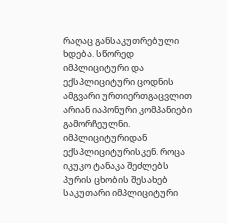რაღაც განსაკუთრებული ხდება. სწორედ იმპლიციტური და ექსპლიციტური ცოდნის ამგვარი ურთიერთგაცვლით არიან იაპონური კომპანიები გამორჩეულნი.
იმპლიციტურიდან ექსპლიციტურისკენ. როცა იკუკო ტანაკა შეძლებს პურის ცხობის შესახებ საკუთარი იმპლიციტური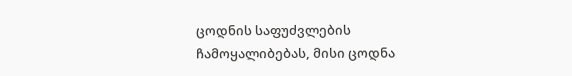ცოდნის საფუძვლების ჩამოყალიბებას, მისი ცოდნა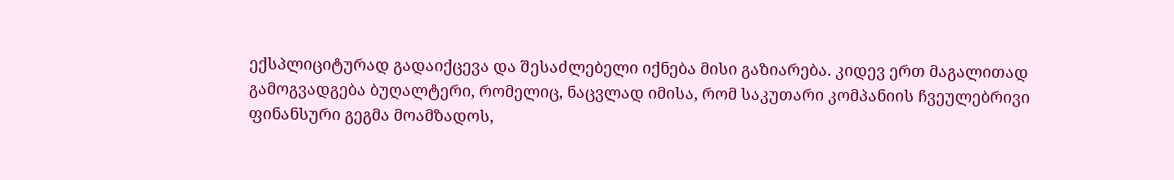ექსპლიციტურად გადაიქცევა და შესაძლებელი იქნება მისი გაზიარება. კიდევ ერთ მაგალითად გამოგვადგება ბუღალტერი, რომელიც, ნაცვლად იმისა, რომ საკუთარი კომპანიის ჩვეულებრივი ფინანსური გეგმა მოამზადოს,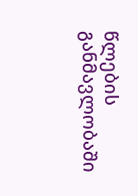წლების განმავლობაში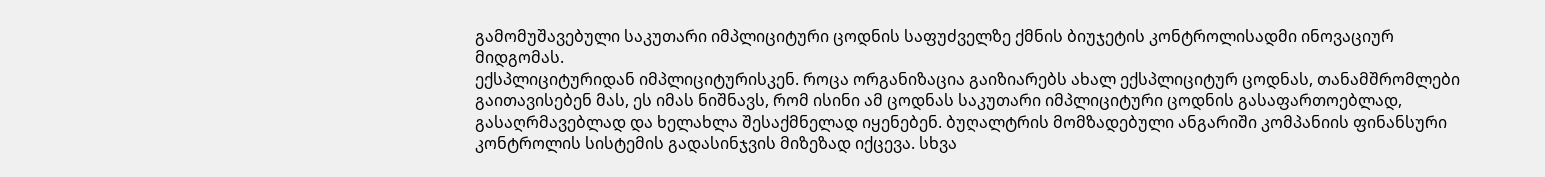გამომუშავებული საკუთარი იმპლიციტური ცოდნის საფუძველზე ქმნის ბიუჯეტის კონტროლისადმი ინოვაციურ მიდგომას.
ექსპლიციტურიდან იმპლიციტურისკენ. როცა ორგანიზაცია გაიზიარებს ახალ ექსპლიციტურ ცოდნას, თანამშრომლები გაითავისებენ მას, ეს იმას ნიშნავს, რომ ისინი ამ ცოდნას საკუთარი იმპლიციტური ცოდნის გასაფართოებლად, გასაღრმავებლად და ხელახლა შესაქმნელად იყენებენ. ბუღალტრის მომზადებული ანგარიში კომპანიის ფინანსური კონტროლის სისტემის გადასინჯვის მიზეზად იქცევა. სხვა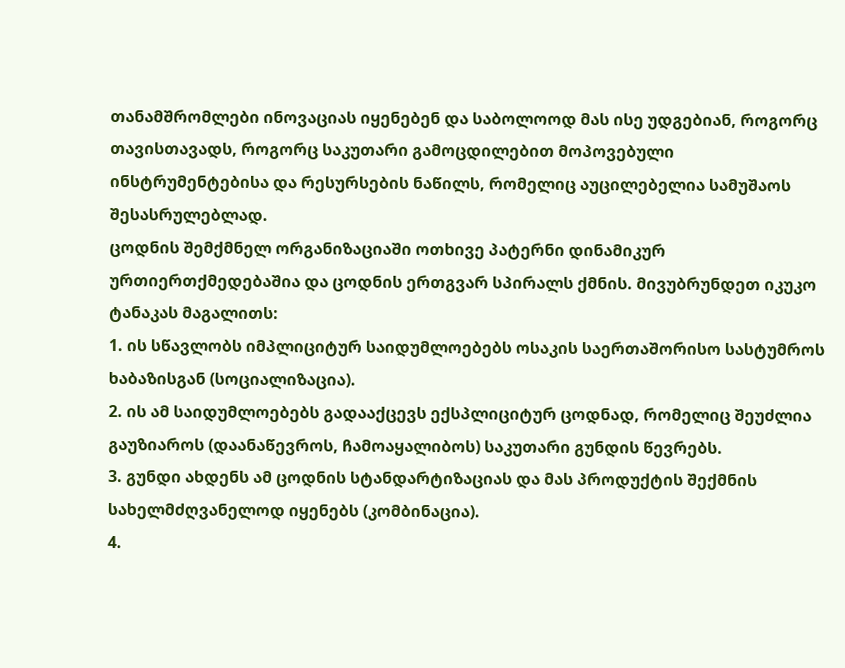თანამშრომლები ინოვაციას იყენებენ და საბოლოოდ მას ისე უდგებიან, როგორც თავისთავადს, როგორც საკუთარი გამოცდილებით მოპოვებული ინსტრუმენტებისა და რესურსების ნაწილს, რომელიც აუცილებელია სამუშაოს შესასრულებლად.
ცოდნის შემქმნელ ორგანიზაციაში ოთხივე პატერნი დინამიკურ ურთიერთქმედებაშია და ცოდნის ერთგვარ სპირალს ქმნის. მივუბრუნდეთ იკუკო ტანაკას მაგალითს:
1. ის სწავლობს იმპლიციტურ საიდუმლოებებს ოსაკის საერთაშორისო სასტუმროს ხაბაზისგან (სოციალიზაცია).
2. ის ამ საიდუმლოებებს გადააქცევს ექსპლიციტურ ცოდნად, რომელიც შეუძლია გაუზიაროს (დაანაწევროს, ჩამოაყალიბოს) საკუთარი გუნდის წევრებს.
3. გუნდი ახდენს ამ ცოდნის სტანდარტიზაციას და მას პროდუქტის შექმნის სახელმძღვანელოდ იყენებს (კომბინაცია).
4.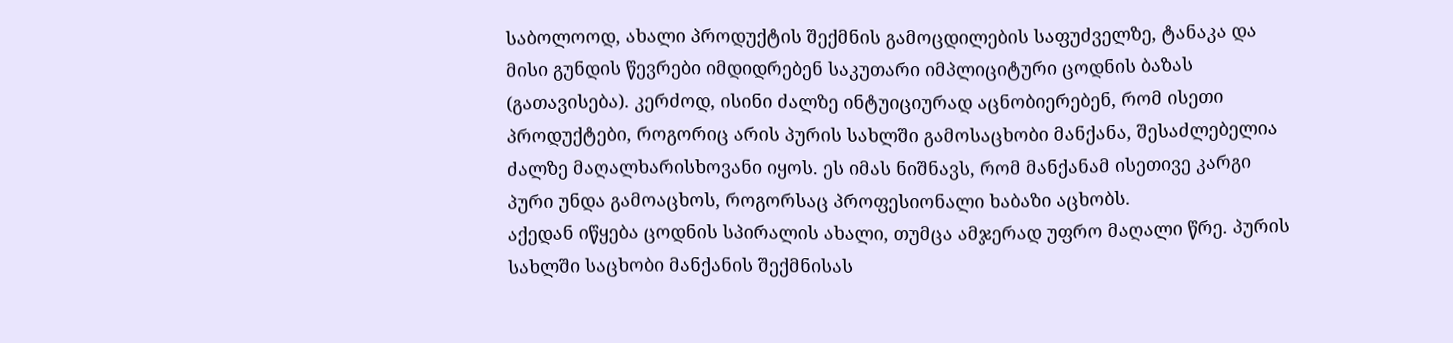საბოლოოდ, ახალი პროდუქტის შექმნის გამოცდილების საფუძველზე, ტანაკა და მისი გუნდის წევრები იმდიდრებენ საკუთარი იმპლიციტური ცოდნის ბაზას (გათავისება). კერძოდ, ისინი ძალზე ინტუიციურად აცნობიერებენ, რომ ისეთი პროდუქტები, როგორიც არის პურის სახლში გამოსაცხობი მანქანა, შესაძლებელია ძალზე მაღალხარისხოვანი იყოს. ეს იმას ნიშნავს, რომ მანქანამ ისეთივე კარგი პური უნდა გამოაცხოს, როგორსაც პროფესიონალი ხაბაზი აცხობს.
აქედან იწყება ცოდნის სპირალის ახალი, თუმცა ამჯერად უფრო მაღალი წრე. პურის სახლში საცხობი მანქანის შექმნისას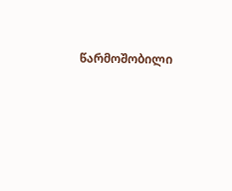წარმოშობილი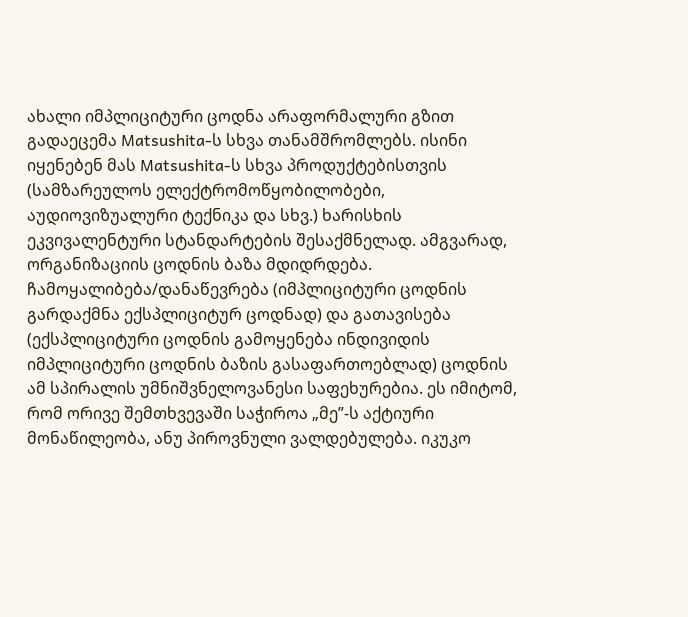ახალი იმპლიციტური ცოდნა არაფორმალური გზით გადაეცემა Matsushita-ს სხვა თანამშრომლებს. ისინი იყენებენ მას Matsushita-ს სხვა პროდუქტებისთვის (სამზარეულოს ელექტრომოწყობილობები, აუდიოვიზუალური ტექნიკა და სხვ.) ხარისხის ეკვივალენტური სტანდარტების შესაქმნელად. ამგვარად, ორგანიზაციის ცოდნის ბაზა მდიდრდება.
ჩამოყალიბება/დანაწევრება (იმპლიციტური ცოდნის გარდაქმნა ექსპლიციტურ ცოდნად) და გათავისება (ექსპლიციტური ცოდნის გამოყენება ინდივიდის იმპლიციტური ცოდნის ბაზის გასაფართოებლად) ცოდნის ამ სპირალის უმნიშვნელოვანესი საფეხურებია. ეს იმიტომ, რომ ორივე შემთხვევაში საჭიროა „მე”-ს აქტიური მონაწილეობა, ანუ პიროვნული ვალდებულება. იკუკო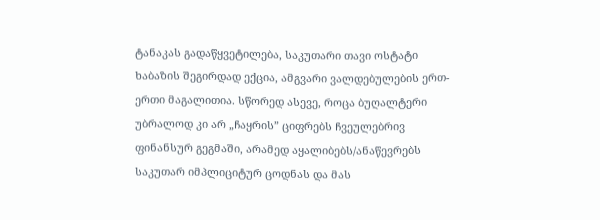ტანაკას გადაწყვეტილება, საკუთარი თავი ოსტატი ხაბაზის შეგირდად ექცია, ამგვარი ვალდებულების ერთ-ერთი მაგალითია. სწორედ ასევე, როცა ბუღალტერი უბრალოდ კი არ „ჩაყრის” ციფრებს ჩვეულებრივ ფინანსურ გეგმაში, არამედ აყალიბებს/ანაწევრებს საკუთარ იმპლიციტურ ცოდნას და მას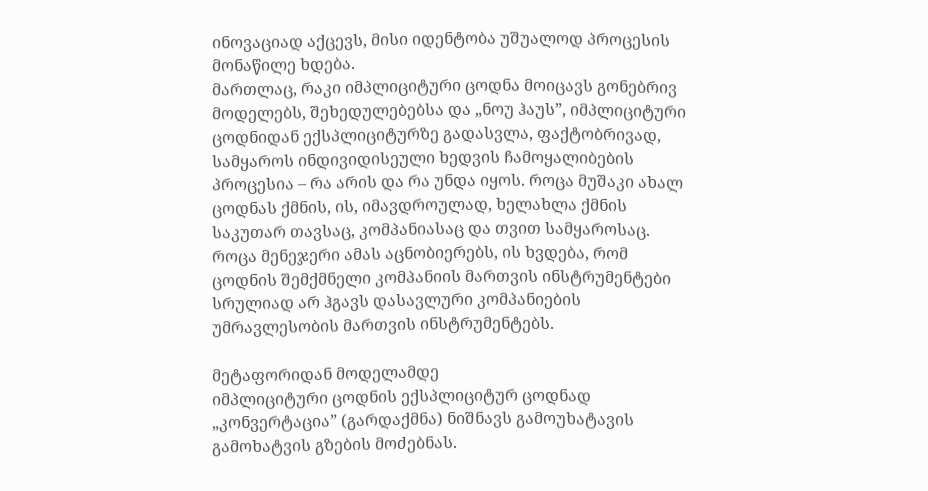ინოვაციად აქცევს, მისი იდენტობა უშუალოდ პროცესის მონაწილე ხდება.
მართლაც, რაკი იმპლიციტური ცოდნა მოიცავს გონებრივ მოდელებს, შეხედულებებსა და „ნოუ ჰაუს”, იმპლიციტური ცოდნიდან ექსპლიციტურზე გადასვლა, ფაქტობრივად, სამყაროს ინდივიდისეული ხედვის ჩამოყალიბების პროცესია – რა არის და რა უნდა იყოს. როცა მუშაკი ახალ ცოდნას ქმნის, ის, იმავდროულად, ხელახლა ქმნის საკუთარ თავსაც, კომპანიასაც და თვით სამყაროსაც.
როცა მენეჯერი ამას აცნობიერებს, ის ხვდება, რომ ცოდნის შემქმნელი კომპანიის მართვის ინსტრუმენტები სრულიად არ ჰგავს დასავლური კომპანიების უმრავლესობის მართვის ინსტრუმენტებს.

მეტაფორიდან მოდელამდე
იმპლიციტური ცოდნის ექსპლიციტურ ცოდნად „კონვერტაცია” (გარდაქმნა) ნიშნავს გამოუხატავის გამოხატვის გზების მოძებნას.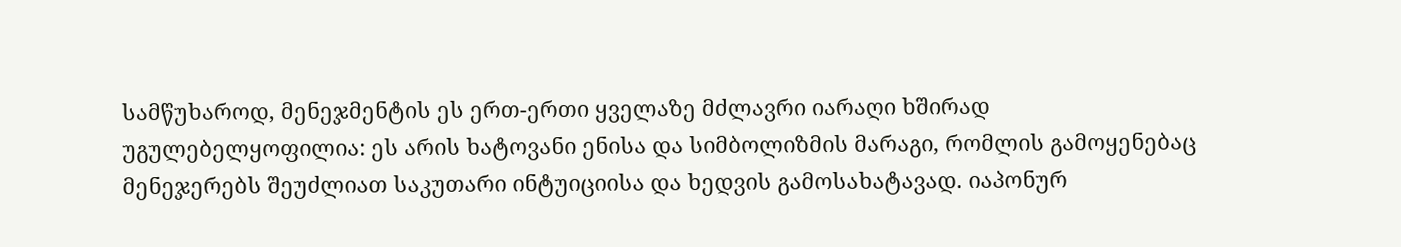სამწუხაროდ, მენეჯმენტის ეს ერთ-ერთი ყველაზე მძლავრი იარაღი ხშირად უგულებელყოფილია: ეს არის ხატოვანი ენისა და სიმბოლიზმის მარაგი, რომლის გამოყენებაც მენეჯერებს შეუძლიათ საკუთარი ინტუიციისა და ხედვის გამოსახატავად. იაპონურ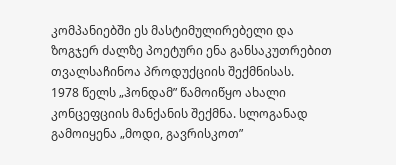კომპანიებში ეს მასტიმულირებელი და ზოგჯერ ძალზე პოეტური ენა განსაკუთრებით თვალსაჩინოა პროდუქციის შექმნისას.
1978 წელს „ჰონდამ” წამოიწყო ახალი კონცეფციის მანქანის შექმნა. სლოგანად გამოიყენა „მოდი, გავრისკოთ”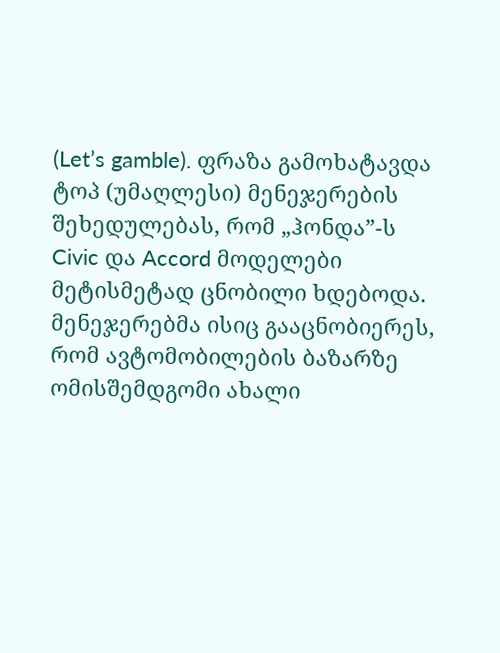(Let’s gamble). ფრაზა გამოხატავდა ტოპ (უმაღლესი) მენეჯერების შეხედულებას, რომ „ჰონდა”-ს Civic და Accord მოდელები მეტისმეტად ცნობილი ხდებოდა. მენეჯერებმა ისიც გააცნობიერეს, რომ ავტომობილების ბაზარზე ომისშემდგომი ახალი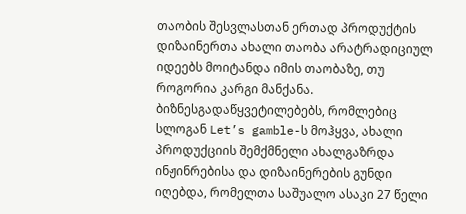თაობის შესვლასთან ერთად პროდუქტის დიზაინერთა ახალი თაობა არატრადიციულ იდეებს მოიტანდა იმის თაობაზე, თუ როგორია კარგი მანქანა.
ბიზნესგადაწყვეტილებებს, რომლებიც სლოგან Let’s gamble-ს მოჰყვა, ახალი პროდუქციის შემქმნელი ახალგაზრდა ინჟინრებისა და დიზაინერების გუნდი იღებდა, რომელთა საშუალო ასაკი 27 წელი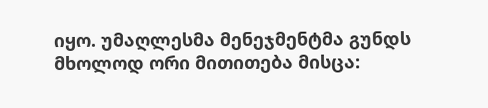იყო. უმაღლესმა მენეჯმენტმა გუნდს მხოლოდ ორი მითითება მისცა: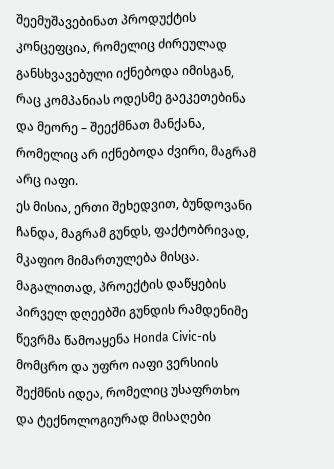შეემუშავებინათ პროდუქტის კონცეფცია, რომელიც ძირეულად განსხვავებული იქნებოდა იმისგან, რაც კომპანიას ოდესმე გაეკეთებინა და მეორე – შეექმნათ მანქანა, რომელიც არ იქნებოდა ძვირი, მაგრამ არც იაფი.
ეს მისია, ერთი შეხედვით, ბუნდოვანი ჩანდა, მაგრამ გუნდს, ფაქტობრივად, მკაფიო მიმართულება მისცა. მაგალითად, პროექტის დაწყების პირველ დღეებში გუნდის რამდენიმე წევრმა წამოაყენა Honda Civic-ის მომცრო და უფრო იაფი ვერსიის შექმნის იდეა, რომელიც უსაფრთხო და ტექნოლოგიურად მისაღები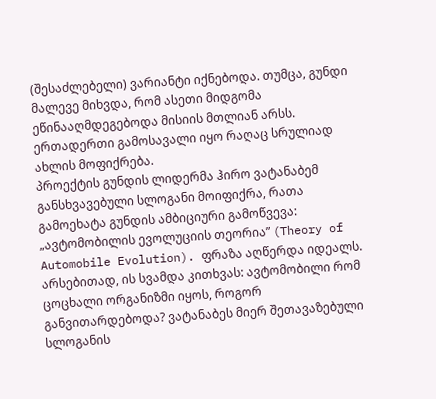(შესაძლებელი) ვარიანტი იქნებოდა. თუმცა, გუნდი მალევე მიხვდა, რომ ასეთი მიდგომა ეწინააღმდეგებოდა მისიის მთლიან არსს. ერთადერთი გამოსავალი იყო რაღაც სრულიად ახლის მოფიქრება.
პროექტის გუნდის ლიდერმა ჰირო ვატანაბემ განსხვავებული სლოგანი მოიფიქრა, რათა გამოეხატა გუნდის ამბიციური გამოწვევა: „ავტომობილის ევოლუციის თეორია” (Theory of Automobile Evolution). ფრაზა აღწერდა იდეალს. არსებითად, ის სვამდა კითხვას: ავტომობილი რომ ცოცხალი ორგანიზმი იყოს, როგორ განვითარდებოდა? ვატანაბეს მიერ შეთავაზებული სლოგანის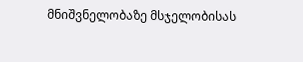მნიშვნელობაზე მსჯელობისას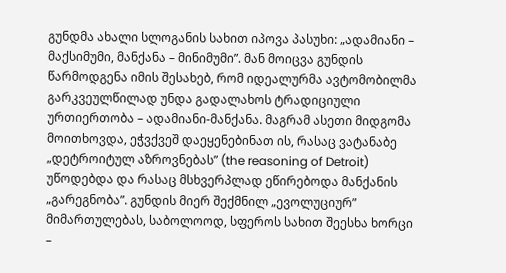გუნდმა ახალი სლოგანის სახით იპოვა პასუხი: „ადამიანი – მაქსიმუმი, მანქანა – მინიმუმი”. მან მოიცვა გუნდის წარმოდგენა იმის შესახებ, რომ იდეალურმა ავტომობილმა გარკვეულწილად უნდა გადალახოს ტრადიციული ურთიერთობა – ადამიანი-მანქანა. მაგრამ ასეთი მიდგომა მოითხოვდა, ეჭვქვეშ დაეყენებინათ ის, რასაც ვატანაბე „დეტროიტულ აზროვნებას” (the reasoning of Detroit) უწოდებდა და რასაც მსხვერპლად ეწირებოდა მანქანის „გარეგნობა”. გუნდის მიერ შექმნილ „ევოლუციურ” მიმართულებას, საბოლოოდ, სფეროს სახით შეესხა ხორცი –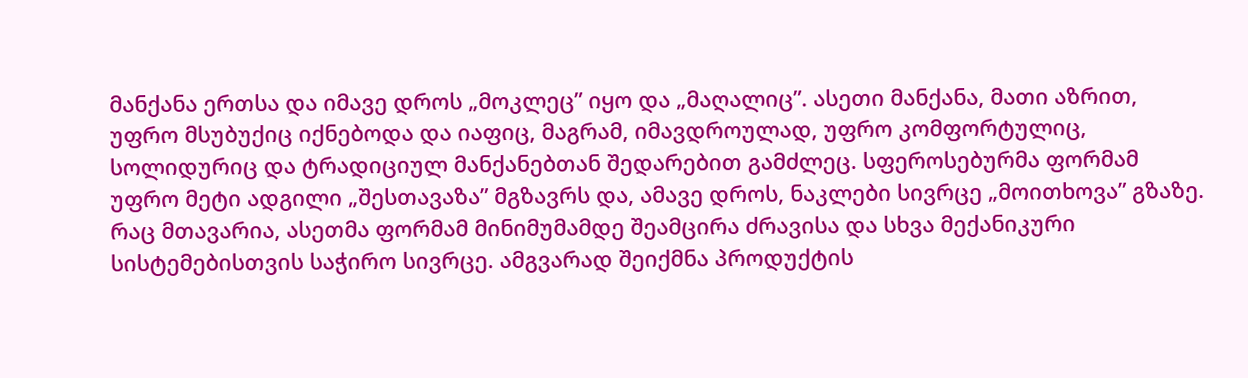მანქანა ერთსა და იმავე დროს „მოკლეც” იყო და „მაღალიც”. ასეთი მანქანა, მათი აზრით, უფრო მსუბუქიც იქნებოდა და იაფიც, მაგრამ, იმავდროულად, უფრო კომფორტულიც, სოლიდურიც და ტრადიციულ მანქანებთან შედარებით გამძლეც. სფეროსებურმა ფორმამ უფრო მეტი ადგილი „შესთავაზა” მგზავრს და, ამავე დროს, ნაკლები სივრცე „მოითხოვა” გზაზე. რაც მთავარია, ასეთმა ფორმამ მინიმუმამდე შეამცირა ძრავისა და სხვა მექანიკური სისტემებისთვის საჭირო სივრცე. ამგვარად შეიქმნა პროდუქტის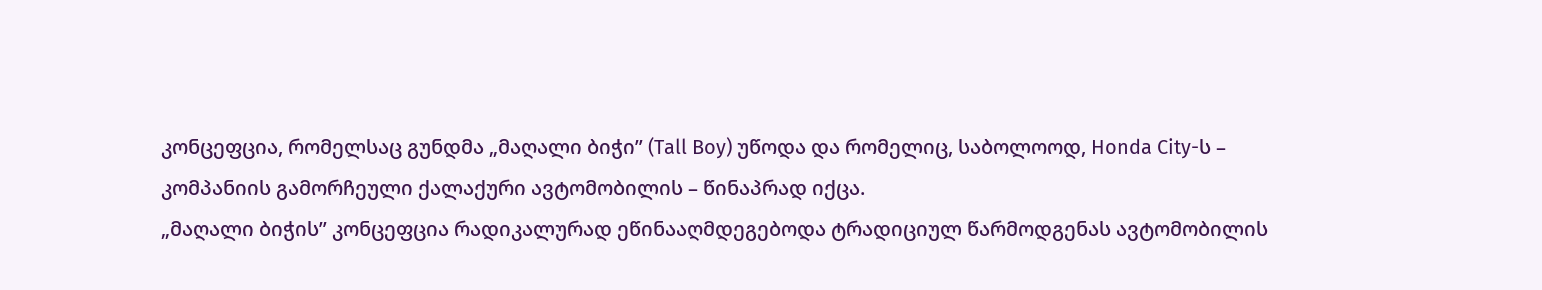კონცეფცია, რომელსაც გუნდმა „მაღალი ბიჭი” (Tall Boy) უწოდა და რომელიც, საბოლოოდ, Honda City-ს – კომპანიის გამორჩეული ქალაქური ავტომობილის – წინაპრად იქცა.
„მაღალი ბიჭის” კონცეფცია რადიკალურად ეწინააღმდეგებოდა ტრადიციულ წარმოდგენას ავტომობილის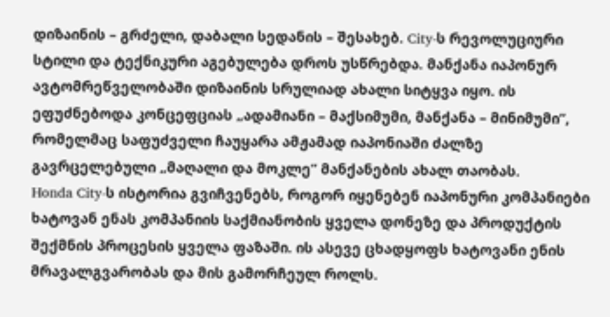დიზაინის – გრძელი, დაბალი სედანის – შესახებ. City-ს რევოლუციური სტილი და ტექნიკური აგებულება დროს უსწრებდა. მანქანა იაპონურ ავტომრეწველობაში დიზაინის სრულიად ახალი სიტყვა იყო. ის ეფუძნებოდა კონცეფციას „ადამიანი – მაქსიმუმი, მანქანა – მინიმუმი”, რომელმაც საფუძველი ჩაუყარა ამჟამად იაპონიაში ძალზე გავრცელებული „მაღალი და მოკლე” მანქანების ახალ თაობას.
Honda City-ს ისტორია გვიჩვენებს, როგორ იყენებენ იაპონური კომპანიები ხატოვან ენას კომპანიის საქმიანობის ყველა დონეზე და პროდუქტის შექმნის პროცესის ყველა ფაზაში. ის ასევე ცხადყოფს ხატოვანი ენის მრავალგვარობას და მის გამორჩეულ როლს.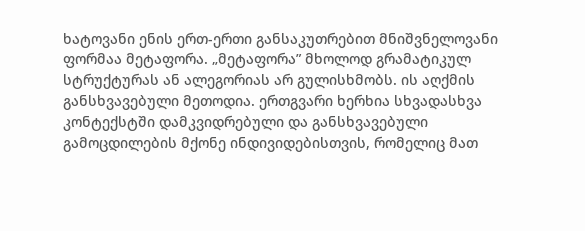ხატოვანი ენის ერთ-ერთი განსაკუთრებით მნიშვნელოვანი ფორმაა მეტაფორა. „მეტაფორა” მხოლოდ გრამატიკულ სტრუქტურას ან ალეგორიას არ გულისხმობს. ის აღქმის განსხვავებული მეთოდია. ერთგვარი ხერხია სხვადასხვა კონტექსტში დამკვიდრებული და განსხვავებული გამოცდილების მქონე ინდივიდებისთვის, რომელიც მათ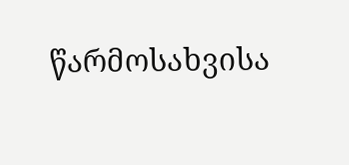წარმოსახვისა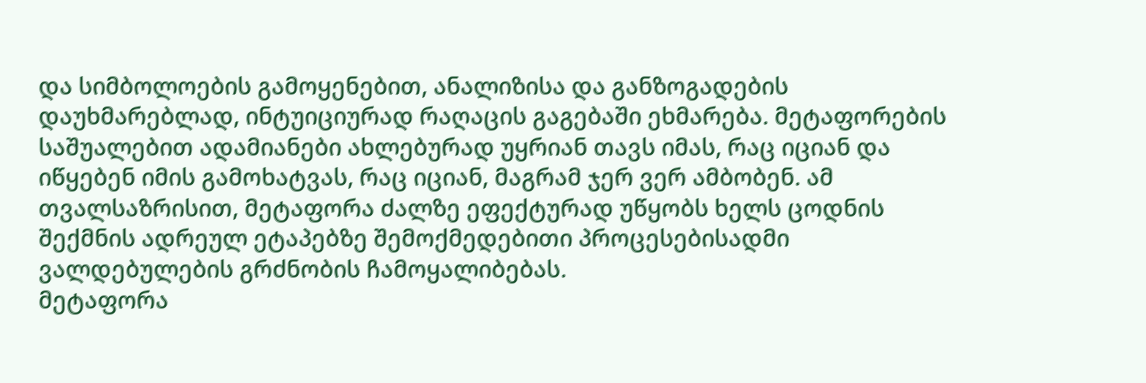და სიმბოლოების გამოყენებით, ანალიზისა და განზოგადების დაუხმარებლად, ინტუიციურად რაღაცის გაგებაში ეხმარება. მეტაფორების საშუალებით ადამიანები ახლებურად უყრიან თავს იმას, რაც იციან და იწყებენ იმის გამოხატვას, რაც იციან, მაგრამ ჯერ ვერ ამბობენ. ამ თვალსაზრისით, მეტაფორა ძალზე ეფექტურად უწყობს ხელს ცოდნის შექმნის ადრეულ ეტაპებზე შემოქმედებითი პროცესებისადმი ვალდებულების გრძნობის ჩამოყალიბებას.
მეტაფორა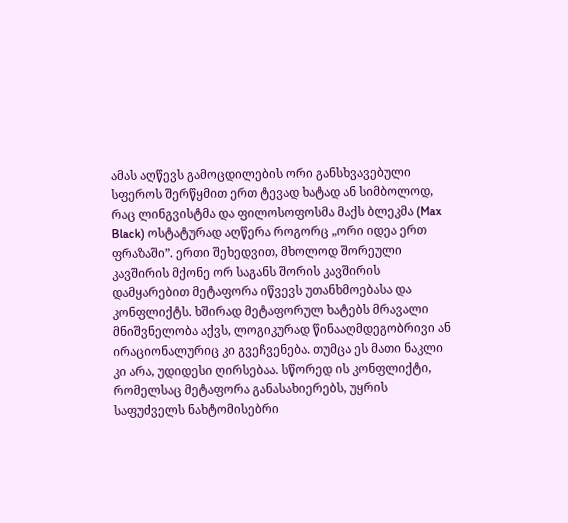ამას აღწევს გამოცდილების ორი განსხვავებული სფეროს შერწყმით ერთ ტევად ხატად ან სიმბოლოდ, რაც ლინგვისტმა და ფილოსოფოსმა მაქს ბლეკმა (Max Black) ოსტატურად აღწერა როგორც „ორი იდეა ერთ ფრაზაში”. ერთი შეხედვით, მხოლოდ შორეული კავშირის მქონე ორ საგანს შორის კავშირის დამყარებით მეტაფორა იწვევს უთანხმოებასა და კონფლიქტს. ხშირად მეტაფორულ ხატებს მრავალი მნიშვნელობა აქვს, ლოგიკურად წინააღმდეგობრივი ან ირაციონალურიც კი გვეჩვენება. თუმცა ეს მათი ნაკლი კი არა, უდიდესი ღირსებაა. სწორედ ის კონფლიქტი, რომელსაც მეტაფორა განასახიერებს, უყრის საფუძველს ნახტომისებრი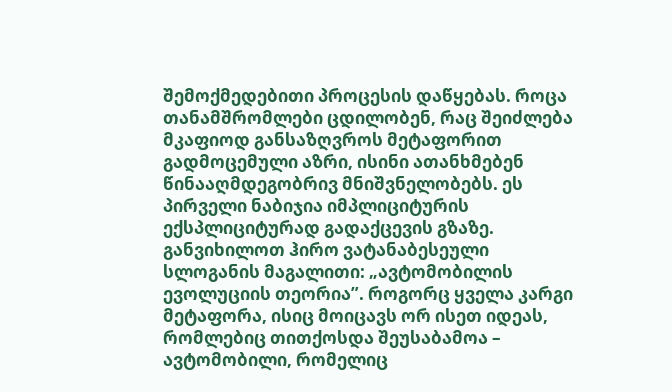შემოქმედებითი პროცესის დაწყებას. როცა თანამშრომლები ცდილობენ, რაც შეიძლება მკაფიოდ განსაზღვროს მეტაფორით გადმოცემული აზრი, ისინი ათანხმებენ წინააღმდეგობრივ მნიშვნელობებს. ეს პირველი ნაბიჯია იმპლიციტურის ექსპლიციტურად გადაქცევის გზაზე.
განვიხილოთ ჰირო ვატანაბესეული სლოგანის მაგალითი: „ავტომობილის ევოლუციის თეორია”. როგორც ყველა კარგი მეტაფორა, ისიც მოიცავს ორ ისეთ იდეას, რომლებიც თითქოსდა შეუსაბამოა – ავტომობილი, რომელიც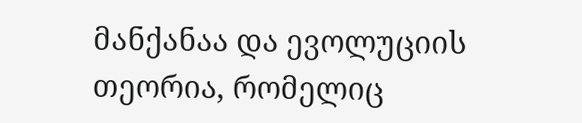მანქანაა და ევოლუციის თეორია, რომელიც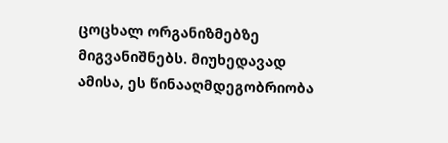ცოცხალ ორგანიზმებზე მიგვანიშნებს. მიუხედავად ამისა, ეს წინააღმდეგობრიობა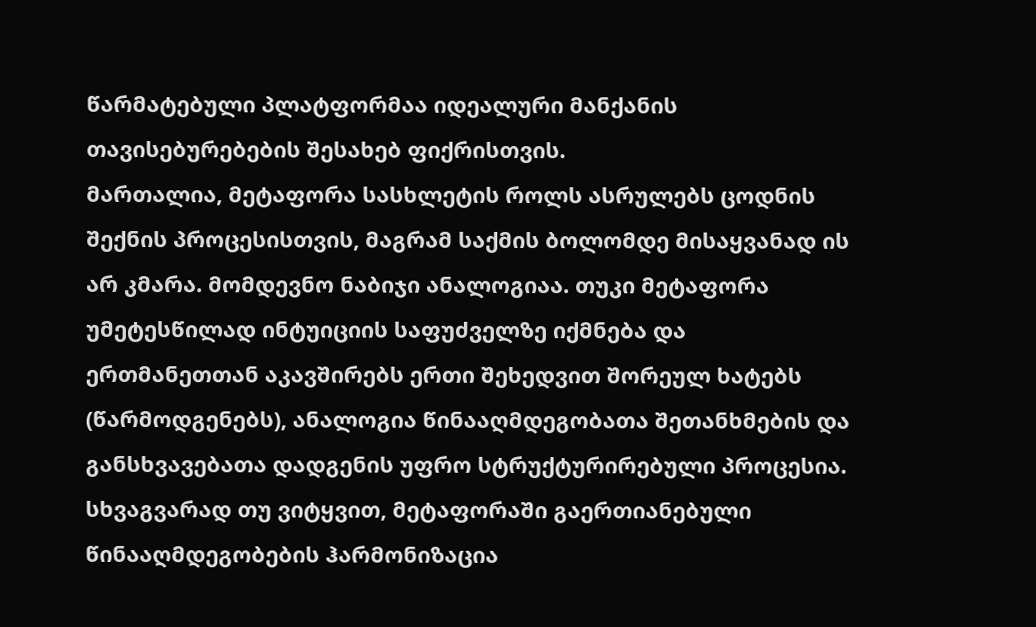წარმატებული პლატფორმაა იდეალური მანქანის თავისებურებების შესახებ ფიქრისთვის.
მართალია, მეტაფორა სასხლეტის როლს ასრულებს ცოდნის შექნის პროცესისთვის, მაგრამ საქმის ბოლომდე მისაყვანად ის არ კმარა. მომდევნო ნაბიჯი ანალოგიაა. თუკი მეტაფორა უმეტესწილად ინტუიციის საფუძველზე იქმნება და ერთმანეთთან აკავშირებს ერთი შეხედვით შორეულ ხატებს (წარმოდგენებს), ანალოგია წინააღმდეგობათა შეთანხმების და განსხვავებათა დადგენის უფრო სტრუქტურირებული პროცესია. სხვაგვარად თუ ვიტყვით, მეტაფორაში გაერთიანებული წინააღმდეგობების ჰარმონიზაცია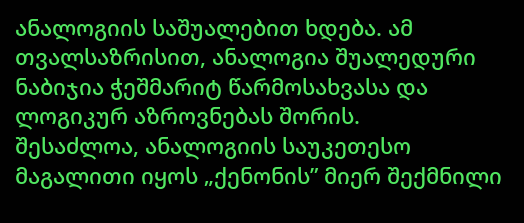ანალოგიის საშუალებით ხდება. ამ თვალსაზრისით, ანალოგია შუალედური ნაბიჯია ჭეშმარიტ წარმოსახვასა და ლოგიკურ აზროვნებას შორის.
შესაძლოა, ანალოგიის საუკეთესო მაგალითი იყოს „ქენონის” მიერ შექმნილი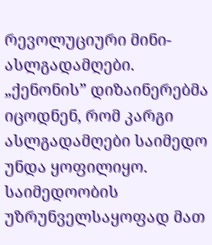რევოლუციური მინი-ასლგადამღები. „ქენონის” დიზაინერებმა იცოდნენ, რომ კარგი ასლგადამღები საიმედო უნდა ყოფილიყო. საიმედოობის უზრუნველსაყოფად მათ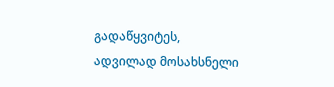გადაწყვიტეს, ადვილად მოსახსნელი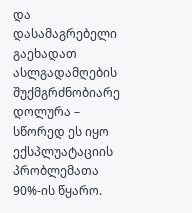და დასამაგრებელი გაეხადათ ასლგადამღების შუქმგრძნობიარე დოლურა – სწორედ ეს იყო ექსპლუატაციის პრობლემათა 90%-ის წყარო.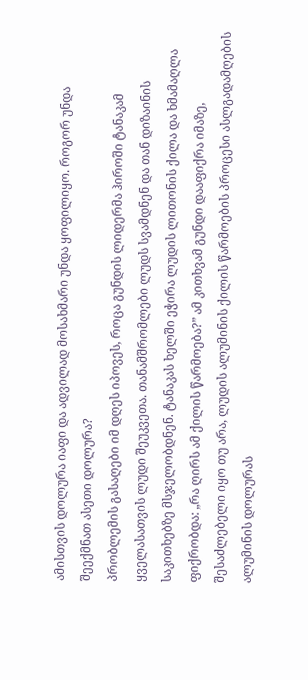ამისთვის დოლურა იაფი და ადვილად მოსახმარი უნდა ყოფილიყო. როგორ უნდა შეექმნათ ასეთი დოლურა?
პრობლემის გასაღები იმ დღეს იპოვეს, როცა გუნდის ლიდერმა ჰიროში ტანაკამ ყველასათვის ლუდი შეუკვეთა. თანამშრომლები ლუდს სვამდნენ და თან დიზაინის საკითხებზე მსჯელობდნენ. ტანაკას ხელში ეჭირა ლუდის ლითონის ქილა და ხმამაღლა ფიქრობდა: „რა ღირს ამ ქილის წარმოება?” ამ კითხვამ გუნდი დააფიქრა იმაზე, შესაძლებელი იყო თუ არა, ლუდის ალუმინის ქილის წარმოების პროცესი ასლგადამღების ალუმინის დოლურას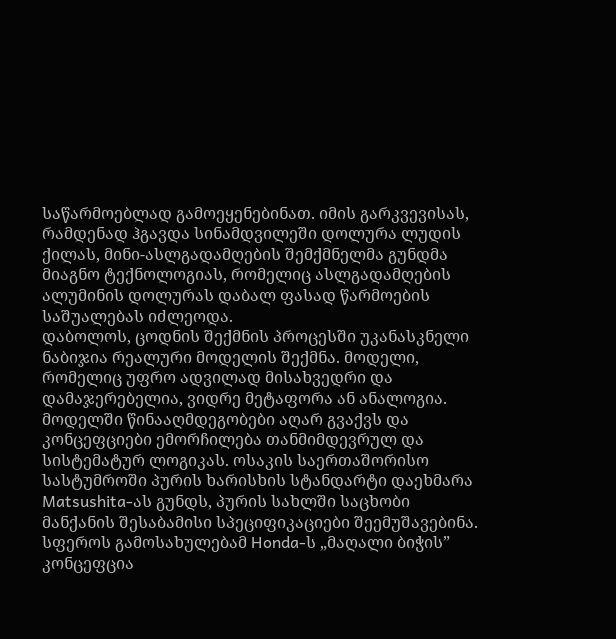საწარმოებლად გამოეყენებინათ. იმის გარკვევისას, რამდენად ჰგავდა სინამდვილეში დოლურა ლუდის ქილას, მინი-ასლგადამღების შემქმნელმა გუნდმა მიაგნო ტექნოლოგიას, რომელიც ასლგადამღების ალუმინის დოლურას დაბალ ფასად წარმოების საშუალებას იძლეოდა.
დაბოლოს, ცოდნის შექმნის პროცესში უკანასკნელი ნაბიჯია რეალური მოდელის შექმნა. მოდელი, რომელიც უფრო ადვილად მისახვედრი და დამაჯერებელია, ვიდრე მეტაფორა ან ანალოგია. მოდელში წინააღმდეგობები აღარ გვაქვს და კონცეფციები ემორჩილება თანმიმდევრულ და სისტემატურ ლოგიკას. ოსაკის საერთაშორისო სასტუმროში პურის ხარისხის სტანდარტი დაეხმარა Matsushita-ას გუნდს, პურის სახლში საცხობი მანქანის შესაბამისი სპეციფიკაციები შეემუშავებინა. სფეროს გამოსახულებამ Honda-ს „მაღალი ბიჭის” კონცეფცია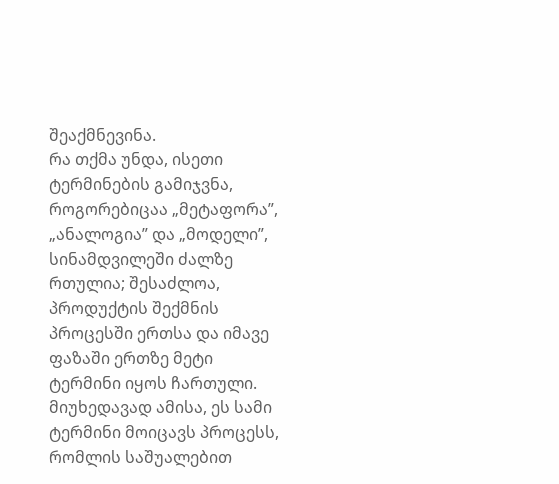შეაქმნევინა.
რა თქმა უნდა, ისეთი ტერმინების გამიჯვნა, როგორებიცაა „მეტაფორა”, „ანალოგია” და „მოდელი”, სინამდვილეში ძალზე რთულია; შესაძლოა, პროდუქტის შექმნის პროცესში ერთსა და იმავე ფაზაში ერთზე მეტი ტერმინი იყოს ჩართული. მიუხედავად ამისა, ეს სამი ტერმინი მოიცავს პროცესს, რომლის საშუალებით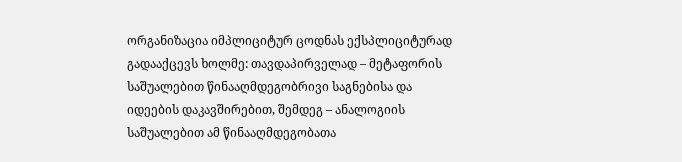ორგანიზაცია იმპლიციტურ ცოდნას ექსპლიციტურად გადააქცევს ხოლმე: თავდაპირველად – მეტაფორის საშუალებით წინააღმდეგობრივი საგნებისა და იდეების დაკავშირებით, შემდეგ – ანალოგიის საშუალებით ამ წინააღმდეგობათა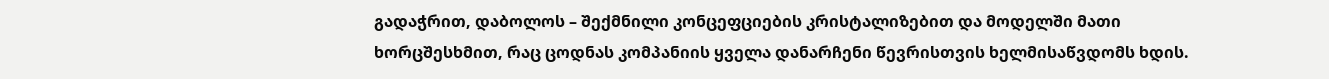გადაჭრით, დაბოლოს – შექმნილი კონცეფციების კრისტალიზებით და მოდელში მათი ხორცშესხმით, რაც ცოდნას კომპანიის ყველა დანარჩენი წევრისთვის ხელმისაწვდომს ხდის.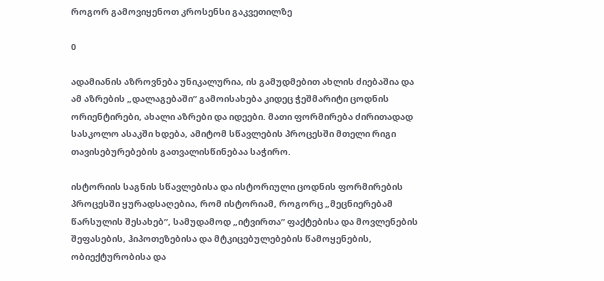როგორ გამოვიყენოთ კროსენსი გაკვეთილზე

0

ადამიანის აზროვნება უნიკალურია, ის გამუდმებით ახლის ძიებაშია და ამ აზრების „დალაგებაში” გამოისახება კიდეც ჭეშმარიტი ცოდნის ორიენტირები, ახალი აზრები და იდეები. მათი ფორმირება ძირითადად სასკოლო ასაკში ხდება, ამიტომ სწავლების პროცესში მთელი რიგი თავისებურებების გათვალისწინებაა საჭირო.

ისტორიის საგნის სწავლებისა და ისტორიული ცოდნის ფორმირების პროცესში ყურადსაღებია, რომ ისტორიამ, როგორც „მეცნიერებამ წარსულის შესახებ”, სამუდამოდ „იტვირთა” ფაქტებისა და მოვლენების შეფასების, ჰიპოთეზებისა და მტკიცებულებების წამოყენების, ობიექტურობისა და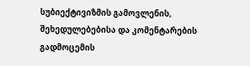სუბიექტივიზმის გამოვლენის, შეხედულებებისა და კომენტარების გადმოცემის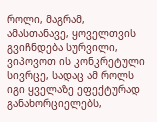როლი, მაგრამ, ამასთანავე, ყოველთვის გვიჩნდება სურვილი, ვიპოვოთ ის კონკრეტული სივრცე, სადაც ამ როლს იგი ყველაზე ეფექტურად განახორციელებს,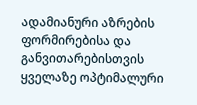ადამიანური აზრების ფორმირებისა და განვითარებისთვის ყველაზე ოპტიმალური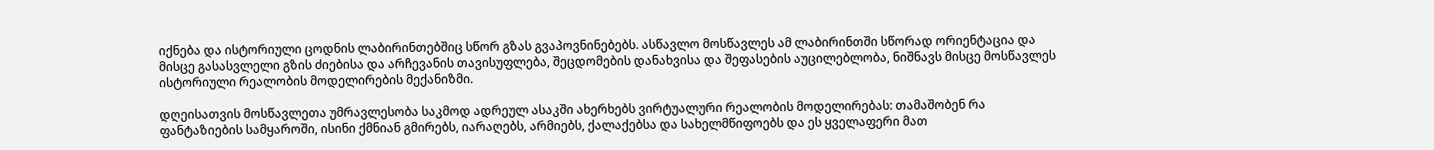იქნება და ისტორიული ცოდნის ლაბირინთებშიც სწორ გზას გვაპოვნინებებს. ასწავლო მოსწავლეს ამ ლაბირინთში სწორად ორიენტაცია და მისცე გასასვლელი გზის ძიებისა და არჩევანის თავისუფლება, შეცდომების დანახვისა და შეფასების აუცილებლობა, ნიშნავს მისცე მოსწავლეს ისტორიული რეალობის მოდელირების მექანიზმი.

დღეისათვის მოსწავლეთა უმრავლესობა საკმოდ ადრეულ ასაკში ახერხებს ვირტუალური რეალობის მოდელირებას: თამაშობენ რა ფანტაზიების სამყაროში, ისინი ქმნიან გმირებს, იარაღებს, არმიებს, ქალაქებსა და სახელმწიფოებს და ეს ყველაფერი მათ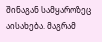შინაგან სამყაროზეც აისახება. მაგრამ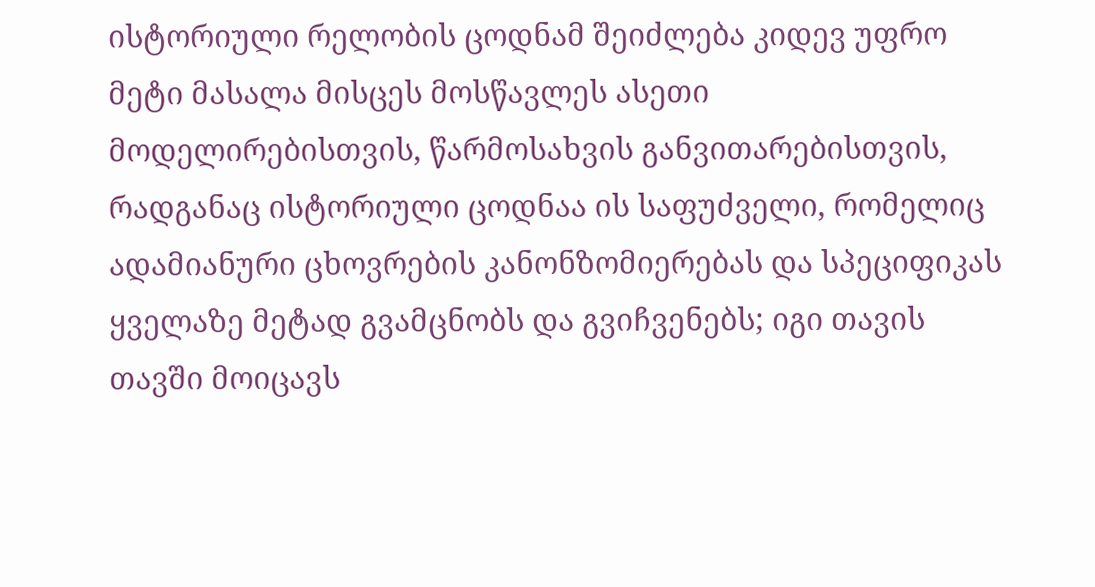ისტორიული რელობის ცოდნამ შეიძლება კიდევ უფრო მეტი მასალა მისცეს მოსწავლეს ასეთი მოდელირებისთვის, წარმოსახვის განვითარებისთვის, რადგანაც ისტორიული ცოდნაა ის საფუძველი, რომელიც ადამიანური ცხოვრების კანონზომიერებას და სპეციფიკას ყველაზე მეტად გვამცნობს და გვიჩვენებს; იგი თავის თავში მოიცავს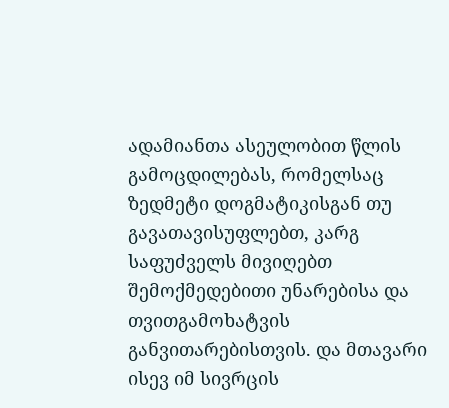ადამიანთა ასეულობით წლის გამოცდილებას, რომელსაც ზედმეტი დოგმატიკისგან თუ გავათავისუფლებთ, კარგ საფუძველს მივიღებთ შემოქმედებითი უნარებისა და თვითგამოხატვის განვითარებისთვის. და მთავარი ისევ იმ სივრცის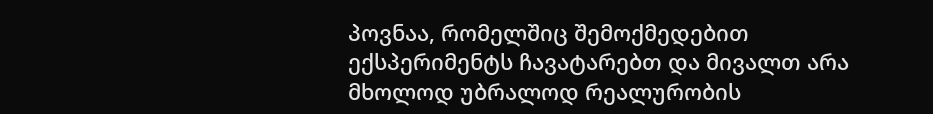პოვნაა, რომელშიც შემოქმედებით ექსპერიმენტს ჩავატარებთ და მივალთ არა მხოლოდ უბრალოდ რეალურობის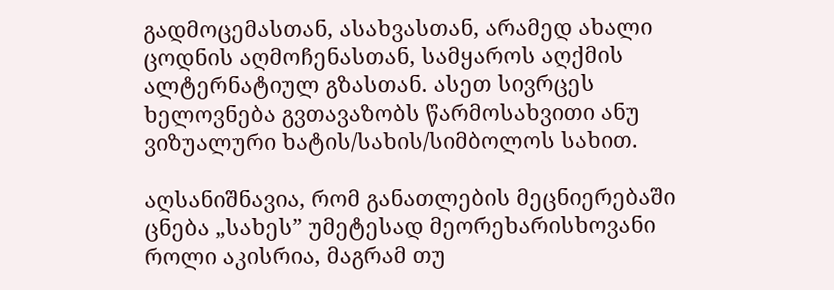გადმოცემასთან, ასახვასთან, არამედ ახალი ცოდნის აღმოჩენასთან, სამყაროს აღქმის ალტერნატიულ გზასთან. ასეთ სივრცეს ხელოვნება გვთავაზობს წარმოსახვითი ანუ ვიზუალური ხატის/სახის/სიმბოლოს სახით.

აღსანიშნავია, რომ განათლების მეცნიერებაში ცნება „სახეს” უმეტესად მეორეხარისხოვანი როლი აკისრია, მაგრამ თუ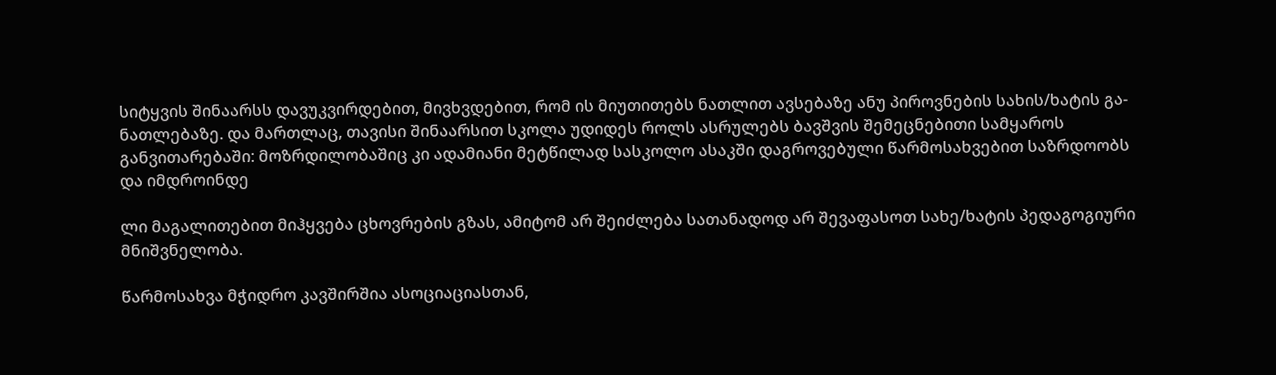სიტყვის შინაარსს დავუკვირდებით, მივხვდებით, რომ ის მიუთითებს ნათლით ავსებაზე ანუ პიროვნების სახის/ხატის გა-ნათლებაზე. და მართლაც, თავისი შინაარსით სკოლა უდიდეს როლს ასრულებს ბავშვის შემეცნებითი სამყაროს განვითარებაში: მოზრდილობაშიც კი ადამიანი მეტწილად სასკოლო ასაკში დაგროვებული წარმოსახვებით საზრდოობს და იმდროინდე

ლი მაგალითებით მიჰყვება ცხოვრების გზას, ამიტომ არ შეიძლება სათანადოდ არ შევაფასოთ სახე/ხატის პედაგოგიური მნიშვნელობა.

წარმოსახვა მჭიდრო კავშირშია ასოციაციასთან,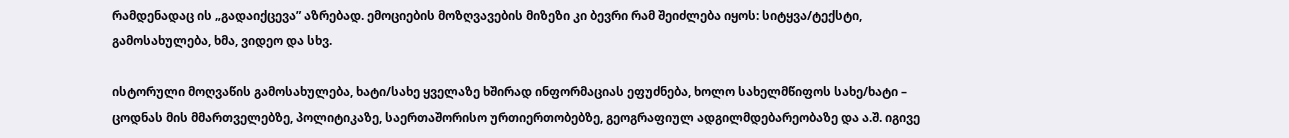რამდენადაც ის „გადაიქცევა” აზრებად. ემოციების მოზღვავების მიზეზი კი ბევრი რამ შეიძლება იყოს: სიტყვა/ტექსტი, გამოსახულება, ხმა, ვიდეო და სხვ.

ისტორული მოღვაწის გამოსახულება, ხატი/სახე ყველაზე ხშირად ინფორმაციას ეფუძნება, ხოლო სახელმწიფოს სახე/ხატი – ცოდნას მის მმართველებზე, პოლიტიკაზე, საერთაშორისო ურთიერთობებზე, გეოგრაფიულ ადგილმდებარეობაზე და ა.შ. იგივე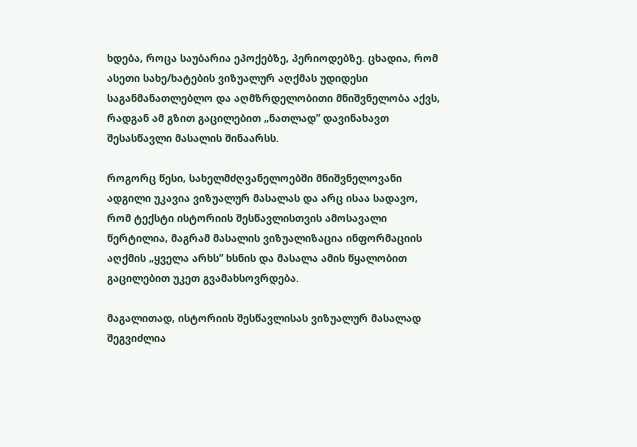ხდება, როცა საუბარია ეპოქებზე, პერიოდებზე. ცხადია, რომ ასეთი სახე/ხატების ვიზუალურ აღქმას უდიდესი საგანმანათლებლო და აღმზრდელობითი მნიშვნელობა აქვს, რადგან ამ გზით გაცილებით „ნათლად” დავინახავთ შესასწავლი მასალის შინაარსს.

როგორც წესი, სახელმძღვანელოებში მნიშვნელოვანი ადგილი უკავია ვიზუალურ მასალას და არც ისაა სადავო, რომ ტექსტი ისტორიის შესწავლისთვის ამოსავალი წერტილია, მაგრამ მასალის ვიზუალიზაცია ინფორმაციის აღქმის „ყველა არხს” ხსნის და მასალა ამის წყალობით გაცილებით უკეთ გვამახსოვრდება.

მაგალითად, ისტორიის შესწავლისას ვიზუალურ მასალად შეგვიძლია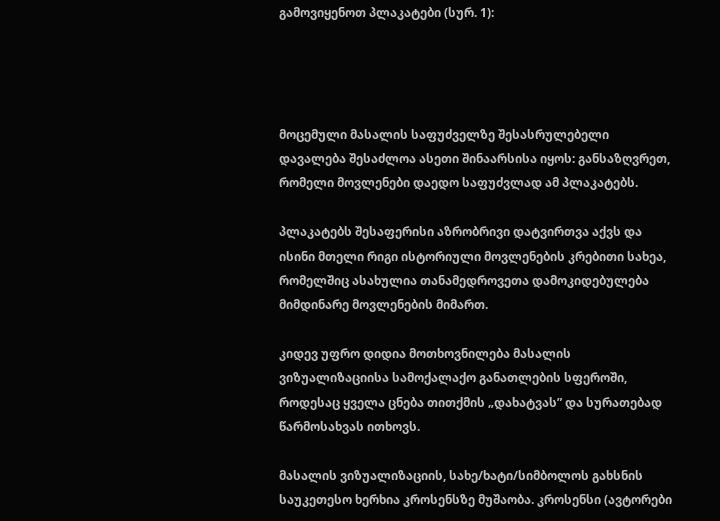გამოვიყენოთ პლაკატები (სურ. 1):




მოცემული მასალის საფუძველზე შესასრულებელი დავალება შესაძლოა ასეთი შინაარსისა იყოს: განსაზღვრეთ, რომელი მოვლენები დაედო საფუძვლად ამ პლაკატებს.

პლაკატებს შესაფერისი აზრობრივი დატვირთვა აქვს და ისინი მთელი რიგი ისტორიული მოვლენების კრებითი სახეა, რომელშიც ასახულია თანამედროვეთა დამოკიდებულება მიმდინარე მოვლენების მიმართ.

კიდევ უფრო დიდია მოთხოვნილება მასალის ვიზუალიზაციისა სამოქალაქო განათლების სფეროში, როდესაც ყველა ცნება თითქმის „დახატვას” და სურათებად წარმოსახვას ითხოვს.

მასალის ვიზუალიზაციის, სახე/ხატი/სიმბოლოს გახსნის საუკეთესო ხერხია კროსენსზე მუშაობა. კროსენსი (ავტორები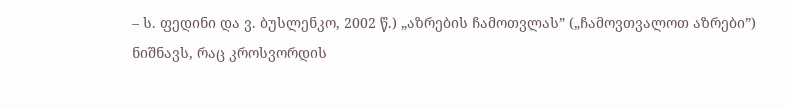– ს. ფედინი და ვ. ბუსლენკო, 2002 წ.) „აზრების ჩამოთვლას” („ჩამოვთვალოთ აზრები”) ნიშნავს, რაც კროსვორდის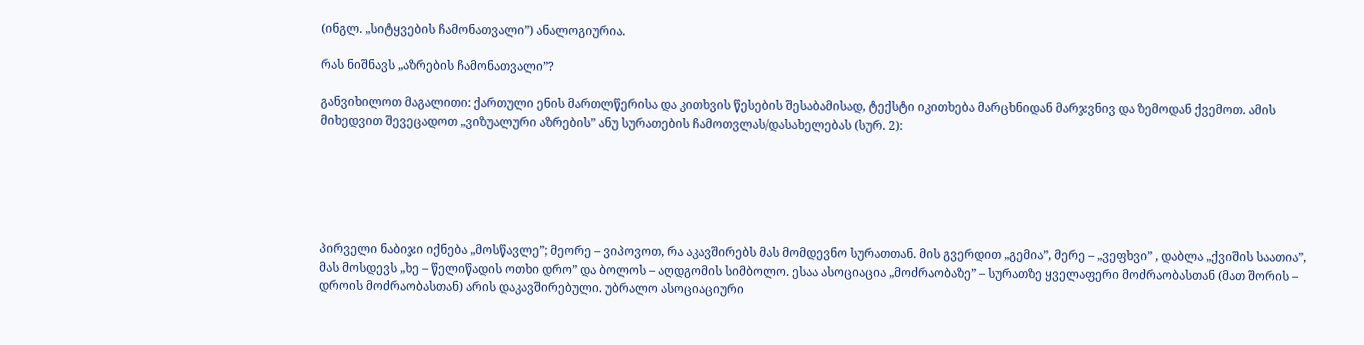(ინგლ. „სიტყვების ჩამონათვალი”) ანალოგიურია.

რას ნიშნავს „აზრების ჩამონათვალი”?

განვიხილოთ მაგალითი: ქართული ენის მართლწერისა და კითხვის წესების შესაბამისად, ტექსტი იკითხება მარცხნიდან მარჯვნივ და ზემოდან ქვემოთ. ამის მიხედვით შევეცადოთ „ვიზუალური აზრების” ანუ სურათების ჩამოთვლას/დასახელებას (სურ. 2):






პირველი ნაბიჯი იქნება „მოსწავლე”; მეორე – ვიპოვოთ, რა აკავშირებს მას მომდევნო სურათთან. მის გვერდით „გემია”, მერე – „ვეფხვი” , დაბლა „ქვიშის საათია”, მას მოსდევს „ხე – წელიწადის ოთხი დრო” და ბოლოს – აღდგომის სიმბოლო. ესაა ასოციაცია „მოძრაობაზე” – სურათზე ყველაფერი მოძრაობასთან (მათ შორის – დროის მოძრაობასთან) არის დაკავშირებული. უბრალო ასოციაციური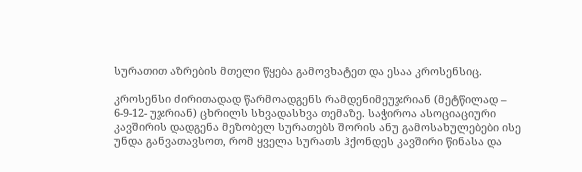სურათით აზრების მთელი წყება გამოვხატეთ და ესაა კროსენსიც.

კროსენსი ძირითადად წარმოადგენს რამდენიმეუჯრიან (მეტწილად – 6-9-12- უჯრიან) ცხრილს სხვადასხვა თემაზე. საჭიროა ასოციაციური კავშირის დადგენა მეზობელ სურათებს შორის ანუ გამოსახულებები ისე უნდა განვათავსოთ, რომ ყველა სურათს ჰქონდეს კავშირი წინასა და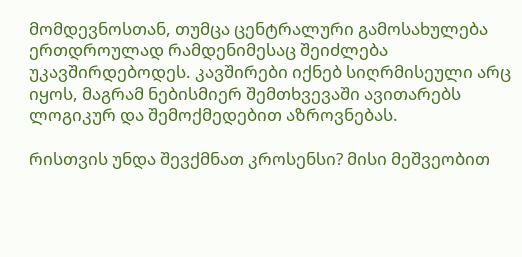მომდევნოსთან, თუმცა ცენტრალური გამოსახულება ერთდროულად რამდენიმესაც შეიძლება უკავშირდებოდეს. კავშირები იქნებ სიღრმისეული არც იყოს, მაგრამ ნებისმიერ შემთხვევაში ავითარებს ლოგიკურ და შემოქმედებით აზროვნებას.

რისთვის უნდა შევქმნათ კროსენსი? მისი მეშვეობით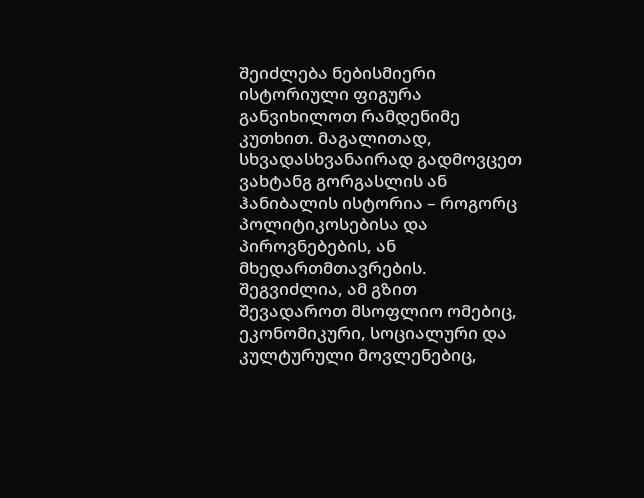შეიძლება ნებისმიერი ისტორიული ფიგურა განვიხილოთ რამდენიმე კუთხით. მაგალითად, სხვადასხვანაირად გადმოვცეთ ვახტანგ გორგასლის ან ჰანიბალის ისტორია – როგორც პოლიტიკოსებისა და პიროვნებების, ან მხედართმთავრების. შეგვიძლია, ამ გზით შევადაროთ მსოფლიო ომებიც, ეკონომიკური, სოციალური და კულტურული მოვლენებიც,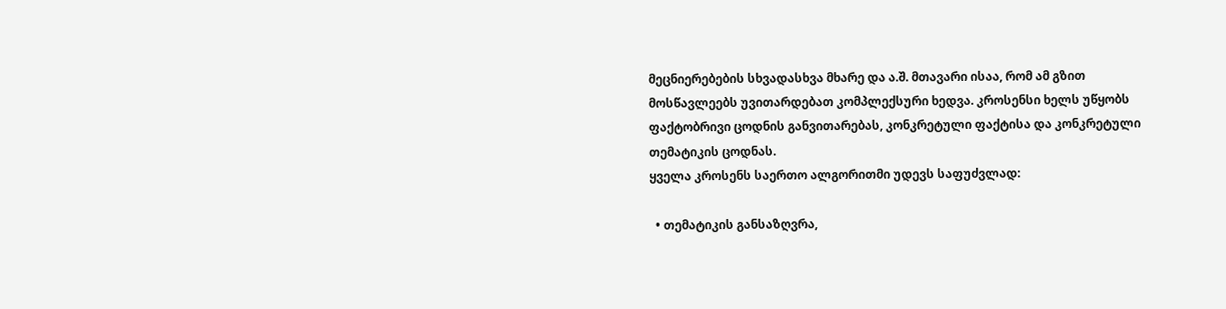მეცნიერებების სხვადასხვა მხარე და ა.შ. მთავარი ისაა, რომ ამ გზით მოსწავლეებს უვითარდებათ კომპლექსური ხედვა. კროსენსი ხელს უწყობს ფაქტობრივი ცოდნის განვითარებას, კონკრეტული ფაქტისა და კონკრეტული თემატიკის ცოდნას.
ყველა კროსენს საერთო ალგორითმი უდევს საფუძვლად:

  • თემატიკის განსაზღვრა,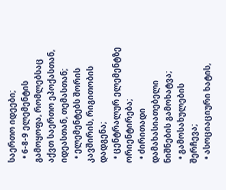საერთო იდეები;
  • 6-8-9 ელემენტის გამოყოფა, რომლებსაც აქვთ საერთო ეპოქასთან, იდეასთან, თემასთან;
  • ელემენტებს შორის კავშირის, რიგითობის დადგენა;
  • ცენტრალურ ელემენტზე ორიენტირება;
  • ძირითადი დამახასიათებელი ნიშნების გამოხატვა;
  • გამოსახულების შერჩევა;
  • ასოციაციური ხატის,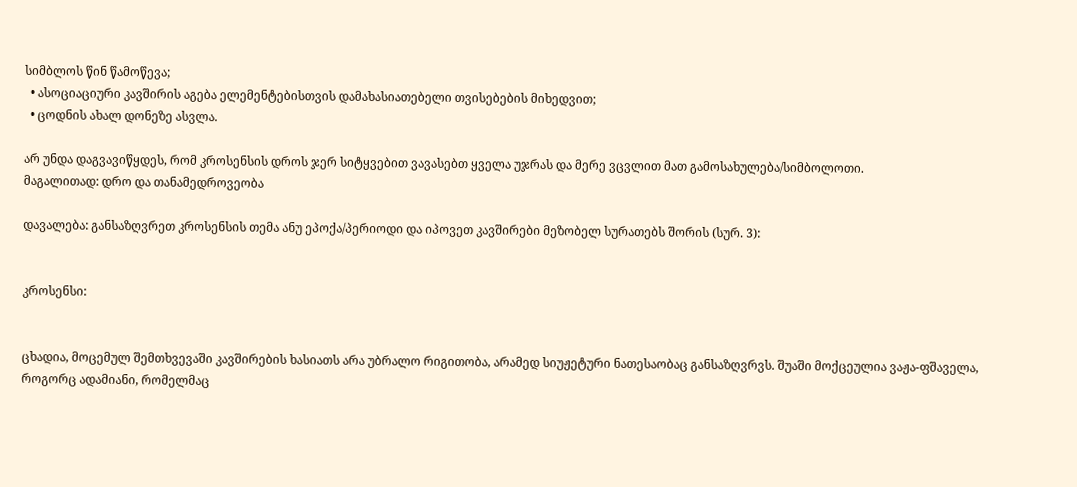სიმბლოს წინ წამოწევა;
  • ასოციაციური კავშირის აგება ელემენტებისთვის დამახასიათებელი თვისებების მიხედვით;
  • ცოდნის ახალ დონეზე ასვლა.

არ უნდა დაგვავიწყდეს, რომ კროსენსის დროს ჯერ სიტყვებით ვავასებთ ყველა უჯრას და მერე ვცვლით მათ გამოსახულება/სიმბოლოთი.
მაგალითად: დრო და თანამედროვეობა

დავალება: განსაზღვრეთ კროსენსის თემა ანუ ეპოქა/პერიოდი და იპოვეთ კავშირები მეზობელ სურათებს შორის (სურ. 3):


კროსენსი:


ცხადია, მოცემულ შემთხვევაში კავშირების ხასიათს არა უბრალო რიგითობა, არამედ სიუჟეტური ნათესაობაც განსაზღვრვს. შუაში მოქცეულია ვაჟა-ფშაველა, როგორც ადამიანი, რომელმაც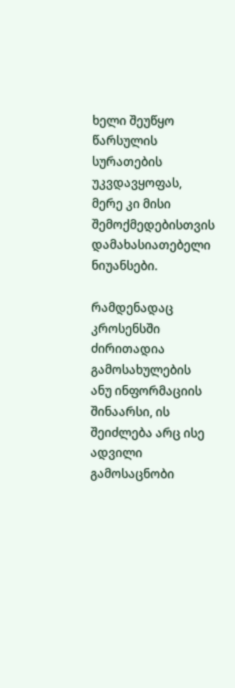ხელი შეუწყო წარსულის სურათების უკვდავყოფას, მერე კი მისი შემოქმედებისთვის დამახასიათებელი ნიუანსები.

რამდენადაც კროსენსში ძირითადია გამოსახულების ანუ ინფორმაციის შინაარსი, ის შეიძლება არც ისე ადვილი გამოსაცნობი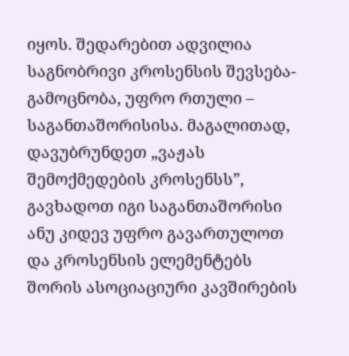იყოს. შედარებით ადვილია საგნობრივი კროსენსის შევსება-გამოცნობა, უფრო რთული – საგანთაშორისისა. მაგალითად, დავუბრუნდეთ „ვაჟას შემოქმედების კროსენსს”, გავხადოთ იგი საგანთაშორისი ანუ კიდევ უფრო გავართულოთ და კროსენსის ელემენტებს შორის ასოციაციური კავშირების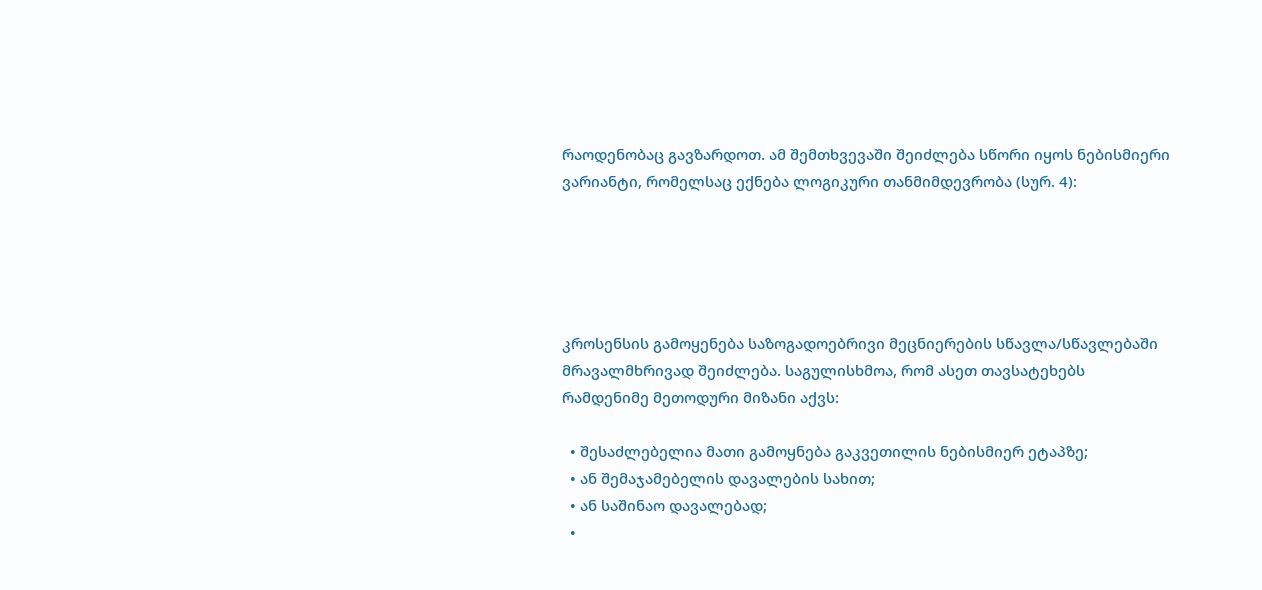რაოდენობაც გავზარდოთ. ამ შემთხვევაში შეიძლება სწორი იყოს ნებისმიერი ვარიანტი, რომელსაც ექნება ლოგიკური თანმიმდევრობა (სურ. 4):





კროსენსის გამოყენება საზოგადოებრივი მეცნიერების სწავლა/სწავლებაში მრავალმხრივად შეიძლება. საგულისხმოა, რომ ასეთ თავსატეხებს რამდენიმე მეთოდური მიზანი აქვს:

  • შესაძლებელია მათი გამოყნება გაკვეთილის ნებისმიერ ეტაპზე;
  • ან შემაჯამებელის დავალების სახით;
  • ან საშინაო დავალებად;
  •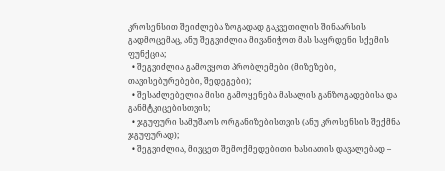კროსენსით შეიძლება ზოგადად გაკვეთილის შინაარსის გადმოცემაც, ანუ შეგვიძლია მივანიჭოთ მას საყრდენი სქემის ფუნქცია;
  • შეგვიძლია გამოვყოთ პრობლემები (მიზეზები, თავისებურებები, შედეგები);
  • შესაძლებელია მისი გამოყენება მასალის განზოგადებისა და განმტკიცებისთვის;
  • ჯგუფური სამუშაოს ორგანიზებისთვის (ანუ კროსენსის შექმნა ჯგუფურად);
  • შეგვიძლია, მივცეთ შემოქმედებითი ხასიათის დავალებად –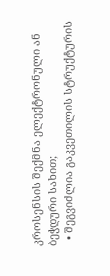კროსენსის შექმნა ელექტრონული ან ბეჭდური სახით;
  • შეგვიძლია გაკვეთილის სტრუქტურის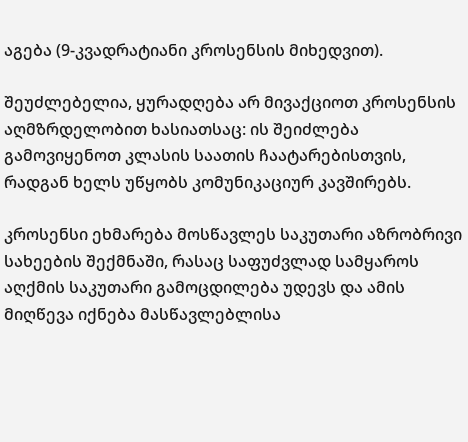აგება (9-კვადრატიანი კროსენსის მიხედვით).

შეუძლებელია, ყურადღება არ მივაქციოთ კროსენსის აღმზრდელობით ხასიათსაც: ის შეიძლება გამოვიყენოთ კლასის საათის ჩაატარებისთვის, რადგან ხელს უწყობს კომუნიკაციურ კავშირებს.

კროსენსი ეხმარება მოსწავლეს საკუთარი აზრობრივი სახეების შექმნაში, რასაც საფუძვლად სამყაროს აღქმის საკუთარი გამოცდილება უდევს და ამის მიღწევა იქნება მასწავლებლისა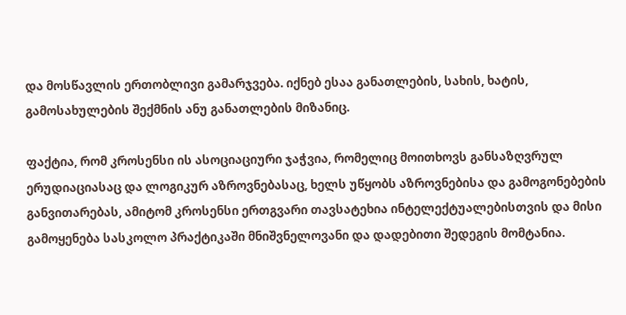და მოსწავლის ერთობლივი გამარჯვება. იქნებ ესაა განათლების, სახის, ხატის, გამოსახულების შექმნის ანუ განათლების მიზანიც.

ფაქტია, რომ კროსენსი ის ასოციაციური ჯაჭვია, რომელიც მოითხოვს განსაზღვრულ ერუდიაციასაც და ლოგიკურ აზროვნებასაც, ხელს უწყობს აზროვნებისა და გამოგონებების განვითარებას, ამიტომ კროსენსი ერთგვარი თავსატეხია ინტელექტუალებისთვის და მისი გამოყენება სასკოლო პრაქტიკაში მნიშვნელოვანი და დადებითი შედეგის მომტანია.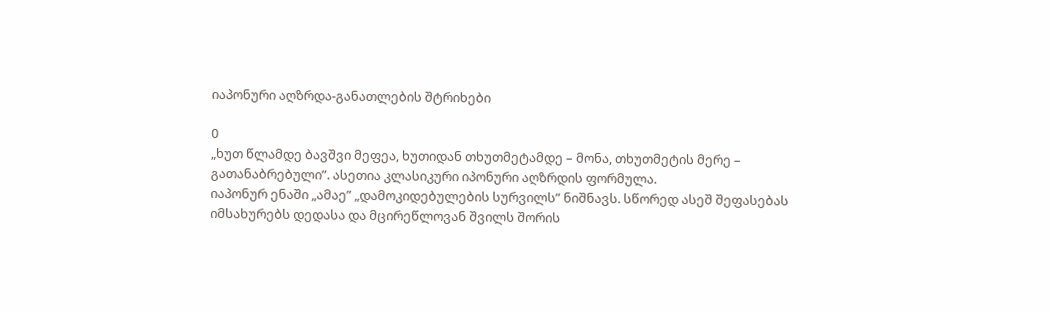იაპონური აღზრდა-განათლების შტრიხები

0
„ხუთ წლამდე ბავშვი მეფეა, ხუთიდან თხუთმეტამდე – მონა, თხუთმეტის მერე – გათანაბრებული”. ასეთია კლასიკური იპონური აღზრდის ფორმულა.
იაპონურ ენაში „ამაე” „დამოკიდებულების სურვილს” ნიშნავს. სწორედ ასეშ შეფასებას იმსახურებს დედასა და მცირეწლოვან შვილს შორის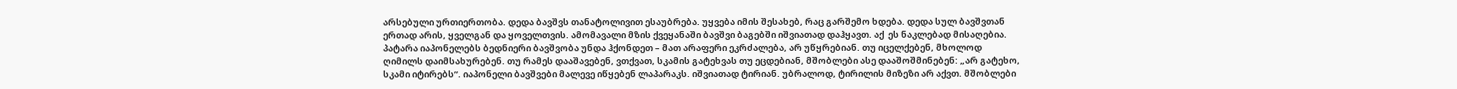არსებული ურთიერთობა. დედა ბავშვს თანატოლივით ესაუბრება. უყვება იმის შესახებ, რაც გარშემო ხდება. დედა სულ ბავშვთან ერთად არის, ყველგან და ყოველთვის. ამომავალი მზის ქვეყანაში ბავშვი ბაგებში იშვიათად დაჰყავთ. აქ  ეს ნაკლებად მისაღებია. პატარა იაპონელებს ბედნიერი ბავშვობა უნდა ჰქონდეთ – მათ არაფერი ეკრძალება, არ უწყრებიან. თუ იცელქებენ, მხოლოდ ღიმილს დაიმსახურებენ. თუ რამეს დააშავებენ, ვთქვათ, სკამის გატეხვას თუ ეცდებიან, მშობლები ასე დააშოშმინებენ: „არ გატეხო, სკამი იტირებს”. იაპონელი ბავშვები მალევე იწყებენ ლაპარაკს. იშვიათად ტირიან. უბრალოდ, ტირილის მიზეზი არ აქვთ. მშობლები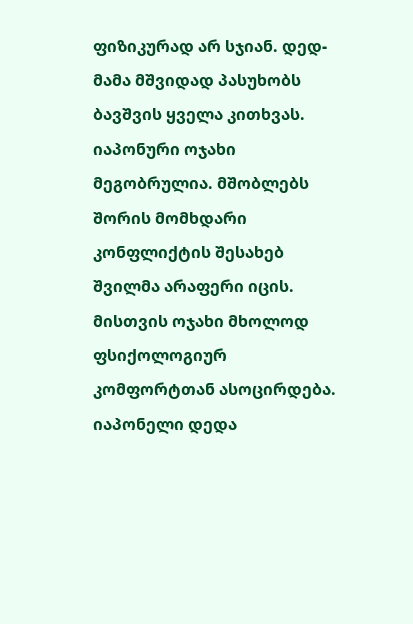ფიზიკურად არ სჯიან. დედ-მამა მშვიდად პასუხობს ბავშვის ყველა კითხვას.
იაპონური ოჯახი მეგობრულია. მშობლებს შორის მომხდარი კონფლიქტის შესახებ შვილმა არაფერი იცის. მისთვის ოჯახი მხოლოდ ფსიქოლოგიურ კომფორტთან ასოცირდება. იაპონელი დედა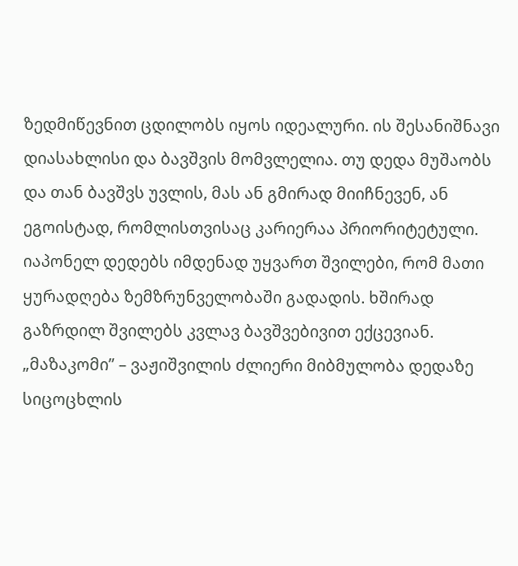ზედმიწევნით ცდილობს იყოს იდეალური. ის შესანიშნავი დიასახლისი და ბავშვის მომვლელია. თუ დედა მუშაობს და თან ბავშვს უვლის, მას ან გმირად მიიჩნევენ, ან ეგოისტად, რომლისთვისაც კარიერაა პრიორიტეტული.
იაპონელ დედებს იმდენად უყვართ შვილები, რომ მათი ყურადღება ზემზრუნველობაში გადადის. ხშირად გაზრდილ შვილებს კვლავ ბავშვებივით ექცევიან. „მაზაკომი” – ვაჟიშვილის ძლიერი მიბმულობა დედაზე სიცოცხლის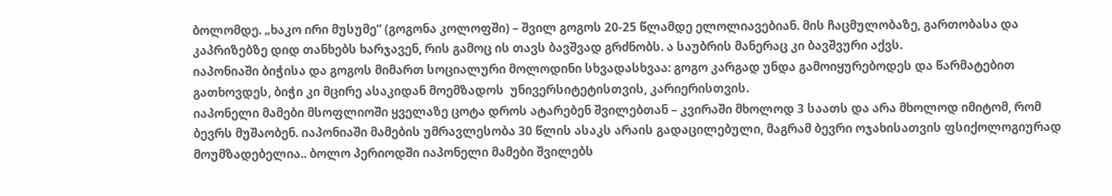ბოლომდე. „ხაკო ირი მუსუმე” (გოგონა კოლოფში) – შვილ გოგოს 20-25 წლამდე ელოლიავებიან. მის ჩაცმულობაზე, გართობასა და კაპრიზებზე დიდ თანხებს ხარჯავენ, რის გამოც ის თავს ბავშვად გრძნობს. ა საუბრის მანერაც კი ბავშვური აქვს.
იაპონიაში ბიჭისა და გოგოს მიმართ სოციალური მოლოდინი სხვადასხვაა: გოგო კარგად უნდა გამოიყურებოდეს და წარმატებით გათხოვდეს, ბიჭი კი მცირე ასაკიდან მოემზადოს  უნივერსიტეტისთვის, კარიერისთვის.
იაპონელი მამები მსოფლიოში ყველაზე ცოტა დროს ატარებენ შვილებთან – კვირაში მხოლოდ 3 საათს და არა მხოლოდ იმიტომ, რომ ბევრს მუშაობენ. იაპონიაში მამების უმრავლესობა 30 წლის ასაკს არაის გადაცილებული, მაგრამ ბევრი ოჯახისათვის ფსიქოლოგიურად მოუმზადებელია.. ბოლო პერიოდში იაპონელი მამები შვილებს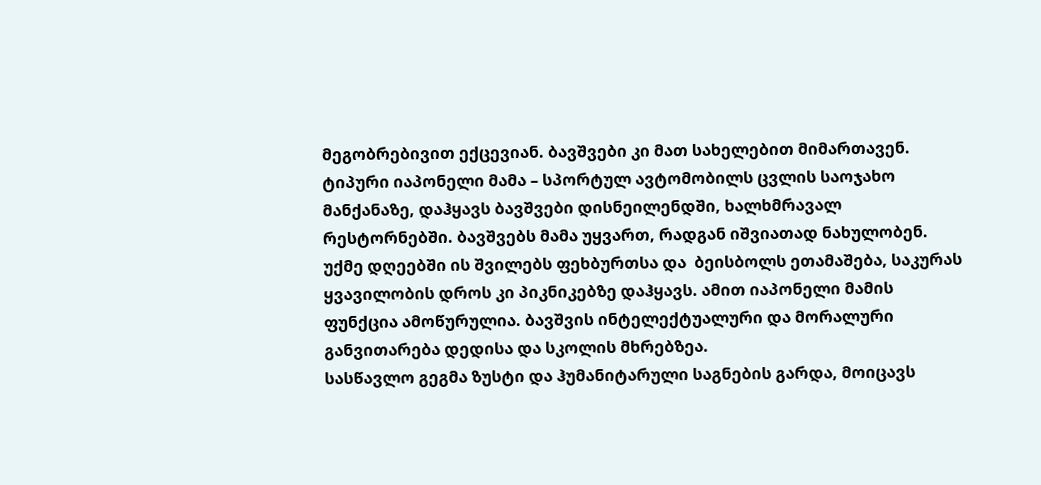მეგობრებივით ექცევიან. ბავშვები კი მათ სახელებით მიმართავენ.
ტიპური იაპონელი მამა – სპორტულ ავტომობილს ცვლის საოჯახო მანქანაზე, დაჰყავს ბავშვები დისნეილენდში, ხალხმრავალ რესტორნებში. ბავშვებს მამა უყვართ, რადგან იშვიათად ნახულობენ. უქმე დღეებში ის შვილებს ფეხბურთსა და  ბეისბოლს ეთამაშება, საკურას ყვავილობის დროს კი პიკნიკებზე დაჰყავს. ამით იაპონელი მამის ფუნქცია ამოწურულია. ბავშვის ინტელექტუალური და მორალური განვითარება დედისა და სკოლის მხრებზეა.
სასწავლო გეგმა ზუსტი და ჰუმანიტარული საგნების გარდა, მოიცავს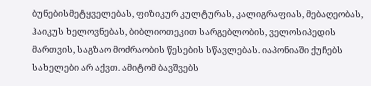ბუნებისმეტყველებას, ფიზიკურ კულტურას, კალიგრაფიას, მებაღეობას, ჰაიკუს ხელოვნებას, ბიბლიოთეკით სარგებლობის, ველოსიპედის მართვის, საგზაო მოძრაობის წესების სწავლებას. იაპონიაში ქუჩებს სახელები არ აქვთ. ამიტომ ბავშვებს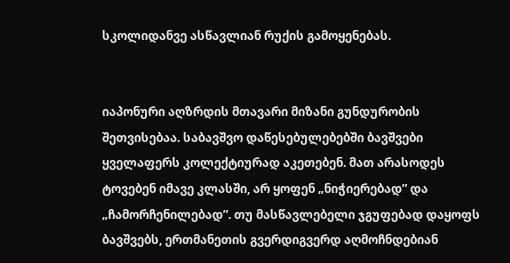სკოლიდანვე ასწავლიან რუქის გამოყენებას.


იაპონური აღზრდის მთავარი მიზანი გუნდურობის შეთვისებაა. საბავშვო დაწესებულებებში ბავშვები ყველაფერს კოლექტიურად აკეთებენ. მათ არასოდეს ტოვებენ იმავე კლასში, არ ყოფენ „ნიჭიერებად” და „ჩამორჩენილებად”. თუ მასწავლებელი ჯგუფებად დაყოფს ბავშვებს, ერთმანეთის გვერდიგვერდ აღმოჩნდებიან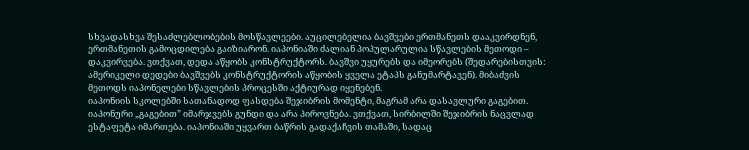სხვადასხვა შესაძლებლობების მოსწავლეები. აუცილებელია ბავშვები ერთმანეთს დააკვირდნენ, ერთმანეთის გამოცდილება გაიზიარონ. იაპონიაში ძალიან პოპულარულია სწავლების მეთოდი – დაკვირვება. ვთქვათ, დედა აწყობს კონსტრუქტორს. ბავშვი უყურებს და იმეორებს (შედარებისთვის: ამერიკელი დედები ბავშვებს კონსტრუქტორის აწყობის ყველა ეტაპს განუმარტავენ). მიბაძვის მეთოდს იაპონელები სწავლების პროცესში აქტიურად იყენებენ.
იაპონიის სკოლებში სათანადოდ ფასდება შეჯიბრის მომენტი, მაგრამ არა დასავლური გაგებით. იაპონური „გაგებით” იმარჯვებს გუნდი და არა პიროვნება. ვთქვათ, სირბილში შეჯიბრის ნაცვლად ესტაფეტა იმართება. იაპონიაში უყვართ ბაწრის გადაქაჩვის თამაში, სადაც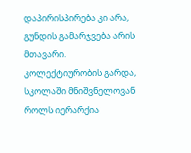დაპირისპირება კი არა, გუნდის გამარჯვება არის მთავარი.
კოლექტიურობის გარდა, სკოლაში მნიშვნელოვან როლს იერარქია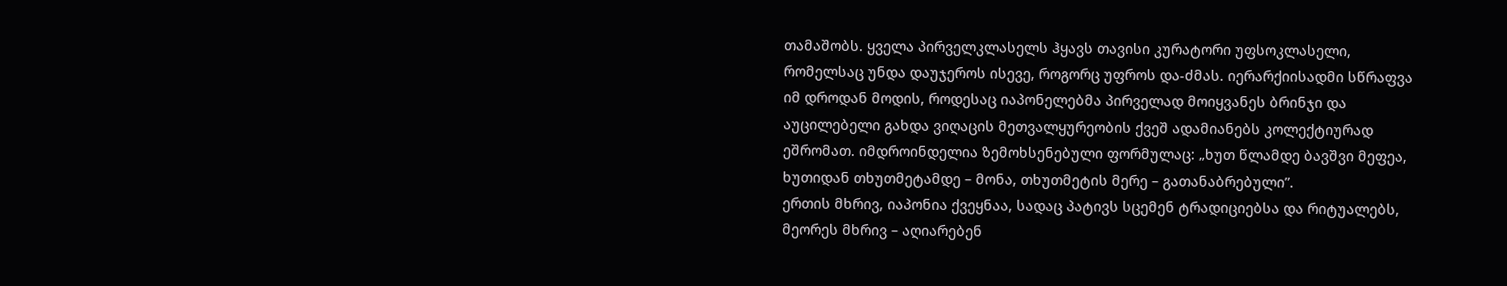თამაშობს. ყველა პირველკლასელს ჰყავს თავისი კურატორი უფსოკლასელი, რომელსაც უნდა დაუჯეროს ისევე, როგორც უფროს და-ძმას. იერარქიისადმი სწრაფვა იმ დროდან მოდის, როდესაც იაპონელებმა პირველად მოიყვანეს ბრინჯი და აუცილებელი გახდა ვიღაცის მეთვალყურეობის ქვეშ ადამიანებს კოლექტიურად ეშრომათ. იმდროინდელია ზემოხსენებული ფორმულაც: „ხუთ წლამდე ბავშვი მეფეა, ხუთიდან თხუთმეტამდე – მონა, თხუთმეტის მერე – გათანაბრებული”.
ერთის მხრივ, იაპონია ქვეყნაა, სადაც პატივს სცემენ ტრადიციებსა და რიტუალებს, მეორეს მხრივ – აღიარებენ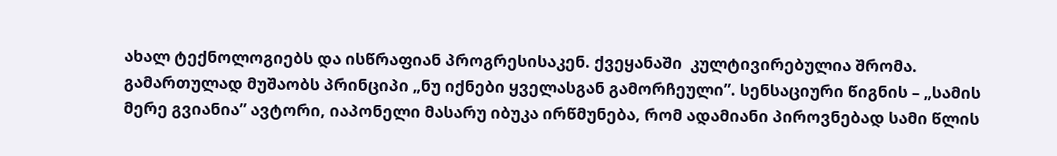ახალ ტექნოლოგიებს და ისწრაფიან პროგრესისაკენ. ქვეყანაში  კულტივირებულია შრომა. გამართულად მუშაობს პრინციპი „ნუ იქნები ყველასგან გამორჩეული”. სენსაციური წიგნის – „სამის მერე გვიანია” ავტორი, იაპონელი მასარუ იბუკა ირწმუნება, რომ ადამიანი პიროვნებად სამი წლის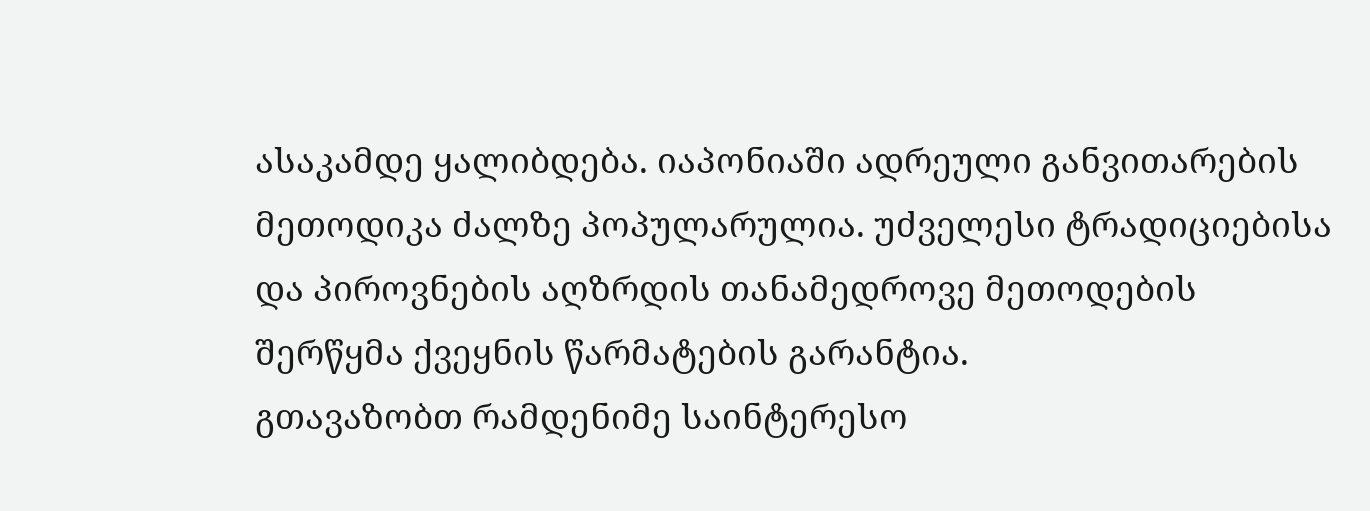ასაკამდე ყალიბდება. იაპონიაში ადრეული განვითარების მეთოდიკა ძალზე პოპულარულია. უძველესი ტრადიციებისა და პიროვნების აღზრდის თანამედროვე მეთოდების შერწყმა ქვეყნის წარმატების გარანტია.
გთავაზობთ რამდენიმე საინტერესო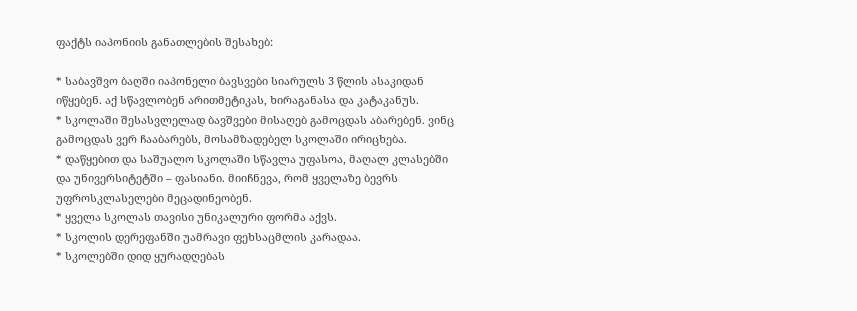ფაქტს იაპონიის განათლების შესახებ:

* საბავშვო ბაღში იაპონელი ბავსვები სიარულს 3 წლის ასაკიდან იწყებენ. აქ სწავლობენ არითმეტიკას, ხირაგანასა და კატაკანუს.
* სკოლაში შესასვლელად ბავშვები მისაღებ გამოცდას აბარებენ. ვინც გამოცდას ვერ ჩააბარებს, მოსამზადებელ სკოლაში ირიცხება.
* დაწყებით და საშუალო სკოლაში სწავლა უფასოა, მაღალ კლასებში და უნივერსიტეტში – ფასიანი. მიიჩნევა, რომ ყველაზე ბევრს უფროსკლასელები მეცადინეობენ.
* ყველა სკოლას თავისი უნიკალური ფორმა აქვს.
* სკოლის დერეფანში უამრავი ფეხსაცმლის კარადაა.
* სკოლებში დიდ ყურადღებას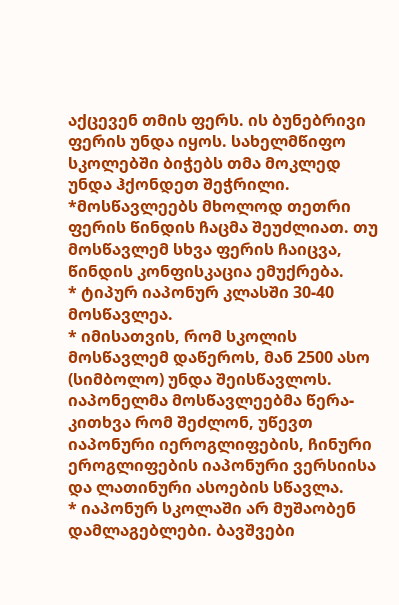აქცევენ თმის ფერს. ის ბუნებრივი ფერის უნდა იყოს. სახელმწიფო სკოლებში ბიჭებს თმა მოკლედ უნდა ჰქონდეთ შეჭრილი.
*მოსწავლეებს მხოლოდ თეთრი ფერის წინდის ჩაცმა შეუძლიათ. თუ მოსწავლემ სხვა ფერის ჩაიცვა, წინდის კონფისკაცია ემუქრება.
* ტიპურ იაპონურ კლასში 30-40 მოსწავლეა.
* იმისათვის, რომ სკოლის მოსწავლემ დაწეროს, მან 2500 ასო (სიმბოლო) უნდა შეისწავლოს.
იაპონელმა მოსწავლეებმა წერა-კითხვა რომ შეძლონ, უწევთ იაპონური იეროგლიფების, ჩინური ეროგლიფების იაპონური ვერსიისა და ლათინური ასოების სწავლა.
* იაპონურ სკოლაში არ მუშაობენ დამლაგებლები. ბავშვები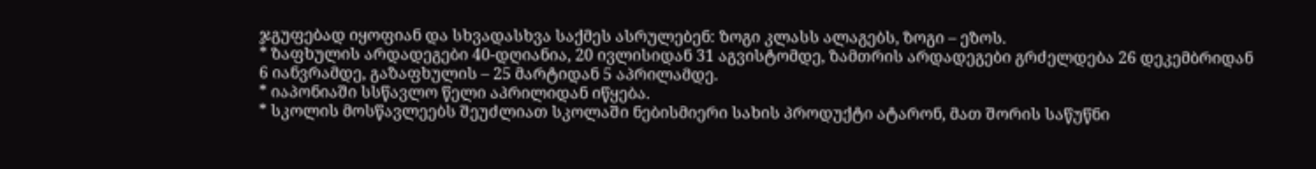ჯგუფებად იყოფიან და სხვადასხვა საქმეს ასრულებენ: ზოგი კლასს ალაგებს, ზოგი – ეზოს.
* ზაფხულის არდადეგები 40-დღიანია, 20 ივლისიდან 31 აგვისტომდე, ზამთრის არდადეგები გრძელდება 26 დეკემბრიდან 6 იანვრამდე, გაზაფხულის – 25 მარტიდან 5 აპრილამდე.
* იაპონიაში სსწავლო წელი აპრილიდან იწყება.
* სკოლის მოსწავლეებს შეუძლიათ სკოლაში ნებისმიერი სახის პროდუქტი ატარონ, მათ შორის საწუწნი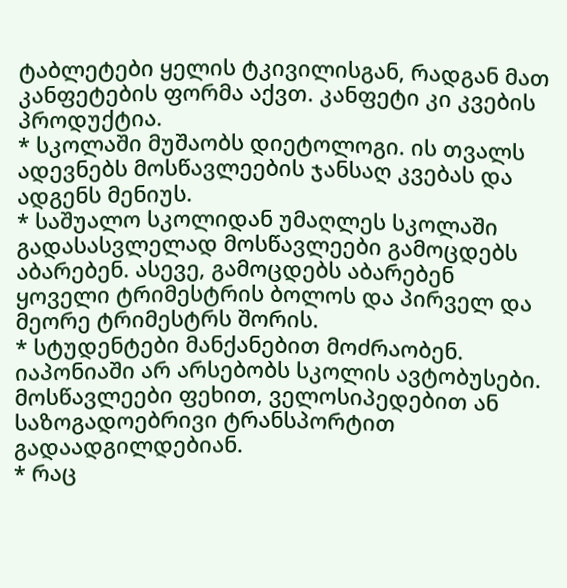ტაბლეტები ყელის ტკივილისგან, რადგან მათ კანფეტების ფორმა აქვთ. კანფეტი კი კვების პროდუქტია.
* სკოლაში მუშაობს დიეტოლოგი. ის თვალს ადევნებს მოსწავლეების ჯანსაღ კვებას და ადგენს მენიუს.
* საშუალო სკოლიდან უმაღლეს სკოლაში გადასასვლელად მოსწავლეები გამოცდებს აბარებენ. ასევე, გამოცდებს აბარებენ ყოველი ტრიმესტრის ბოლოს და პირველ და მეორე ტრიმესტრს შორის.
* სტუდენტები მანქანებით მოძრაობენ. იაპონიაში არ არსებობს სკოლის ავტობუსები. მოსწავლეები ფეხით, ველოსიპედებით ან საზოგადოებრივი ტრანსპორტით გადაადგილდებიან.
* რაც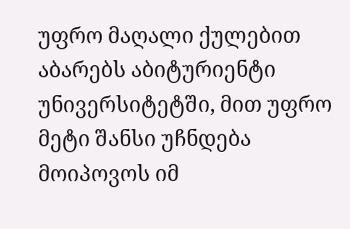უფრო მაღალი ქულებით აბარებს აბიტურიენტი უნივერსიტეტში, მით უფრო მეტი შანსი უჩნდება მოიპოვოს იმ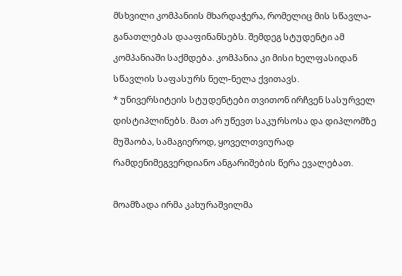მსხვილი კომპანიის მხარდაჭერა, რომელიც მის სწავლა-განათლებას დააფინანსებს. შემდეგ სტუდენტი ამ კომპანიაში საქმდება. კომპანია კი მისი ხელფასიდან სწავლის საფასურს ნელ-ნელა ქვითავს.
* უნივერსიტეის სტუდენტები თვითონ ირჩვენ სასურველ დისტიპლინებს. მათ არ უწევთ საკურსოსა და დიპლომზე მუშაობა, სამაგიეროდ, ყოველთვიურად რამდენიმეგვერდიანო ანგარიშების წერა ევალებათ.

მოამზადა ირმა კახურაშვილმა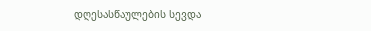დღესასწაულების სევდა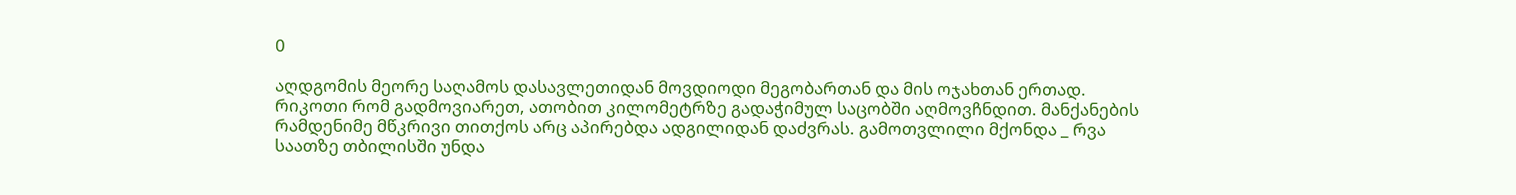0

აღდგომის მეორე საღამოს დასავლეთიდან მოვდიოდი მეგობართან და მის ოჯახთან ერთად. რიკოთი რომ გადმოვიარეთ, ათობით კილომეტრზე გადაჭიმულ საცობში აღმოვჩნდით. მანქანების რამდენიმე მწკრივი თითქოს არც აპირებდა ადგილიდან დაძვრას. გამოთვლილი მქონდა _ რვა საათზე თბილისში უნდა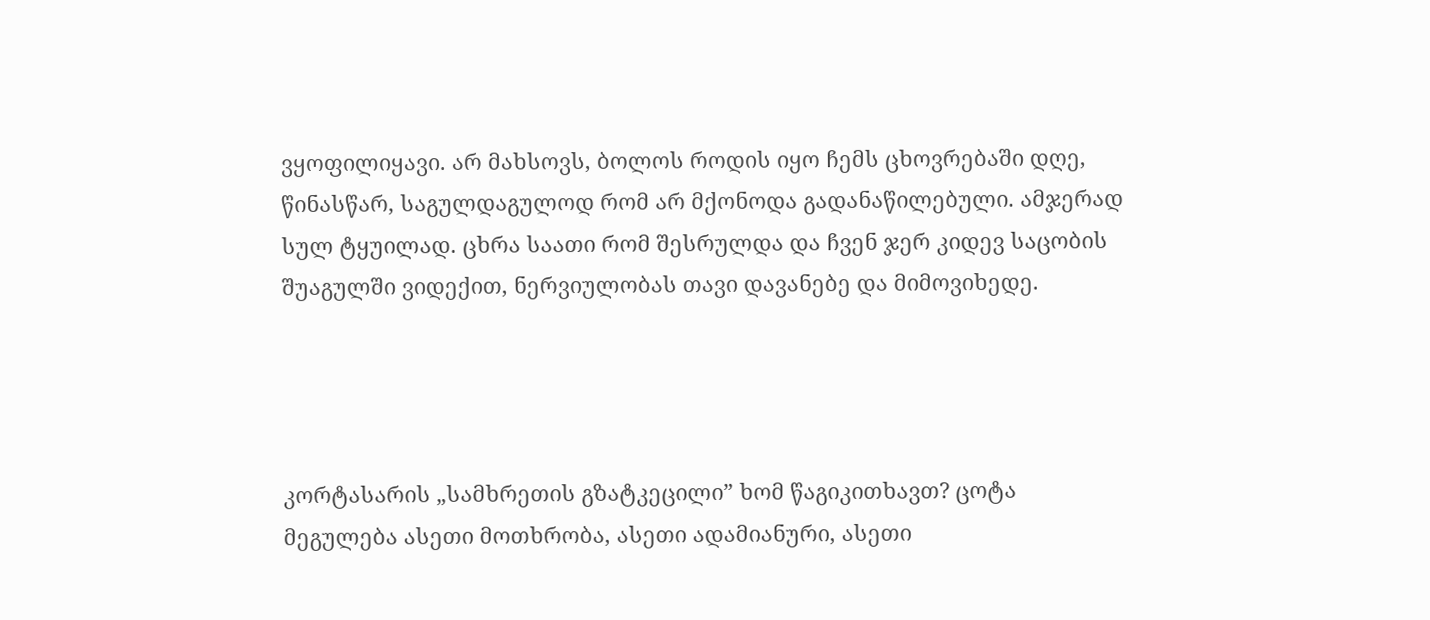ვყოფილიყავი. არ მახსოვს, ბოლოს როდის იყო ჩემს ცხოვრებაში დღე, წინასწარ, საგულდაგულოდ რომ არ მქონოდა გადანაწილებული. ამჯერად სულ ტყუილად. ცხრა საათი რომ შესრულდა და ჩვენ ჯერ კიდევ საცობის შუაგულში ვიდექით, ნერვიულობას თავი დავანებე და მიმოვიხედე.




კორტასარის „სამხრეთის გზატკეცილი” ხომ წაგიკითხავთ? ცოტა მეგულება ასეთი მოთხრობა, ასეთი ადამიანური, ასეთი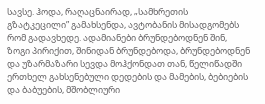სავსე. ჰოდა, რაღაცნაირად, „სამხრეთის გზატკეცილი” გამახსენდა, ავტობანის მისადგომებს რომ გადავხედე. ადამიანები ბრუნდებოდნენ შინ, ზოგი პირიქით, შინიდან ბრუნდებოდა, ბრუნდებოდნენ და უზარმაზარი სევდა მოჰქონდათ თან, წელიწადში ერთხელ გახსენებული დედების და მამების, ბებიების და ბაბუების, მშობლიური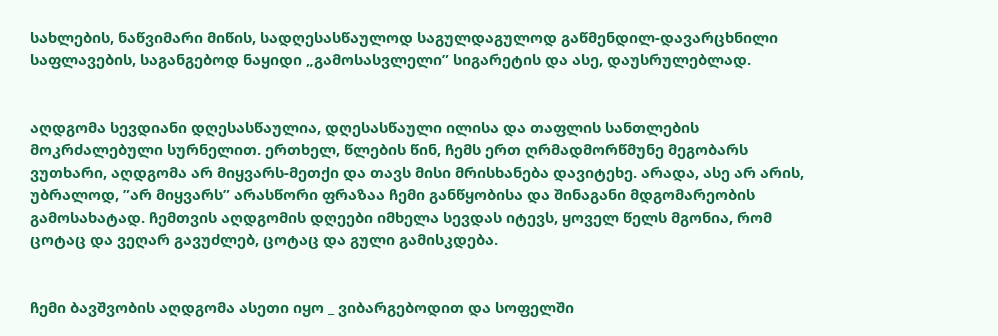სახლების, ნაწვიმარი მიწის, სადღესასწაულოდ საგულდაგულოდ გაწმენდილ-დავარცხნილი საფლავების, საგანგებოდ ნაყიდი „გამოსასვლელი” სიგარეტის და ასე, დაუსრულებლად.


აღდგომა სევდიანი დღესასწაულია, დღესასწაული ილისა და თაფლის სანთლების მოკრძალებული სურნელით. ერთხელ, წლების წინ, ჩემს ერთ ღრმადმორწმუნე მეგობარს ვუთხარი, აღდგომა არ მიყვარს-მეთქი და თავს მისი მრისხანება დავიტეხე. არადა, ასე არ არის, უბრალოდ, ”არ მიყვარს” არასწორი ფრაზაა ჩემი განწყობისა და შინაგანი მდგომარეობის გამოსახატად. ჩემთვის აღდგომის დღეები იმხელა სევდას იტევს, ყოველ წელს მგონია, რომ ცოტაც და ვეღარ გავუძლებ, ცოტაც და გული გამისკდება.


ჩემი ბავშვობის აღდგომა ასეთი იყო _ ვიბარგებოდით და სოფელში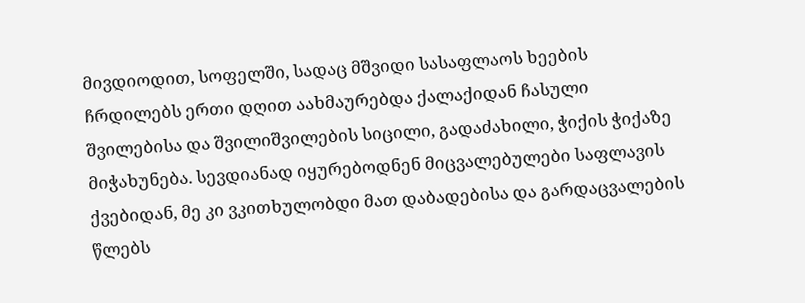მივდიოდით, სოფელში, სადაც მშვიდი სასაფლაოს ხეების ჩრდილებს ერთი დღით აახმაურებდა ქალაქიდან ჩასული შვილებისა და შვილიშვილების სიცილი, გადაძახილი, ჭიქის ჭიქაზე მიჭახუნება. სევდიანად იყურებოდნენ მიცვალებულები საფლავის ქვებიდან, მე კი ვკითხულობდი მათ დაბადებისა და გარდაცვალების წლებს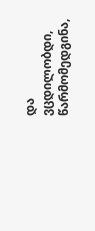და ვცდილობდი, წარმომედგინა,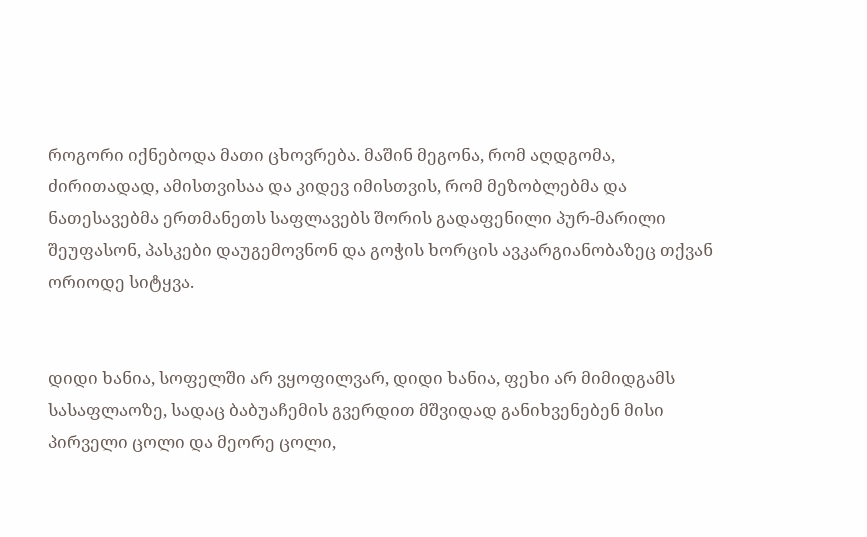როგორი იქნებოდა მათი ცხოვრება. მაშინ მეგონა, რომ აღდგომა, ძირითადად, ამისთვისაა და კიდევ იმისთვის, რომ მეზობლებმა და ნათესავებმა ერთმანეთს საფლავებს შორის გადაფენილი პურ-მარილი შეუფასონ, პასკები დაუგემოვნონ და გოჭის ხორცის ავკარგიანობაზეც თქვან ორიოდე სიტყვა.


დიდი ხანია, სოფელში არ ვყოფილვარ, დიდი ხანია, ფეხი არ მიმიდგამს სასაფლაოზე, სადაც ბაბუაჩემის გვერდით მშვიდად განიხვენებენ მისი პირველი ცოლი და მეორე ცოლი,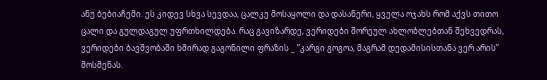ანუ ბებიაჩემი. ეს კიდევ სხვა სევდაა, ცალკე მოსაყოლი და დასაწერი, ყველა ოჯახს რომ აქვს თითო ცალი და გულდაგულ უფრთხილდება. რაც გავიზარდე, ვერიდები შორეულ ახლობლებთან შეხვედრას, ვერიდები ბავშვობაში ხშირად გაგონილი ფრაზის _ ”კარგი გოგოა, მაგრამ დედამისისთანა ვერ არის” მოსმენას.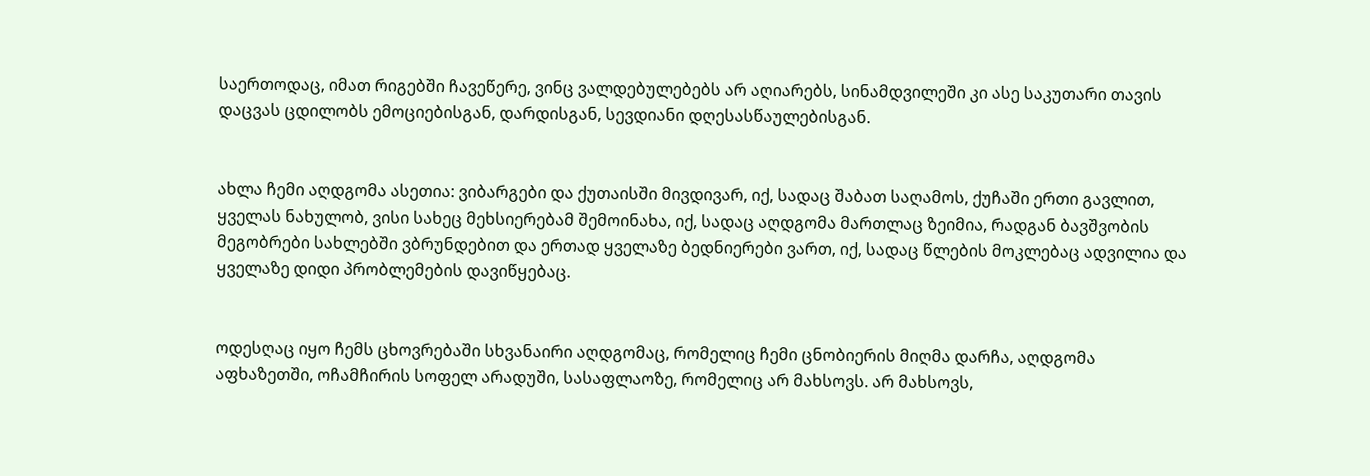საერთოდაც, იმათ რიგებში ჩავეწერე, ვინც ვალდებულებებს არ აღიარებს, სინამდვილეში კი ასე საკუთარი თავის დაცვას ცდილობს ემოციებისგან, დარდისგან, სევდიანი დღესასწაულებისგან.


ახლა ჩემი აღდგომა ასეთია: ვიბარგები და ქუთაისში მივდივარ, იქ, სადაც შაბათ საღამოს, ქუჩაში ერთი გავლით, ყველას ნახულობ, ვისი სახეც მეხსიერებამ შემოინახა, იქ, სადაც აღდგომა მართლაც ზეიმია, რადგან ბავშვობის მეგობრები სახლებში ვბრუნდებით და ერთად ყველაზე ბედნიერები ვართ, იქ, სადაც წლების მოკლებაც ადვილია და ყველაზე დიდი პრობლემების დავიწყებაც.


ოდესღაც იყო ჩემს ცხოვრებაში სხვანაირი აღდგომაც, რომელიც ჩემი ცნობიერის მიღმა დარჩა, აღდგომა აფხაზეთში, ოჩამჩირის სოფელ არადუში, სასაფლაოზე, რომელიც არ მახსოვს. არ მახსოვს,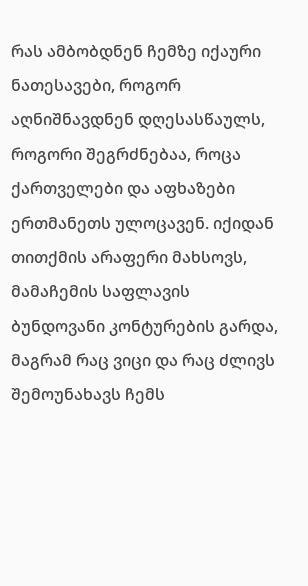რას ამბობდნენ ჩემზე იქაური ნათესავები, როგორ აღნიშნავდნენ დღესასწაულს, როგორი შეგრძნებაა, როცა ქართველები და აფხაზები ერთმანეთს ულოცავენ. იქიდან თითქმის არაფერი მახსოვს, მამაჩემის საფლავის ბუნდოვანი კონტურების გარდა, მაგრამ რაც ვიცი და რაც ძლივს შემოუნახავს ჩემს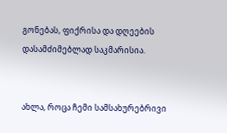გონებას, ფიქრისა და დღეების დასამძიმებლად საკმარისია.


ახლა, როცა ჩემი სამსახურებრივი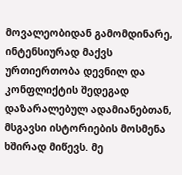მოვალეობიდან გამომდინარე, ინტენსიურად მაქვს ურთიერთობა დევნილ და კონფლიქტის შედეგად დაზარალებულ ადამიანებთან, მსგავსი ისტორიების მოსმენა ხშირად მიწევს. მე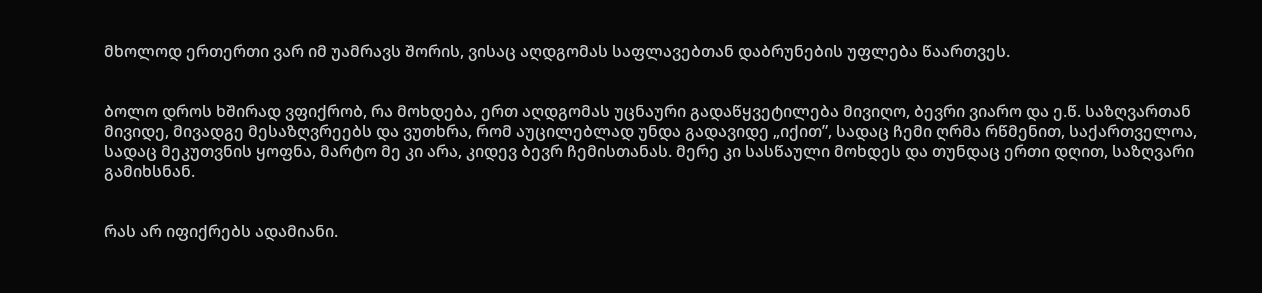მხოლოდ ერთერთი ვარ იმ უამრავს შორის, ვისაც აღდგომას საფლავებთან დაბრუნების უფლება წაართვეს.


ბოლო დროს ხშირად ვფიქრობ, რა მოხდება, ერთ აღდგომას უცნაური გადაწყვეტილება მივიღო, ბევრი ვიარო და ე.წ. საზღვართან მივიდე, მივადგე მესაზღვრეებს და ვუთხრა, რომ აუცილებლად უნდა გადავიდე „იქით”, სადაც ჩემი ღრმა რწმენით, საქართველოა, სადაც მეკუთვნის ყოფნა, მარტო მე კი არა, კიდევ ბევრ ჩემისთანას. მერე კი სასწაული მოხდეს და თუნდაც ერთი დღით, საზღვარი გამიხსნან.


რას არ იფიქრებს ადამიანი.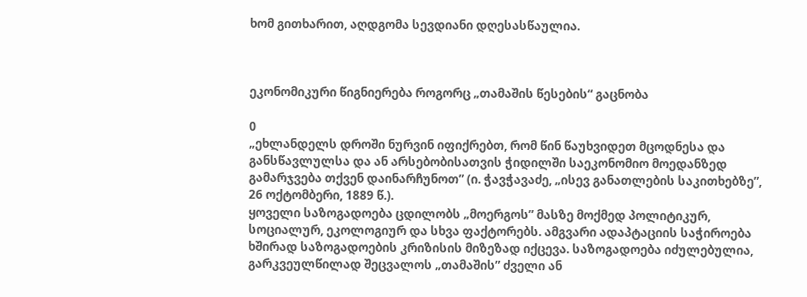ხომ გითხარით, აღდგომა სევდიანი დღესასწაულია.



ეკონომიკური წიგნიერება როგორც „თამაშის წესების“ გაცნობა

0
„ეხლანდელს დროში ნურვინ იფიქრებთ, რომ წინ წაუხვიდეთ მცოდნესა და განსწავლულსა და ან არსებობისათვის ჭიდილში საეკონომიო მოედანზედ გამარჯვება თქვენ დაინარჩუნოთ” (ი. ჭავჭავაძე, „ისევ განათლების საკითხებზე”, 26 ოქტომბერი, 1889 წ.).
ყოველი საზოგადოება ცდილობს „მოერგოს” მასზე მოქმედ პოლიტიკურ, სოციალურ, ეკოლოგიურ და სხვა ფაქტორებს. ამგვარი ადაპტაციის საჭიროება ხშირად საზოგადოების კრიზისის მიზეზად იქცევა. საზოგადოება იძულებულია, გარკვეულწილად შეცვალოს „თამაშის” ძველი ან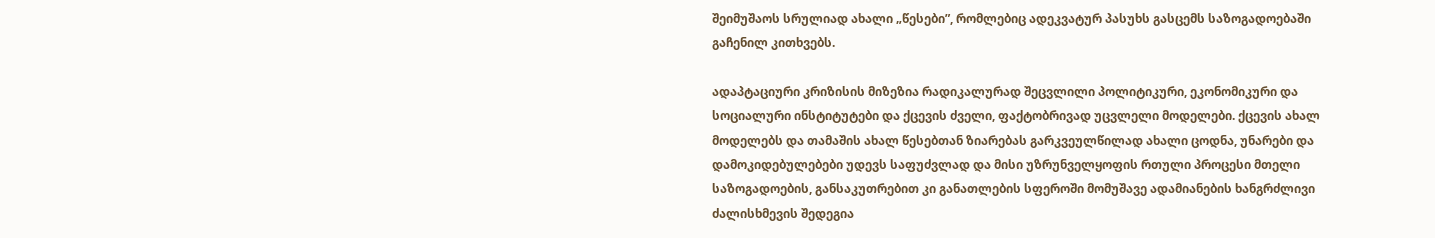შეიმუშაოს სრულიად ახალი „წესები”, რომლებიც ადეკვატურ პასუხს გასცემს საზოგადოებაში გაჩენილ კითხვებს.

ადაპტაციური კრიზისის მიზეზია რადიკალურად შეცვლილი პოლიტიკური, ეკონომიკური და სოციალური ინსტიტუტები და ქცევის ძველი, ფაქტობრივად უცვლელი მოდელები. ქცევის ახალ მოდელებს და თამაშის ახალ წესებთან ზიარებას გარკვეულწილად ახალი ცოდნა, უნარები და დამოკიდებულებები უდევს საფუძვლად და მისი უზრუნველყოფის რთული პროცესი მთელი საზოგადოების, განსაკუთრებით კი განათლების სფეროში მომუშავე ადამიანების ხანგრძლივი ძალისხმევის შედეგია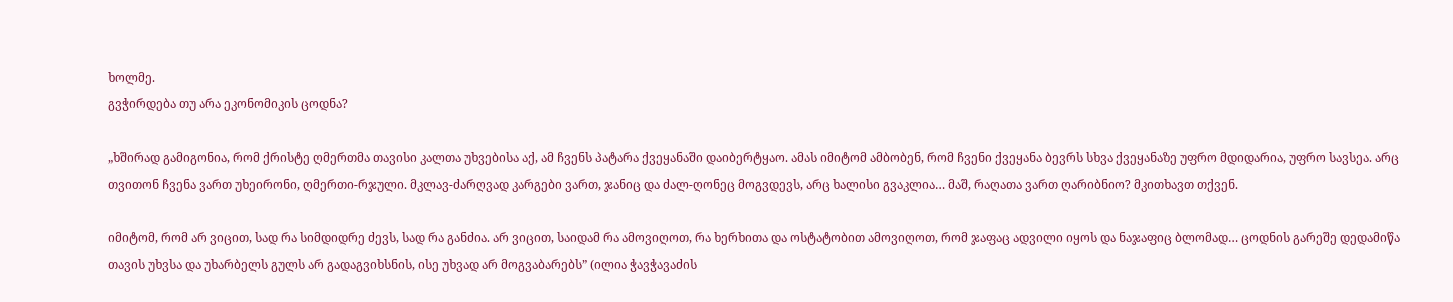ხოლმე.
გვჭირდება თუ არა ეკონომიკის ცოდნა?

„ხშირად გამიგონია, რომ ქრისტე ღმერთმა თავისი კალთა უხვებისა აქ, ამ ჩვენს პატარა ქვეყანაში დაიბერტყაო. ამას იმიტომ ამბობენ, რომ ჩვენი ქვეყანა ბევრს სხვა ქვეყანაზე უფრო მდიდარია, უფრო სავსეა. არც თვითონ ჩვენა ვართ უხეირონი, ღმერთი-რჯული. მკლავ-ძარღვად კარგები ვართ, ჯანიც და ძალ-ღონეც მოგვდევს, არც ხალისი გვაკლია… მაშ, რაღათა ვართ ღარიბნიო? მკითხავთ თქვენ.

იმიტომ, რომ არ ვიცით, სად რა სიმდიდრე ძევს, სად რა განძია. არ ვიცით, საიდამ რა ამოვიღოთ, რა ხერხითა და ოსტატობით ამოვიღოთ, რომ ჯაფაც ადვილი იყოს და ნაჯაფიც ბლომად… ცოდნის გარეშე დედამიწა თავის უხვსა და უხარბელს გულს არ გადაგვიხსნის, ისე უხვად არ მოგვაბარებს” (ილია ჭავჭავაძის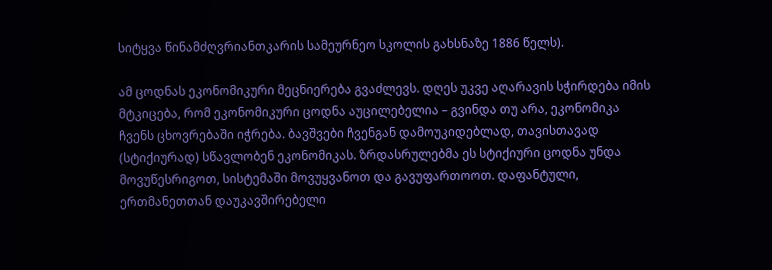სიტყვა წინამძღვრიანთკარის სამეურნეო სკოლის გახსნაზე 1886 წელს).

ამ ცოდნას ეკონომიკური მეცნიერება გვაძლევს. დღეს უკვე აღარავის სჭირდება იმის მტკიცება, რომ ეკონომიკური ცოდნა აუცილებელია – გვინდა თუ არა, ეკონომიკა ჩვენს ცხოვრებაში იჭრება. ბავშვები ჩვენგან დამოუკიდებლად, თავისთავად (სტიქიურად) სწავლობენ ეკონომიკას. ზრდასრულებმა ეს სტიქიური ცოდნა უნდა მოვუწესრიგოთ, სისტემაში მოვუყვანოთ და გავუფართოოთ. დაფანტული, ერთმანეთთან დაუკავშირებელი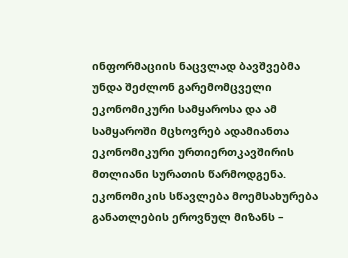ინფორმაციის ნაცვლად ბავშვებმა უნდა შეძლონ გარემომცველი ეკონომიკური სამყაროსა და ამ სამყაროში მცხოვრებ ადამიანთა ეკონომიკური ურთიერთკავშირის მთლიანი სურათის წარმოდგენა. ეკონომიკის სწავლება მოემსახურება განათლების ეროვნულ მიზანს –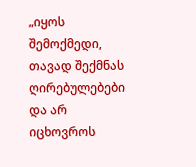„იყოს შემოქმედი, თავად შექმნას ღირებულებები და არ იცხოვროს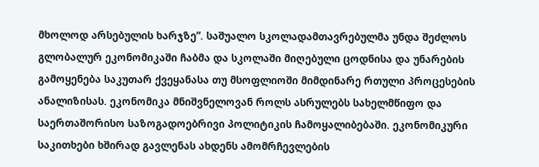მხოლოდ არსებულის ხარჯზე”. საშუალო სკოლადამთავრებულმა უნდა შეძლოს გლობალურ ეკონომიკაში ჩაბმა და სკოლაში მიღებული ცოდნისა და უნარების გამოყენება საკუთარ ქვეყანასა თუ მსოფლიოში მიმდინარე რთული პროცესების ანალიზისას. ეკონომიკა მნიშვნელოვან როლს ასრულებს სახელმწიფო და საერთაშორისო საზოგადოებრივი პოლიტიკის ჩამოყალიბებაში. ეკონომიკური საკითხები ხშირად გავლენას ახდენს ამომრჩევლების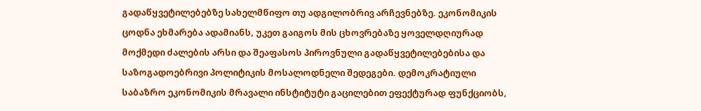გადაწყვეტილებებზე სახელმწიფო თუ ადგილობრივ არჩევნებზე. ეკონომიკის ცოდნა ეხმარება ადამიანს, უკეთ გაიგოს მის ცხოვრებაზე ყოველდღიურად მოქმედი ძალების არსი და შეაფასოს პიროვნული გადაწყვეტილებებისა და საზოგადოებრივი პოლიტიკის მოსალოდნელი შედეგები. დემოკრატიული საბაზრო ეკონომიკის მრავალი ინსტიტუტი გაცილებით ეფექტურად ფუნქციობს,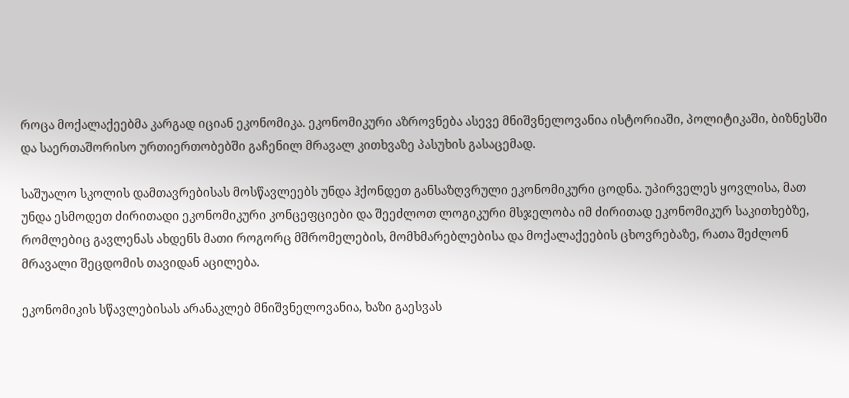როცა მოქალაქეებმა კარგად იციან ეკონომიკა. ეკონომიკური აზროვნება ასევე მნიშვნელოვანია ისტორიაში, პოლიტიკაში, ბიზნესში და საერთაშორისო ურთიერთობებში გაჩენილ მრავალ კითხვაზე პასუხის გასაცემად.

საშუალო სკოლის დამთავრებისას მოსწავლეებს უნდა ჰქონდეთ განსაზღვრული ეკონომიკური ცოდნა. უპირველეს ყოვლისა, მათ უნდა ესმოდეთ ძირითადი ეკონომიკური კონცეფციები და შეეძლოთ ლოგიკური მსჯელობა იმ ძირითად ეკონომიკურ საკითხებზე, რომლებიც გავლენას ახდენს მათი როგორც მშრომელების, მომხმარებლებისა და მოქალაქეების ცხოვრებაზე, რათა შეძლონ მრავალი შეცდომის თავიდან აცილება.

ეკონომიკის სწავლებისას არანაკლებ მნიშვნელოვანია, ხაზი გაესვას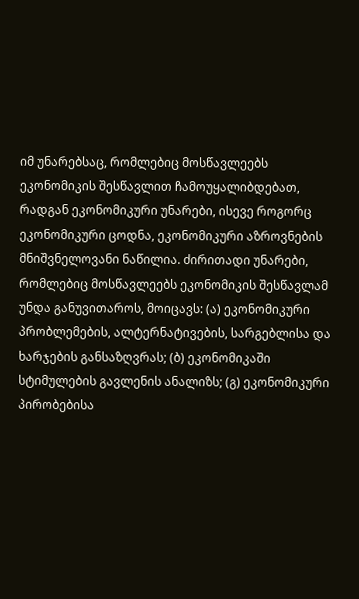იმ უნარებსაც, რომლებიც მოსწავლეებს ეკონომიკის შესწავლით ჩამოუყალიბდებათ, რადგან ეკონომიკური უნარები, ისევე როგორც ეკონომიკური ცოდნა, ეკონომიკური აზროვნების მნიშვნელოვანი ნაწილია. ძირითადი უნარები, რომლებიც მოსწავლეებს ეკონომიკის შესწავლამ უნდა განუვითაროს, მოიცავს: (ა) ეკონომიკური პრობლემების, ალტერნატივების, სარგებლისა და ხარჯების განსაზღვრას; (ბ) ეკონომიკაში სტიმულების გავლენის ანალიზს; (გ) ეკონომიკური პირობებისა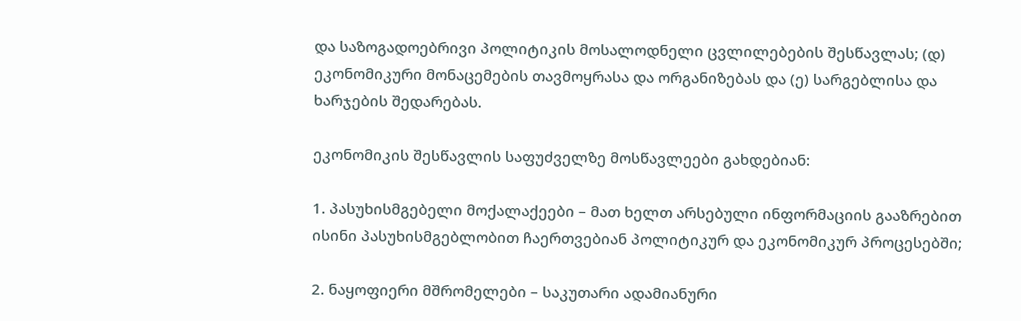და საზოგადოებრივი პოლიტიკის მოსალოდნელი ცვლილებების შესწავლას; (დ) ეკონომიკური მონაცემების თავმოყრასა და ორგანიზებას და (ე) სარგებლისა და ხარჯების შედარებას.

ეკონომიკის შესწავლის საფუძველზე მოსწავლეები გახდებიან:

1. პასუხისმგებელი მოქალაქეები – მათ ხელთ არსებული ინფორმაციის გააზრებით ისინი პასუხისმგებლობით ჩაერთვებიან პოლიტიკურ და ეკონომიკურ პროცესებში;

2. ნაყოფიერი მშრომელები – საკუთარი ადამიანური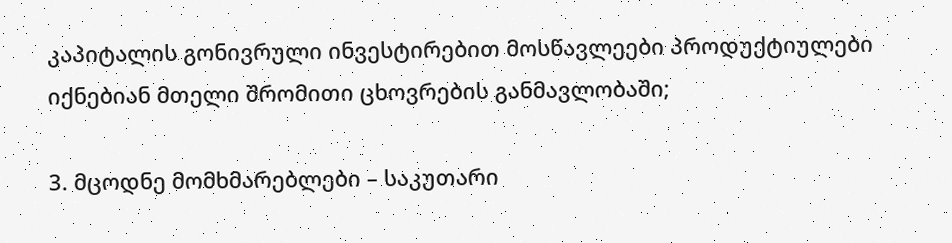კაპიტალის გონივრული ინვესტირებით მოსწავლეები პროდუქტიულები იქნებიან მთელი შრომითი ცხოვრების განმავლობაში;

3. მცოდნე მომხმარებლები – საკუთარი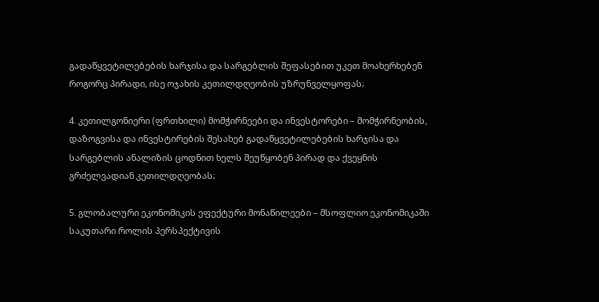გადაწყვეტილებების ხარჯისა და სარგებლის შეფასებით უკეთ მოახერხებენ როგორც პირადი, ისე ოჯახის კეთილდღეობის უზრუნველყოფას;

4. კეთილგონიერი (ფრთხილი) მომჭირნეები და ინვესტორები – მომჭირნეობის, დაზოგვისა და ინვესტირების შესახებ გადაწყვეტილებების ხარჯისა და სარგებლის ანალიზის ცოდნით ხელს შეუწყობენ პირად და ქვეყნის გრძელვადიან კეთილდღეობას;

5. გლობალური ეკონომიკის ეფექტური მონაწილეები – მსოფლიო ეკონომიკაში საკუთარი როლის პერსპექტივის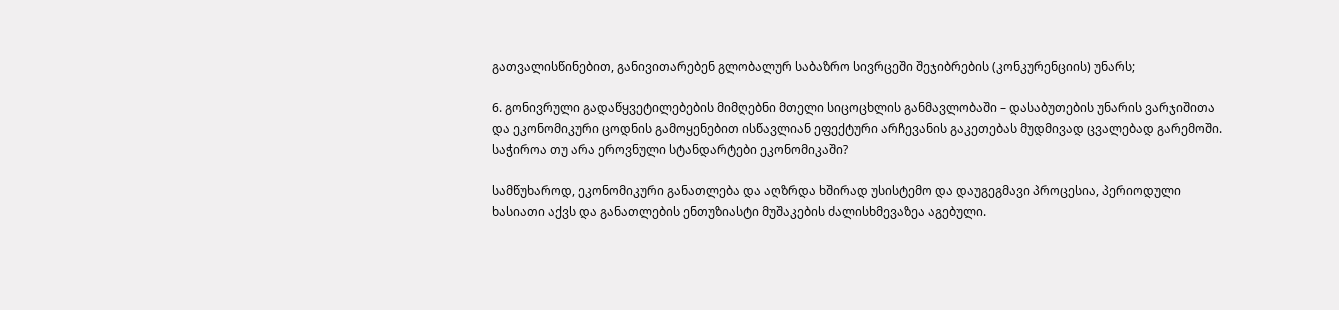გათვალისწინებით, განივითარებენ გლობალურ საბაზრო სივრცეში შეჯიბრების (კონკურენციის) უნარს;

6. გონივრული გადაწყვეტილებების მიმღებნი მთელი სიცოცხლის განმავლობაში – დასაბუთების უნარის ვარჯიშითა და ეკონომიკური ცოდნის გამოყენებით ისწავლიან ეფექტური არჩევანის გაკეთებას მუდმივად ცვალებად გარემოში.
საჭიროა თუ არა ეროვნული სტანდარტები ეკონომიკაში?

სამწუხაროდ, ეკონომიკური განათლება და აღზრდა ხშირად უსისტემო და დაუგეგმავი პროცესია, პერიოდული ხასიათი აქვს და განათლების ენთუზიასტი მუშაკების ძალისხმევაზეა აგებული.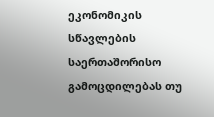ეკონომიკის სწავლების საერთაშორისო გამოცდილებას თუ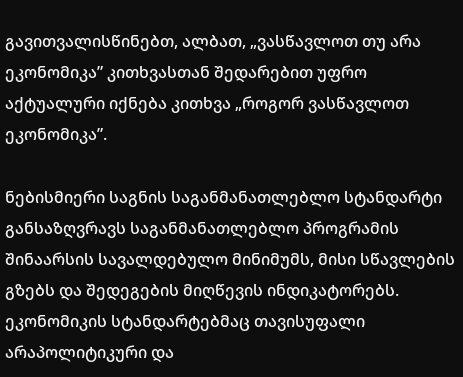გავითვალისწინებთ, ალბათ, „ვასწავლოთ თუ არა ეკონომიკა” კითხვასთან შედარებით უფრო აქტუალური იქნება კითხვა „როგორ ვასწავლოთ ეკონომიკა”.

ნებისმიერი საგნის საგანმანათლებლო სტანდარტი განსაზღვრავს საგანმანათლებლო პროგრამის შინაარსის სავალდებულო მინიმუმს, მისი სწავლების გზებს და შედეგების მიღწევის ინდიკატორებს. ეკონომიკის სტანდარტებმაც თავისუფალი არაპოლიტიკური და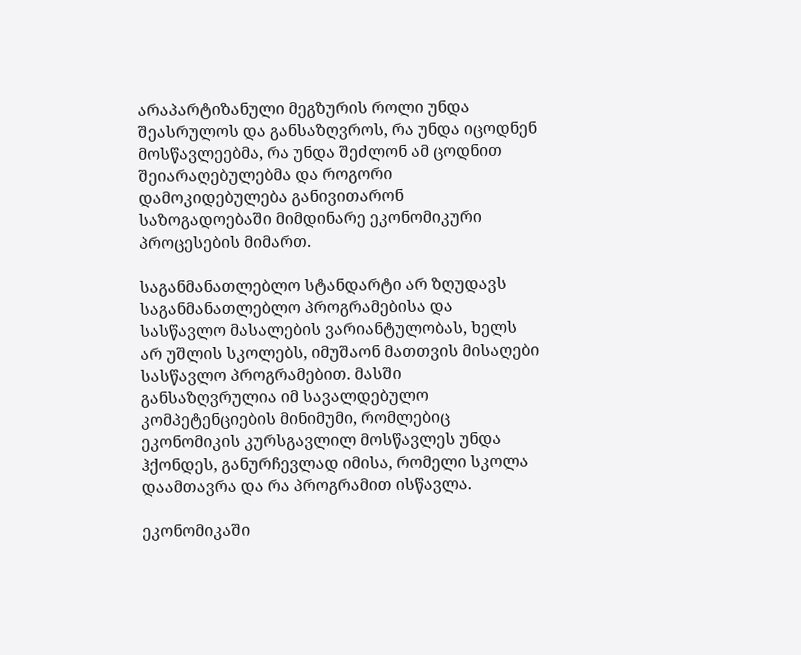არაპარტიზანული მეგზურის როლი უნდა შეასრულოს და განსაზღვროს, რა უნდა იცოდნენ მოსწავლეებმა, რა უნდა შეძლონ ამ ცოდნით შეიარაღებულებმა და როგორი დამოკიდებულება განივითარონ საზოგადოებაში მიმდინარე ეკონომიკური პროცესების მიმართ.

საგანმანათლებლო სტანდარტი არ ზღუდავს საგანმანათლებლო პროგრამებისა და სასწავლო მასალების ვარიანტულობას, ხელს არ უშლის სკოლებს, იმუშაონ მათთვის მისაღები სასწავლო პროგრამებით. მასში განსაზღვრულია იმ სავალდებულო კომპეტენციების მინიმუმი, რომლებიც ეკონომიკის კურსგავლილ მოსწავლეს უნდა ჰქონდეს, განურჩევლად იმისა, რომელი სკოლა დაამთავრა და რა პროგრამით ისწავლა.

ეკონომიკაში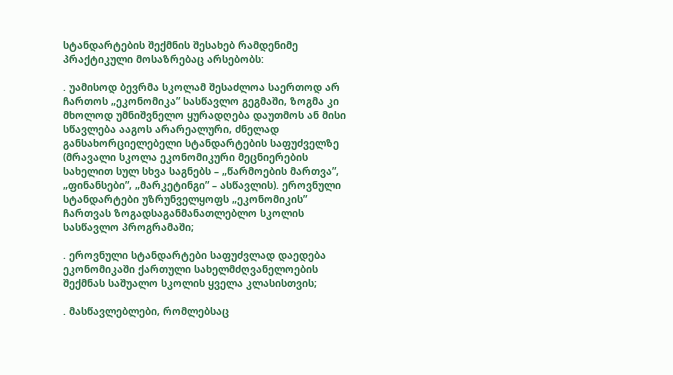სტანდარტების შექმნის შესახებ რამდენიმე პრაქტიკული მოსაზრებაც არსებობს:

. უამისოდ ბევრმა სკოლამ შესაძლოა საერთოდ არ ჩართოს „ეკონომიკა” სასწავლო გეგმაში, ზოგმა კი მხოლოდ უმნიშვნელო ყურადღება დაუთმოს ან მისი სწავლება ააგოს არარეალური, ძნელად განსახორციელებელი სტანდარტების საფუძველზე (მრავალი სკოლა ეკონომიკური მეცნიერების სახელით სულ სხვა საგნებს – „წარმოების მართვა”, „ფინანსები”, „მარკეტინგი” – ასწავლის). ეროვნული სტანდარტები უზრუნველყოფს „ეკონომიკის” ჩართვას ზოგადსაგანმანათლებლო სკოლის სასწავლო პროგრამაში;

. ეროვნული სტანდარტები საფუძვლად დაედება ეკონომიკაში ქართული სახელმძღვანელოების შექმნას საშუალო სკოლის ყველა კლასისთვის;

. მასწავლებლები, რომლებსაც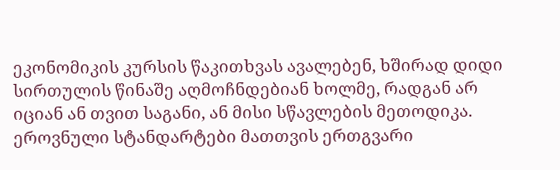ეკონომიკის კურსის წაკითხვას ავალებენ, ხშირად დიდი სირთულის წინაშე აღმოჩნდებიან ხოლმე, რადგან არ იციან ან თვით საგანი, ან მისი სწავლების მეთოდიკა. ეროვნული სტანდარტები მათთვის ერთგვარი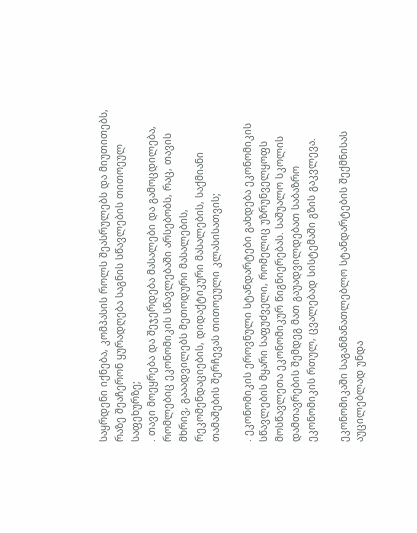საყრდენი იქნება, კომპასის როლს შეასრულებს და მიუთითებს, რაზე შეაჩერონ ყურადღება საგნის სწავლების თითოეულ საფეხურზე;
. თავი მოეყრება და შეჯერდება მასალები და გამოცდილება, რომლებიც ეკონომიკის სწავლებაში არსებობს, რაც, თავის მხრივ, გააადვილებს მეთოდური მასალების, რეკომენდაციების, დიდაქტიკური მასალების, საქმიანი თამაშების შერჩევას თითოეული კლასისათვის;

. ეკონომიკის ეროვნული სტანდარტები გახდება ეკონომიკის სწავლების მყარი საფუძველი, რომელიც უზრუნველყოფს მოსწავლეთა ეკონომიკურ წიგნიერებას. საშუალო სკოლის დამთავრების შემდეგ მათ გაუადვილდებათ საბაზრო ეკონომიკის რთულ, ცვალებად სისტემაში გზის გაკვლევა.

ეკონომიკაში საგანმანათლებლო სტანდარტების შექმნისას აუცილებლად უნდა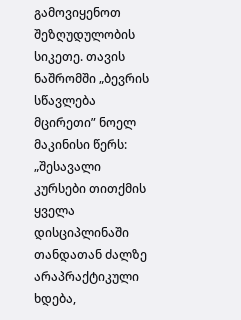გამოვიყენოთ შეზღუდულობის სიკეთე. თავის ნაშრომში „ბევრის სწავლება მცირეთი” ნოელ მაკინისი წერს: „შესავალი კურსები თითქმის ყველა დისციპლინაში თანდათან ძალზე არაპრაქტიკული ხდება,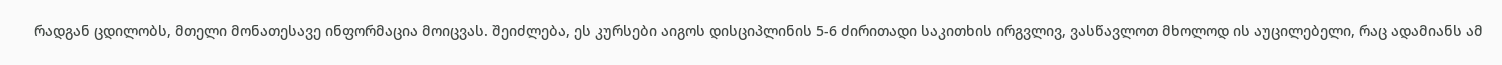რადგან ცდილობს, მთელი მონათესავე ინფორმაცია მოიცვას. შეიძლება, ეს კურსები აიგოს დისციპლინის 5-6 ძირითადი საკითხის ირგვლივ, ვასწავლოთ მხოლოდ ის აუცილებელი, რაც ადამიანს ამ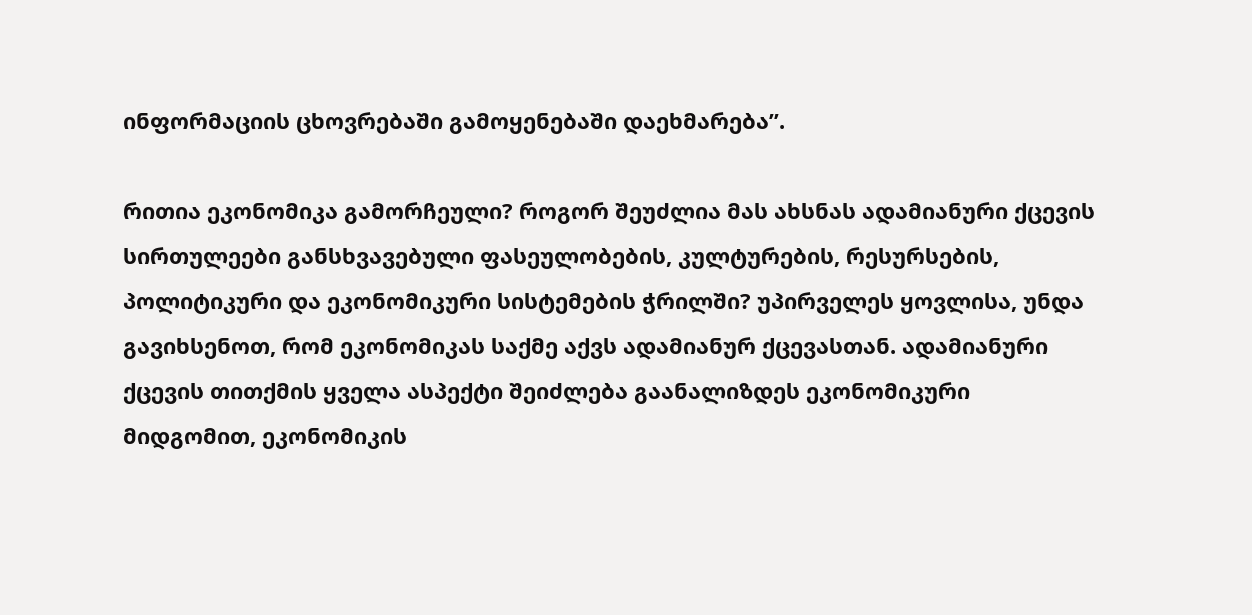ინფორმაციის ცხოვრებაში გამოყენებაში დაეხმარება”.

რითია ეკონომიკა გამორჩეული? როგორ შეუძლია მას ახსნას ადამიანური ქცევის სირთულეები განსხვავებული ფასეულობების, კულტურების, რესურსების, პოლიტიკური და ეკონომიკური სისტემების ჭრილში? უპირველეს ყოვლისა, უნდა გავიხსენოთ, რომ ეკონომიკას საქმე აქვს ადამიანურ ქცევასთან. ადამიანური ქცევის თითქმის ყველა ასპექტი შეიძლება გაანალიზდეს ეკონომიკური მიდგომით, ეკონომიკის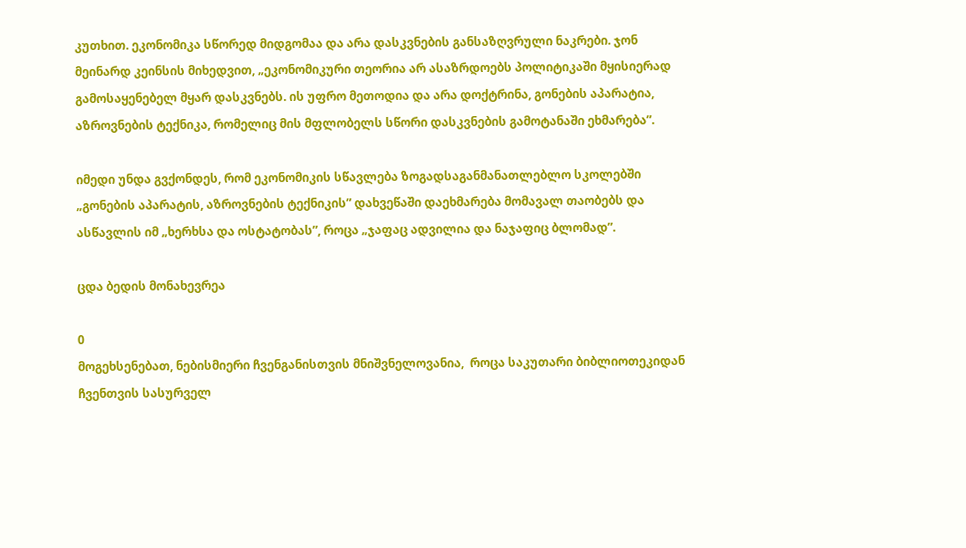კუთხით. ეკონომიკა სწორედ მიდგომაა და არა დასკვნების განსაზღვრული ნაკრები. ჯონ მეინარდ კეინსის მიხედვით, „ეკონომიკური თეორია არ ასაზრდოებს პოლიტიკაში მყისიერად გამოსაყენებელ მყარ დასკვნებს. ის უფრო მეთოდია და არა დოქტრინა, გონების აპარატია, აზროვნების ტექნიკა, რომელიც მის მფლობელს სწორი დასკვნების გამოტანაში ეხმარება”.

იმედი უნდა გვქონდეს, რომ ეკონომიკის სწავლება ზოგადსაგანმანათლებლო სკოლებში „გონების აპარატის, აზროვნების ტექნიკის” დახვეწაში დაეხმარება მომავალ თაობებს და ასწავლის იმ „ხერხსა და ოსტატობას”, როცა „ჯაფაც ადვილია და ნაჯაფიც ბლომად”.

ცდა ბედის მონახევრეა

0
მოგეხსენებათ, ნებისმიერი ჩვენგანისთვის მნიშვნელოვანია,  როცა საკუთარი ბიბლიოთეკიდან ჩვენთვის სასურველ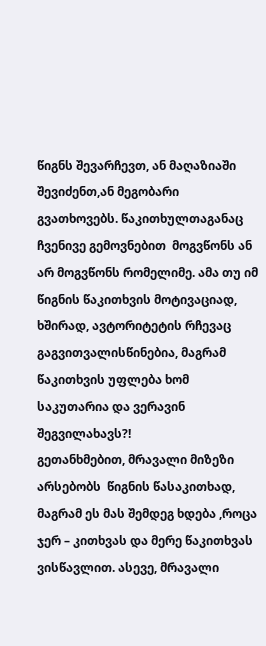წიგნს შევარჩევთ, ან მაღაზიაში შევიძენთ,ან მეგობარი გვათხოვებს. წაკითხულთაგანაც  ჩვენივე გემოვნებით  მოგვწონს ან არ მოგვწონს რომელიმე. ამა თუ იმ წიგნის წაკითხვის მოტივაციად, ხშირად, ავტორიტეტის რჩევაც გაგვითვალისწინებია, მაგრამ წაკითხვის უფლება ხომ საკუთარია და ვერავინ შეგვილახავს?!
გეთანხმებით, მრავალი მიზეზი არსებობს  წიგნის წასაკითხად, მაგრამ ეს მას შემდეგ ხდება ,როცა ჯერ – კითხვას და მერე წაკითხვას ვისწავლით. ასევე, მრავალი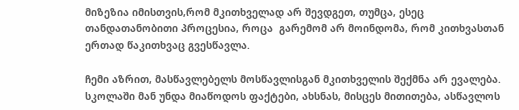მიზეზია იმისთვის,რომ მკითხველად არ შევდგეთ, თუმცა, ესეც თანდათანობითი პროცესია, როცა  გარემომ არ მოინდომა, რომ კითხვასთან ერთად წაკითხვაც გვესწავლა.

ჩემი აზრით, მასწავლებელს მოსწავლისგან მკითხველის შექმნა არ ევალება. სკოლაში მან უნდა მიაწოდოს ფაქტები, ახსნას, მისცეს მითითება, ასწავლოს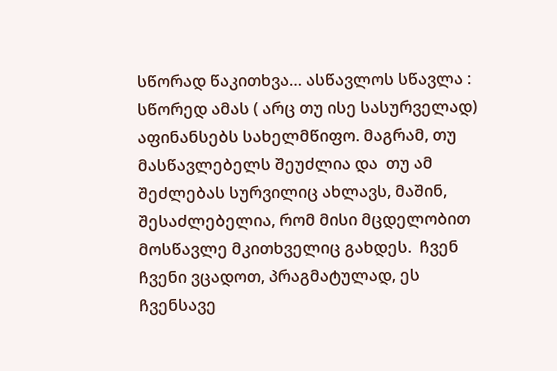სწორად წაკითხვა… ასწავლოს სწავლა : სწორედ ამას ( არც თუ ისე სასურველად)  აფინანსებს სახელმწიფო. მაგრამ, თუ მასწავლებელს შეუძლია და  თუ ამ შეძლებას სურვილიც ახლავს, მაშინ, შესაძლებელია, რომ მისი მცდელობით  მოსწავლე მკითხველიც გახდეს.  ჩვენ ჩვენი ვცადოთ, პრაგმატულად, ეს  ჩვენსავე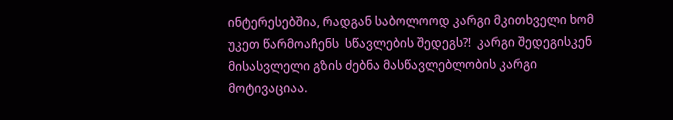ინტერესებშია, რადგან საბოლოოდ კარგი მკითხველი ხომ უკეთ წარმოაჩენს  სწავლების შედეგს?!  კარგი შედეგისკენ მისასვლელი გზის ძებნა მასწავლებლობის კარგი მოტივაციაა.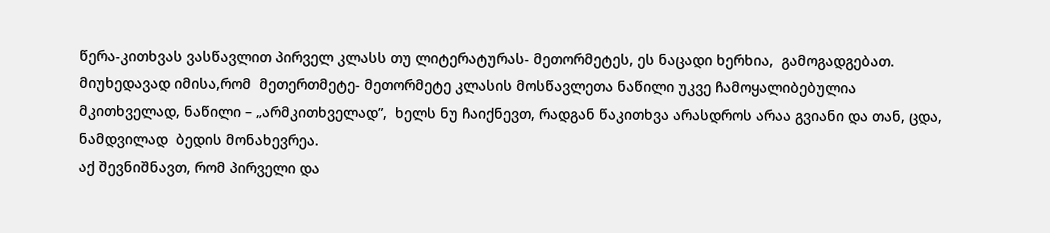წერა-კითხვას ვასწავლით პირველ კლასს თუ ლიტერატურას- მეთორმეტეს, ეს ნაცადი ხერხია,  გამოგადგებათ. მიუხედავად იმისა,რომ  მეთერთმეტე- მეთორმეტე კლასის მოსწავლეთა ნაწილი უკვე ჩამოყალიბებულია მკითხველად, ნაწილი – „არმკითხველად”,  ხელს ნუ ჩაიქნევთ, რადგან წაკითხვა არასდროს არაა გვიანი და თან, ცდა, ნამდვილად  ბედის მონახევრეა.
აქ შევნიშნავთ, რომ პირველი და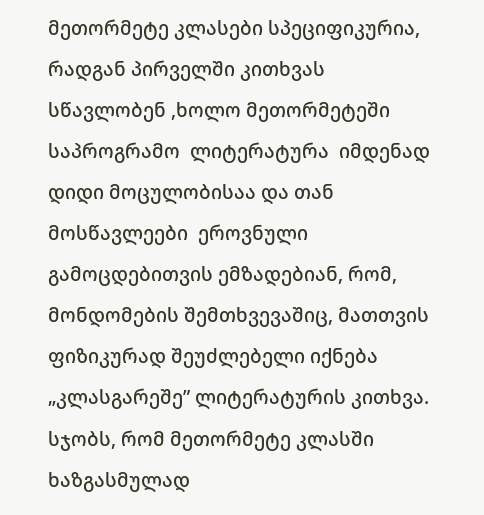მეთორმეტე კლასები სპეციფიკურია, რადგან პირველში კითხვას სწავლობენ ,ხოლო მეთორმეტეში  საპროგრამო  ლიტერატურა  იმდენად დიდი მოცულობისაა და თან მოსწავლეები  ეროვნული გამოცდებითვის ემზადებიან, რომ, მონდომების შემთხვევაშიც, მათთვის ფიზიკურად შეუძლებელი იქნება „კლასგარეშე” ლიტერატურის კითხვა. სჯობს, რომ მეთორმეტე კლასში ხაზგასმულად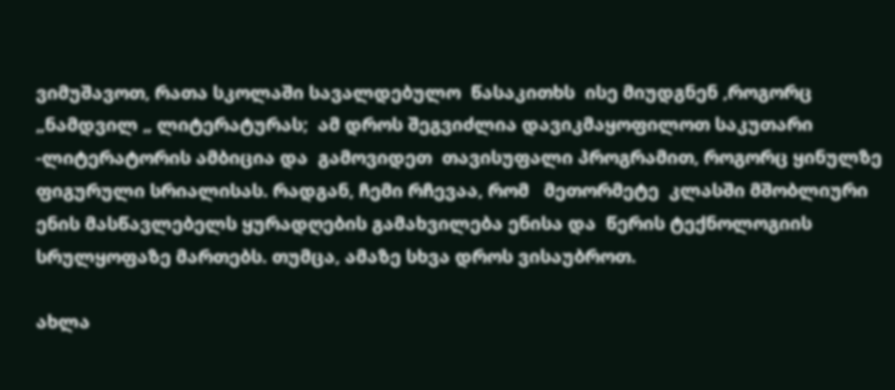ვიმუშავოთ, რათა სკოლაში სავალდებულო  წასაკითხს  ისე მიუდგნენ ,როგორც „ნამდვილ „ ლიტერატურას;  ამ დროს შეგვიძლია დავიკმაყოფილოთ საკუთარი -ლიტერატორის ამბიცია და  გამოვიდეთ  თავისუფალი პროგრამით, როგორც ყინულზე ფიგურული სრიალისას. რადგან, ჩემი რჩევაა, რომ   მეთორმეტე  კლასში მშობლიური ენის მასწავლებელს ყურადღების გამახვილება ენისა და  წერის ტექნოლოგიის სრულყოფაზე მართებს. თუმცა, ამაზე სხვა დროს ვისაუბროთ.

ახლა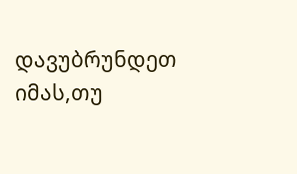დავუბრუნდეთ  იმას,თუ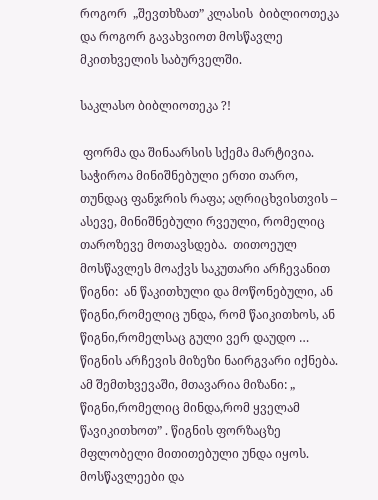როგორ  „შევთხზათ” კლასის  ბიბლიოთეკა და როგორ გავახვიოთ მოსწავლე  მკითხველის საბურველში.

საკლასო ბიბლიოთეკა ?!

 ფორმა და შინაარსის სქემა მარტივია. საჭიროა მინიშნებული ერთი თარო, თუნდაც ფანჯრის რაფა; აღრიცხვისთვის – ასევე, მინიშნებული რვეული, რომელიც თაროზევე მოთავსდება.  თითოეულ მოსწავლეს მოაქვს საკუთარი არჩევანით წიგნი:  ან წაკითხული და მოწონებული, ან წიგნი,რომელიც უნდა, რომ წაიკითხოს, ან წიგნი,რომელსაც გული ვერ დაუდო … წიგნის არჩევის მიზეზი ნაირგვარი იქნება. ამ შემთხვევაში, მთავარია მიზანი: „ წიგნი,რომელიც მინდა,რომ ყველამ წავიკითხოთ” . წიგნის ფორზაცზე მფლობელი მითითებული უნდა იყოს. მოსწავლეები და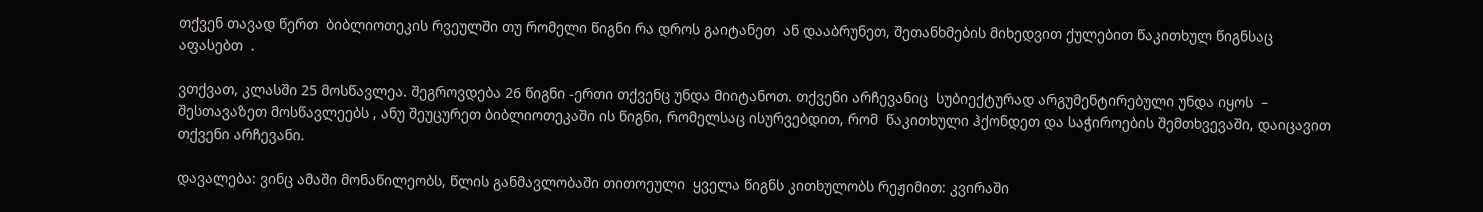თქვენ თავად წერთ  ბიბლიოთეკის რვეულში თუ რომელი წიგნი რა დროს გაიტანეთ  ან დააბრუნეთ, შეთანხმების მიხედვით ქულებით წაკითხულ წიგნსაც აფასებთ  .

ვთქვათ, კლასში 25 მოსწავლეა. შეგროვდება 26 წიგნი -ერთი თქვენც უნდა მიიტანოთ. თქვენი არჩევანიც  სუბიექტურად არგუმენტირებული უნდა იყოს  – შესთავაზეთ მოსწავლეებს , ანუ შეუცურეთ ბიბლიოთეკაში ის წიგნი, რომელსაც ისურვებდით, რომ  წაკითხული ჰქონდეთ და საჭიროების შემთხვევაში, დაიცავით თქვენი არჩევანი.

დავალება: ვინც ამაში მონაწილეობს, წლის განმავლობაში თითოეული  ყველა წიგნს კითხულობს რეჟიმით: კვირაში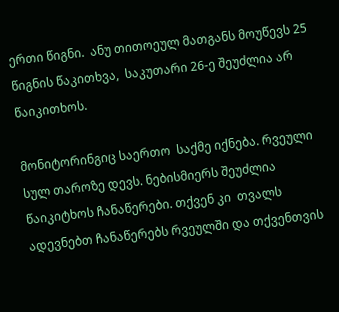ერთი წიგნი.  ანუ თითოეულ მათგანს მოუწევს 25 წიგნის წაკითხვა,  საკუთარი 26-ე შეუძლია არ წაიკითხოს.

მონიტორინგიც საერთო  საქმე იქნება. რვეული სულ თაროზე დევს. ნებისმიერს შეუძლია წაიკიტხოს ჩანაწერები. თქვენ კი  თვალს ადევნებთ ჩანაწერებს რვეულში და თქვენთვის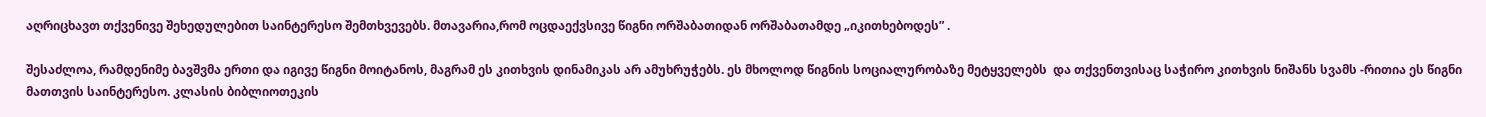აღრიცხავთ თქვენივე შეხედულებით საინტერესო შემთხვევებს. მთავარია,რომ ოცდაექვსივე წიგნი ორშაბათიდან ორშაბათამდე „იკითხებოდეს” .

შესაძლოა, რამდენიმე ბავშვმა ერთი და იგივე წიგნი მოიტანოს, მაგრამ ეს კითხვის დინამიკას არ ამუხრუჭებს. ეს მხოლოდ წიგნის სოციალურობაზე მეტყველებს  და თქვენთვისაც საჭირო კითხვის ნიშანს სვამს -რითია ეს წიგნი მათთვის საინტერესო. კლასის ბიბლიოთეკის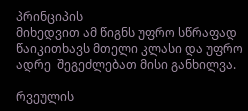პრინციპის
მიხედვით ამ წიგნს უფრო სწრაფად წაიკითხავს მთელი კლასი და უფრო ადრე  შეგეძლებათ მისი განხილვა.

რვეულის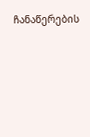ჩანაწერების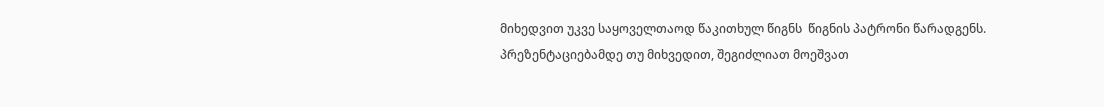მიხედვით უკვე საყოველთაოდ წაკითხულ წიგნს  წიგნის პატრონი წარადგენს. პრეზენტაციებამდე თუ მიხვედით, შეგიძლიათ მოეშვათ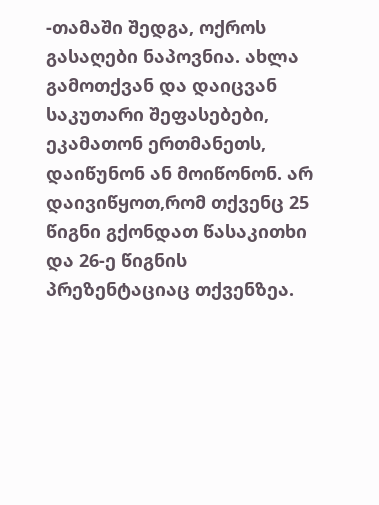-თამაში შედგა, ოქროს გასაღები ნაპოვნია. ახლა გამოთქვან და დაიცვან საკუთარი შეფასებები, ეკამათონ ერთმანეთს, დაიწუნონ ან მოიწონონ. არ დაივიწყოთ,რომ თქვენც 25 წიგნი გქონდათ წასაკითხი და 26-ე წიგნის  პრეზენტაციაც თქვენზეა.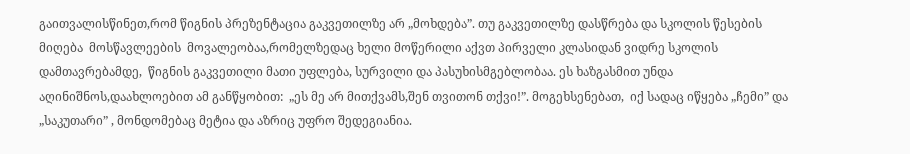გაითვალისწინეთ,რომ წიგნის პრეზენტაცია გაკვეთილზე არ „მოხდება”. თუ გაკვეთილზე დასწრება და სკოლის წესების მიღება  მოსწავლეების  მოვალეობაა,რომელზედაც ხელი მოწერილი აქვთ პირველი კლასიდან ვიდრე სკოლის დამთავრებამდე,  წიგნის გაკვეთილი მათი უფლება, სურვილი და პასუხისმგებლობაა. ეს ხაზგასმით უნდა აღინიშნოს,დაახლოებით ამ განწყობით:  „ეს მე არ მითქვამს,შენ თვითონ თქვი!”. მოგეხსენებათ,  იქ სადაც იწყება „ჩემი” და „საკუთარი” , მონდომებაც მეტია და აზრიც უფრო შედეგიანია.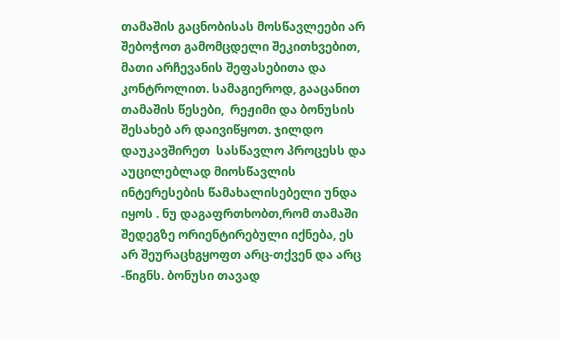თამაშის გაცნობისას მოსწავლეები არ შებოჭოთ გამომცდელი შეკითხვებით, მათი არჩევანის შეფასებითა და კონტროლით. სამაგიეროდ, გააცანით თამაშის წესები,  რეჟიმი და ბონუსის შესახებ არ დაივიწყოთ. ჯილდო დაუკავშირეთ  სასწავლო პროცესს და აუცილებლად მიოსწავლის ინტერესების წამახალისებელი უნდა იყოს . ნუ დაგაფრთხობთ,რომ თამაში შედეგზე ორიენტირებული იქნება, ეს არ შეურაცხგყოფთ არც-თქვენ და არც -წიგნს. ბონუსი თავად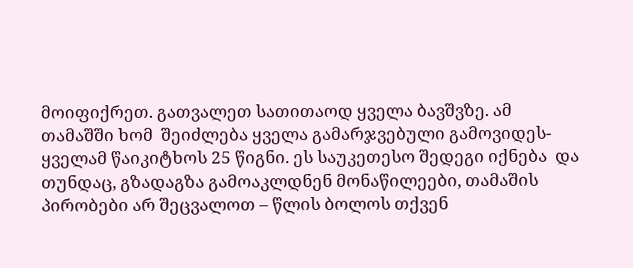მოიფიქრეთ. გათვალეთ სათითაოდ ყველა ბავშვზე. ამ თამაშში ხომ  შეიძლება ყველა გამარჯვებული გამოვიდეს-ყველამ წაიკიტხოს 25 წიგნი. ეს საუკეთესო შედეგი იქნება  და თუნდაც, გზადაგზა გამოაკლდნენ მონაწილეები, თამაშის პირობები არ შეცვალოთ – წლის ბოლოს თქვენ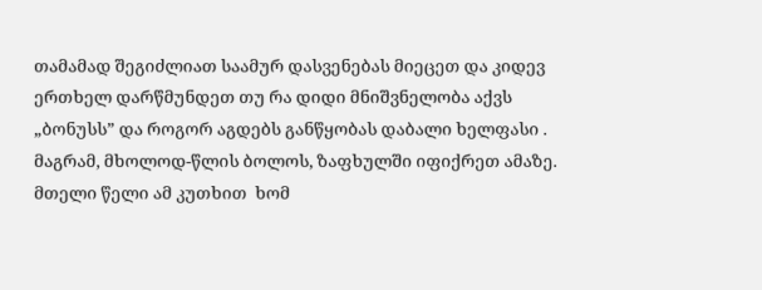თამამად შეგიძლიათ საამურ დასვენებას მიეცეთ და კიდევ ერთხელ დარწმუნდეთ თუ რა დიდი მნიშვნელობა აქვს „ბონუსს” და როგორ აგდებს განწყობას დაბალი ხელფასი . მაგრამ, მხოლოდ-წლის ბოლოს, ზაფხულში იფიქრეთ ამაზე.  მთელი წელი ამ კუთხით  ხომ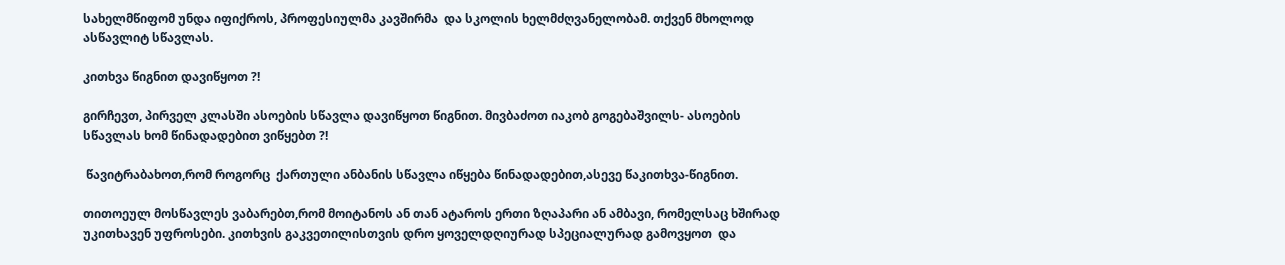სახელმწიფომ უნდა იფიქროს, პროფესიულმა კავშირმა  და სკოლის ხელმძღვანელობამ. თქვენ მხოლოდ ასწავლიტ სწავლას.

კითხვა წიგნით დავიწყოთ ?!

გირჩევთ, პირველ კლასში ასოების სწავლა დავიწყოთ წიგნით. მივბაძოთ იაკობ გოგებაშვილს- ასოების სწავლას ხომ წინადადებით ვიწყებთ ?!

 წავიტრაბახოთ,რომ როგორც  ქართული ანბანის სწავლა იწყება წინადადებით,ასევე წაკითხვა-წიგნით.

თითოეულ მოსწავლეს ვაბარებთ,რომ მოიტანოს ან თან ატაროს ერთი ზღაპარი ან ამბავი, რომელსაც ხშირად უკითხავენ უფროსები. კითხვის გაკვეთილისთვის დრო ყოველდღიურად სპეციალურად გამოვყოთ  და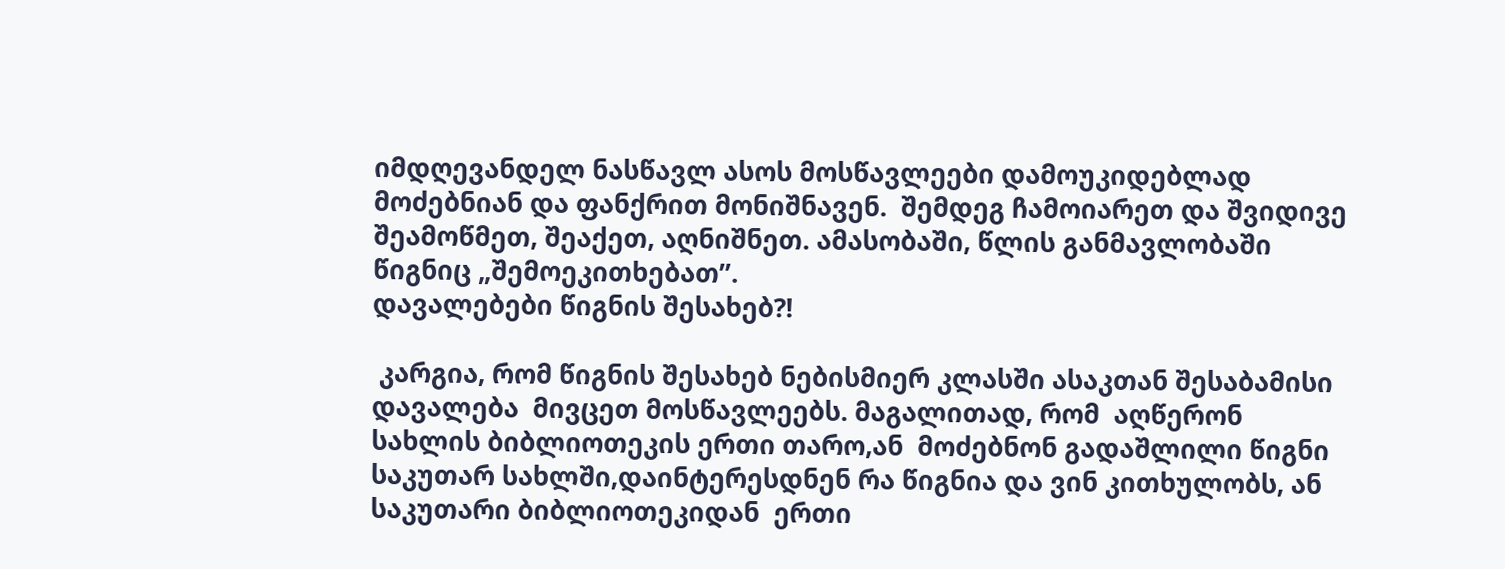იმდღევანდელ ნასწავლ ასოს მოსწავლეები დამოუკიდებლად მოძებნიან და ფანქრით მონიშნავენ.  შემდეგ ჩამოიარეთ და შვიდივე შეამოწმეთ, შეაქეთ, აღნიშნეთ. ამასობაში, წლის განმავლობაში  წიგნიც „შემოეკითხებათ”.
დავალებები წიგნის შესახებ?!

 კარგია, რომ წიგნის შესახებ ნებისმიერ კლასში ასაკთან შესაბამისი დავალება  მივცეთ მოსწავლეებს. მაგალითად, რომ  აღწერონ სახლის ბიბლიოთეკის ერთი თარო,ან  მოძებნონ გადაშლილი წიგნი საკუთარ სახლში,დაინტერესდნენ რა წიგნია და ვინ კითხულობს, ან საკუთარი ბიბლიოთეკიდან  ერთი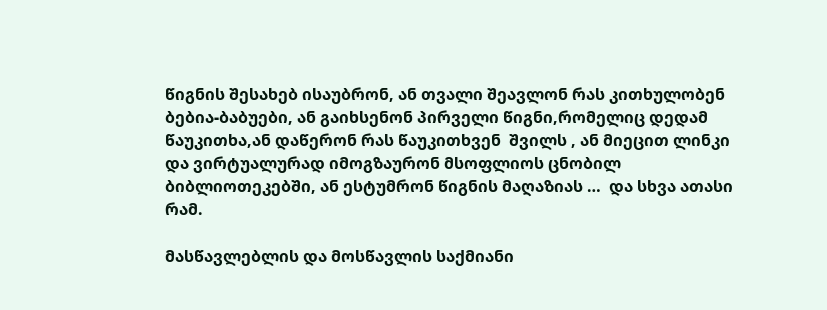წიგნის შესახებ ისაუბრონ, ან თვალი შეავლონ რას კითხულობენ ბებია-ბაბუები, ან გაიხსენონ პირველი წიგნი,რომელიც დედამ წაუკითხა,ან დაწერონ რას წაუკითხვენ  შვილს , ან მიეცით ლინკი და ვირტუალურად იმოგზაურონ მსოფლიოს ცნობილ ბიბლიოთეკებში, ან ესტუმრონ წიგნის მაღაზიას …  და სხვა ათასი რამ.

მასწავლებლის და მოსწავლის საქმიანი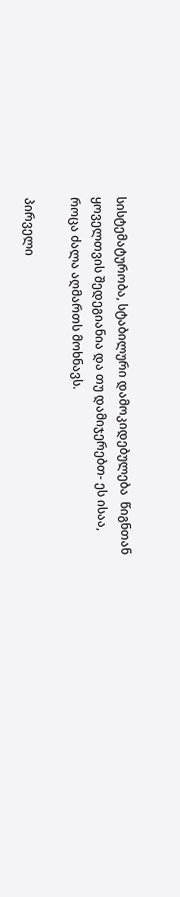სისტემატურობა, სტაბილური დამოკიდებულება  წიგნთან  ყოველთვის შედეგიანია და თუ დამიჯერებთ- ეს ისაა, როცა ძალა აღმართს მოხნავს.

პირველი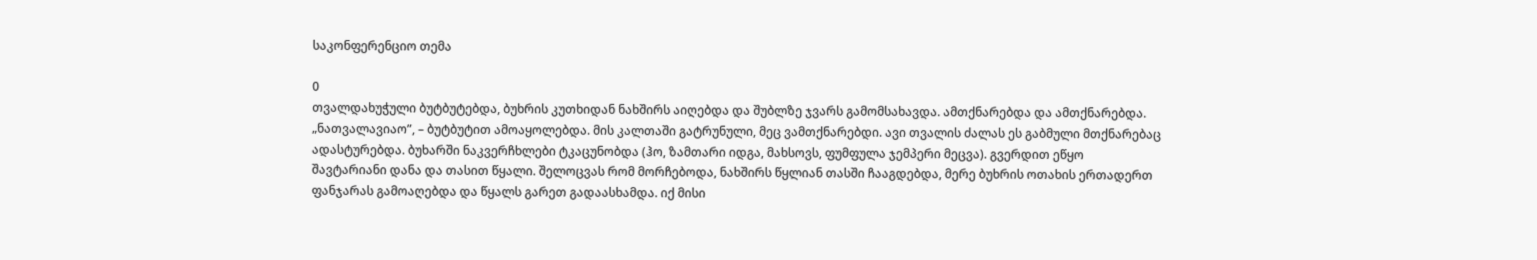საკონფერენციო თემა

0
თვალდახუჭული ბუტბუტებდა, ბუხრის კუთხიდან ნახშირს აიღებდა და შუბლზე ჯვარს გამომსახავდა. ამთქნარებდა და ამთქნარებდა. „ნათვალავიაო”, – ბუტბუტით ამოაყოლებდა. მის კალთაში გატრუნული, მეც ვამთქნარებდი. ავი თვალის ძალას ეს გაბმული მთქნარებაც ადასტურებდა. ბუხარში ნაკვერჩხლები ტკაცუნობდა (ჰო, ზამთარი იდგა, მახსოვს, ფუმფულა ჯემპერი მეცვა). გვერდით ეწყო შავტარიანი დანა და თასით წყალი. შელოცვას რომ მორჩებოდა, ნახშირს წყლიან თასში ჩააგდებდა, მერე ბუხრის ოთახის ერთადერთ ფანჯარას გამოაღებდა და წყალს გარეთ გადაასხამდა. იქ მისი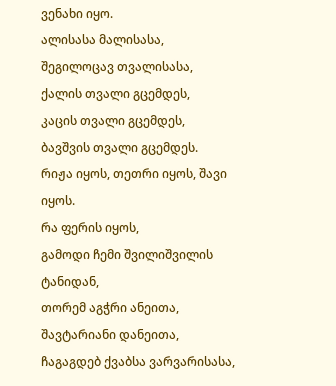ვენახი იყო.
ალისასა მალისასა,
შეგილოცავ თვალისასა,
ქალის თვალი გცემდეს,
კაცის თვალი გცემდეს,
ბავშვის თვალი გცემდეს.
რიჟა იყოს, თეთრი იყოს, შავი იყოს.
რა ფერის იყოს,
გამოდი ჩემი შვილიშვილის ტანიდან,
თორემ აგჭრი ანეითა,
შავტარიანი დანეითა,
ჩაგაგდებ ქვაბსა ვარვარისასა,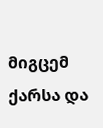მიგცემ ქარსა და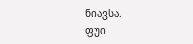ნიავსა.
ფუი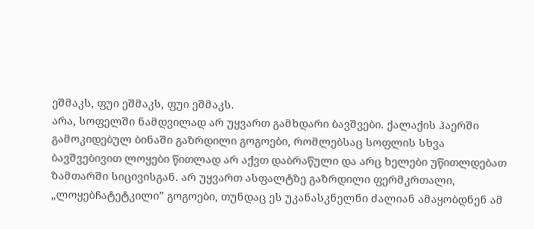ეშმაკს, ფუი ეშმაკს, ფუი ეშმაკს.
არა, სოფელში ნამდვილად არ უყვართ გამხდარი ბავშვები. ქალაქის ჰაერში გამოკიდებულ ბინაში გაზრდილი გოგოები, რომლებსაც სოფლის სხვა ბავშვებივით ლოყები წითლად არ აქვთ დაბრაწული და არც ხელები უწითლდებათ ზამთარში სიცივისგან. არ უყვართ ასფალტზე გაზრდილი ფერმკრთალი, „ლოყებჩატეტკილი” გოგოები, თუნდაც ეს უკანასკნელნი ძალიან ამაყობდნენ ამ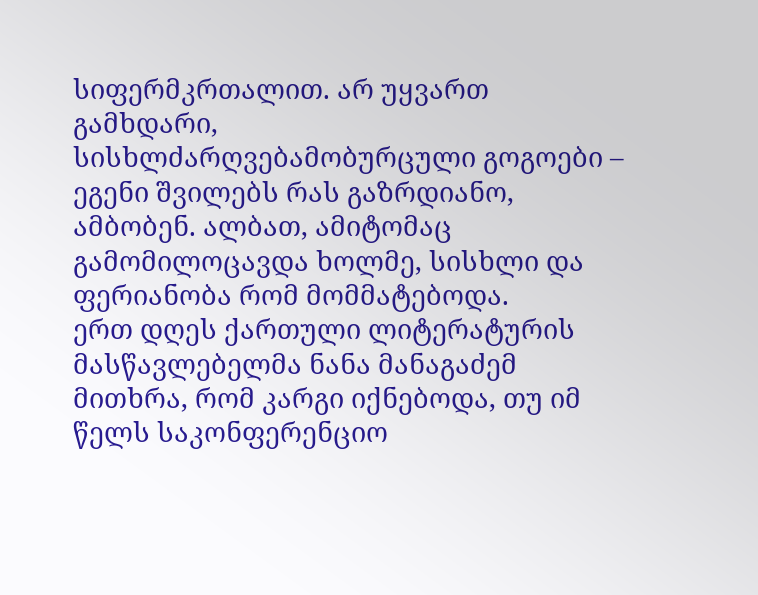სიფერმკრთალით. არ უყვართ გამხდარი, სისხლძარღვებამობურცული გოგოები – ეგენი შვილებს რას გაზრდიანო, ამბობენ. ალბათ, ამიტომაც გამომილოცავდა ხოლმე, სისხლი და ფერიანობა რომ მომმატებოდა.
ერთ დღეს ქართული ლიტერატურის მასწავლებელმა ნანა მანაგაძემ მითხრა, რომ კარგი იქნებოდა, თუ იმ წელს საკონფერენციო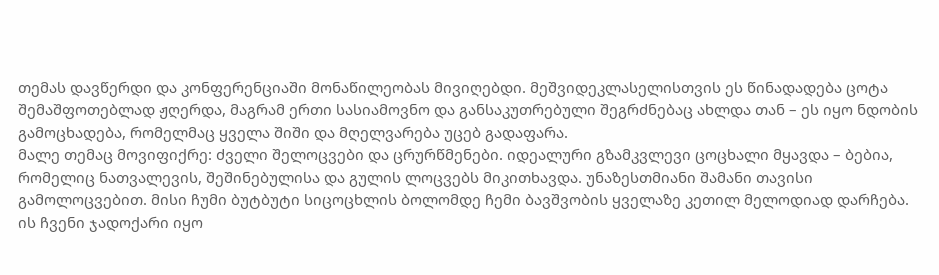თემას დავწერდი და კონფერენციაში მონაწილეობას მივიღებდი. მეშვიდეკლასელისთვის ეს წინადადება ცოტა შემაშფოთებლად ჟღერდა, მაგრამ ერთი სასიამოვნო და განსაკუთრებული შეგრძნებაც ახლდა თან – ეს იყო ნდობის გამოცხადება, რომელმაც ყველა შიში და მღელვარება უცებ გადაფარა.
მალე თემაც მოვიფიქრე: ძველი შელოცვები და ცრურწმენები. იდეალური გზამკვლევი ცოცხალი მყავდა – ბებია, რომელიც ნათვალევის, შეშინებულისა და გულის ლოცვებს მიკითხავდა. უნაზესთმიანი შამანი თავისი გამოლოცვებით. მისი ჩუმი ბუტბუტი სიცოცხლის ბოლომდე ჩემი ბავშვობის ყველაზე კეთილ მელოდიად დარჩება. ის ჩვენი ჯადოქარი იყო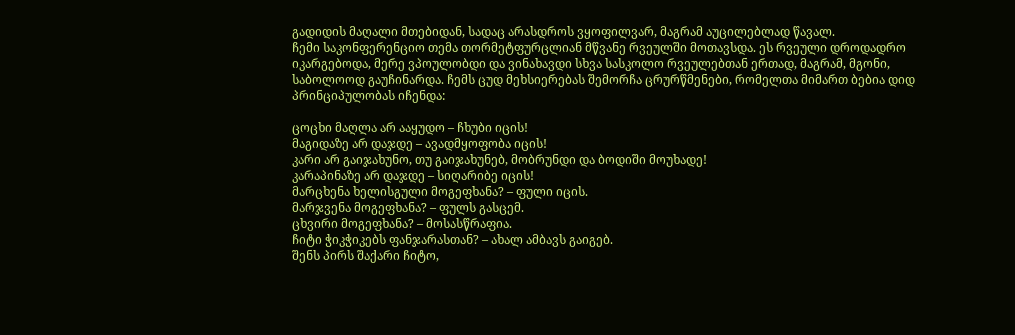გადიდის მაღალი მთებიდან, სადაც არასდროს ვყოფილვარ, მაგრამ აუცილებლად წავალ.
ჩემი საკონფერენციო თემა თორმეტფურცლიან მწვანე რვეულში მოთავსდა. ეს რვეული დროდადრო იკარგებოდა, მერე ვპოულობდი და ვინახავდი სხვა სასკოლო რვეულებთან ერთად, მაგრამ, მგონი, საბოლოოდ გაუჩინარდა. ჩემს ცუდ მეხსიერებას შემორჩა ცრურწმენები, რომელთა მიმართ ბებია დიდ პრინციპულობას იჩენდა:

ცოცხი მაღლა არ ააყუდო – ჩხუბი იცის!
მაგიდაზე არ დაჯდე – ავადმყოფობა იცის!
კარი არ გაიჯახუნო, თუ გაიჯახუნებ, მობრუნდი და ბოდიში მოუხადე!
კარაპინაზე არ დაჯდე – სიღარიბე იცის!
მარცხენა ხელისგული მოგეფხანა? – ფული იცის.
მარჯვენა მოგეფხანა? – ფულს გასცემ.
ცხვირი მოგეფხანა? – მოსასწრაფია.
ჩიტი ჭიკჭიკებს ფანჯარასთან? – ახალ ამბავს გაიგებ.
შენს პირს შაქარი ჩიტო,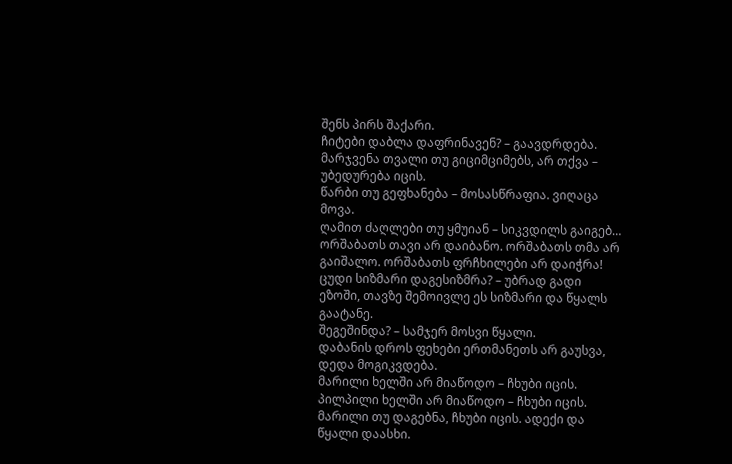შენს პირს შაქარი.
ჩიტები დაბლა დაფრინავენ? – გაავდრდება.
მარჯვენა თვალი თუ გიციმციმებს, არ თქვა – უბედურება იცის.
წარბი თუ გეფხანება – მოსასწრაფია. ვიღაცა მოვა.
ღამით ძაღლები თუ ყმუიან – სიკვდილს გაიგებ…
ორშაბათს თავი არ დაიბანო. ორშაბათს თმა არ გაიშალო. ორშაბათს ფრჩხილები არ დაიჭრა!
ცუდი სიზმარი დაგესიზმრა? – უბრად გადი ეზოში, თავზე შემოივლე ეს სიზმარი და წყალს გაატანე.
შეგეშინდა? – სამჯერ მოსვი წყალი.
დაბანის დროს ფეხები ერთმანეთს არ გაუსვა, დედა მოგიკვდება.
მარილი ხელში არ მიაწოდო – ჩხუბი იცის.
პილპილი ხელში არ მიაწოდო – ჩხუბი იცის.
მარილი თუ დაგებნა, ჩხუბი იცის. ადექი და წყალი დაასხი.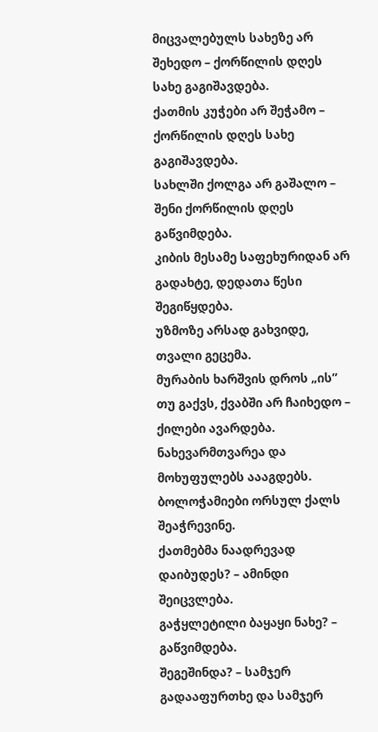მიცვალებულს სახეზე არ შეხედო – ქორწილის დღეს სახე გაგიშავდება.
ქათმის კუჭები არ შეჭამო – ქორწილის დღეს სახე გაგიშავდება.
სახლში ქოლგა არ გაშალო – შენი ქორწილის დღეს გაწვიმდება.
კიბის მესამე საფეხურიდან არ გადახტე, დედათა წესი შეგიწყდება.
უზმოზე არსად გახვიდე, თვალი გეცემა.
მურაბის ხარშვის დროს „ის” თუ გაქვს, ქვაბში არ ჩაიხედო – ქილები ავარდება.
ნახევარმთვარეა და მოხუფულებს აააგდებს.
ბოლოჭამიები ორსულ ქალს შეაჭრევინე.
ქათმებმა ნაადრევად დაიბუდეს? – ამინდი შეიცვლება.
გაჭყლეტილი ბაყაყი ნახე? – გაწვიმდება.
შეგეშინდა? – სამჯერ გადააფურთხე და სამჯერ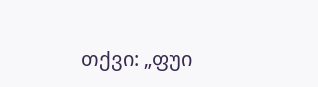თქვი: „ფუი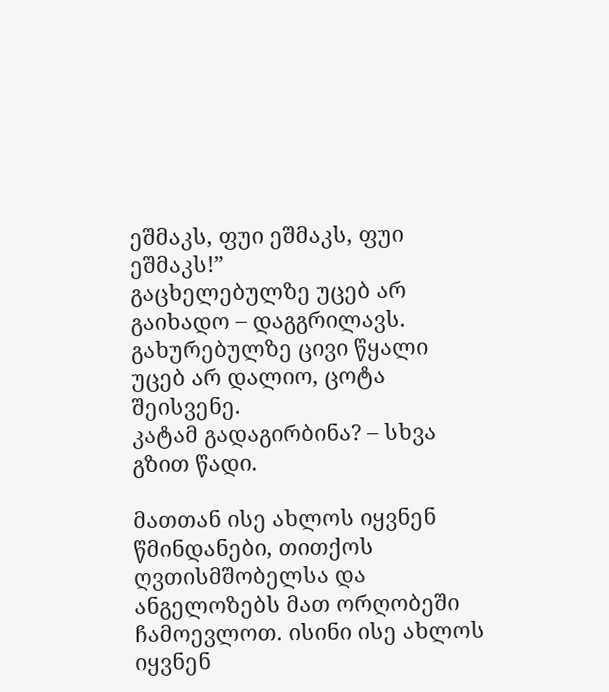ეშმაკს, ფუი ეშმაკს, ფუი ეშმაკს!”
გაცხელებულზე უცებ არ გაიხადო – დაგგრილავს.
გახურებულზე ცივი წყალი უცებ არ დალიო, ცოტა შეისვენე.
კატამ გადაგირბინა? – სხვა გზით წადი.

მათთან ისე ახლოს იყვნენ წმინდანები, თითქოს ღვთისმშობელსა და ანგელოზებს მათ ორღობეში ჩამოევლოთ. ისინი ისე ახლოს იყვნენ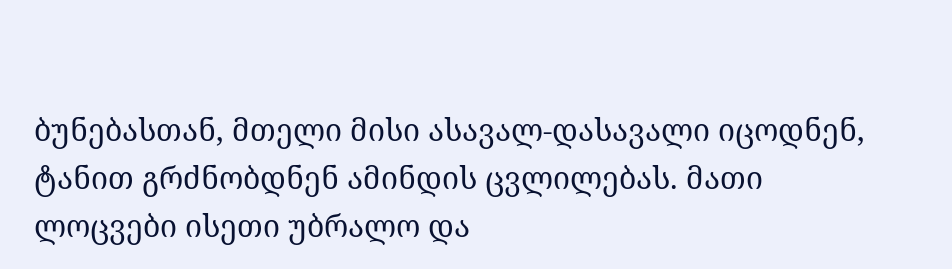ბუნებასთან, მთელი მისი ასავალ-დასავალი იცოდნენ, ტანით გრძნობდნენ ამინდის ცვლილებას. მათი ლოცვები ისეთი უბრალო და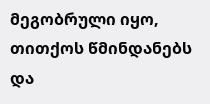მეგობრული იყო, თითქოს წმინდანებს და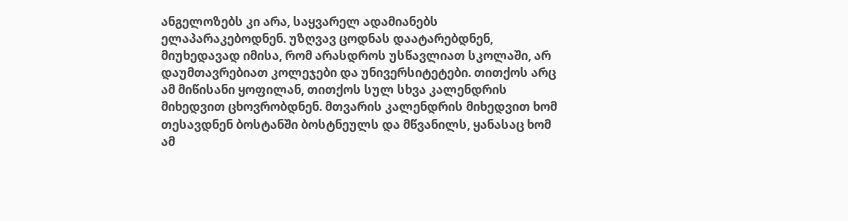ანგელოზებს კი არა, საყვარელ ადამიანებს ელაპარაკებოდნენ. უზღვავ ცოდნას დაატარებდნენ, მიუხედავად იმისა, რომ არასდროს უსწავლიათ სკოლაში, არ დაუმთავრებიათ კოლეჯები და უნივერსიტეტები. თითქოს არც ამ მიწისანი ყოფილან, თითქოს სულ სხვა კალენდრის მიხედვით ცხოვრობდნენ. მთვარის კალენდრის მიხედვით ხომ თესავდნენ ბოსტანში ბოსტნეულს და მწვანილს, ყანასაც ხომ ამ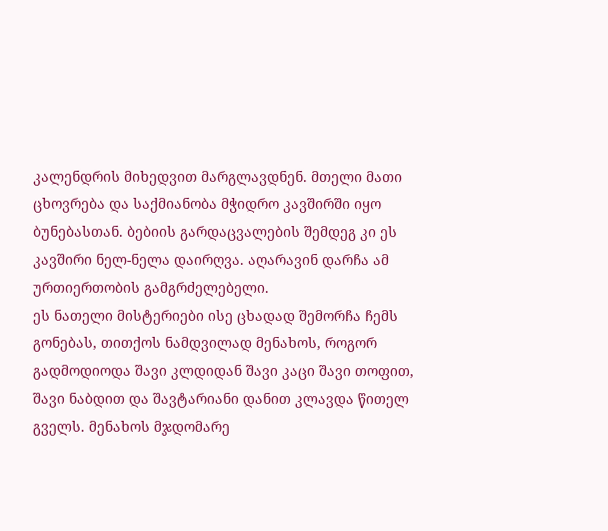კალენდრის მიხედვით მარგლავდნენ. მთელი მათი ცხოვრება და საქმიანობა მჭიდრო კავშირში იყო ბუნებასთან. ბებიის გარდაცვალების შემდეგ კი ეს კავშირი ნელ-ნელა დაირღვა. აღარავინ დარჩა ამ ურთიერთობის გამგრძელებელი.
ეს ნათელი მისტერიები ისე ცხადად შემორჩა ჩემს გონებას, თითქოს ნამდვილად მენახოს, როგორ გადმოდიოდა შავი კლდიდან შავი კაცი შავი თოფით, შავი ნაბდით და შავტარიანი დანით კლავდა წითელ გველს. მენახოს მჯდომარე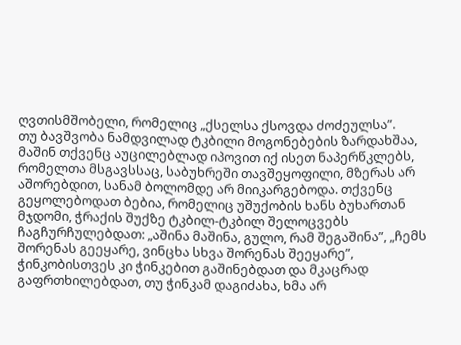ღვთისმშობელი, რომელიც „ქსელსა ქსოვდა ძოძეულსა”.
თუ ბავშვობა ნამდვილად ტკბილი მოგონებების ზარდახშაა, მაშინ თქვენც აუცილებლად იპოვით იქ ისეთ ნაპერწკლებს, რომელთა მსგავსსაც, საბუხრეში თავშეყოფილი, მზერას არ აშორებდით, სანამ ბოლომდე არ მიიკარგებოდა. თქვენც გეყოლებოდათ ბებია, რომელიც უშუქობის ხანს ბუხართან მჯდომი, ჭრაქის შუქზე ტკბილ-ტკბილ შელოცვებს ჩაგჩურჩულებდათ: „აშინა მაშინა, გულო, რამ შეგაშინა”, „ჩემს შორენას გეეყარე, ვინცხა სხვა შორენას შეეყარე”, ჭინკობისთვეს კი ჭინკებით გაშინებდათ და მკაცრად გაფრთხილებდათ, თუ ჭინკამ დაგიძახა, ხმა არ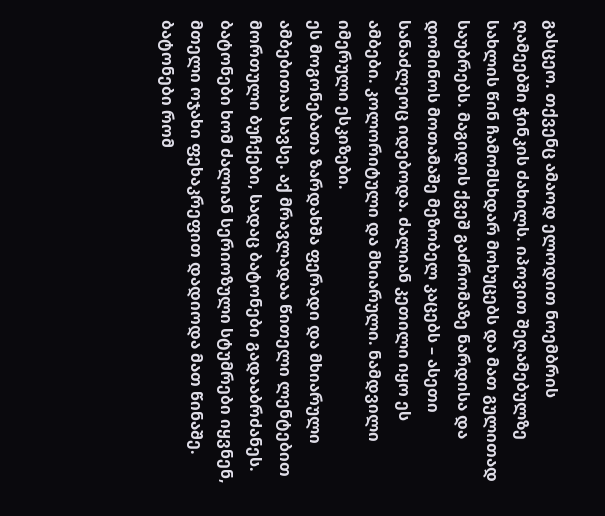გასცეო. თქვენც ამაოდ ელოდით ნოემბრის ღამეებში ჭინკის ძახილს. იპოვით შეღამებულზე სახლის წინ ჩამომსხდარ მოხუცებს და მათ გულითად საუბრებს. მაგიდის ქვეშ გაძრომაზე ნარდისა და დომინოს მოთამაშე მეზობელ კაცებს – ასეთი სანაძლეოც იდებოდა. ძალიან კეთილი იყო ეს ამბები. კოლორიტული და მხიარული. ნამდვილი იმერული ესკიზები.
ეს მოგონებათა ზარდახშა ფერადი და მხიარული ამბებითაა სავსე. აქ მრავლადაა წითელი ლენტებით მორთული ბუჩქები, სადაც ბატონები გადააბრძანეს. ბატონები ხომ ძალიან სერიოზული სტუმრები იყვნენ, მთელი ოჯახი ფეხაკრეფით დადიოდა მათ წინაშე. ბატონები რომ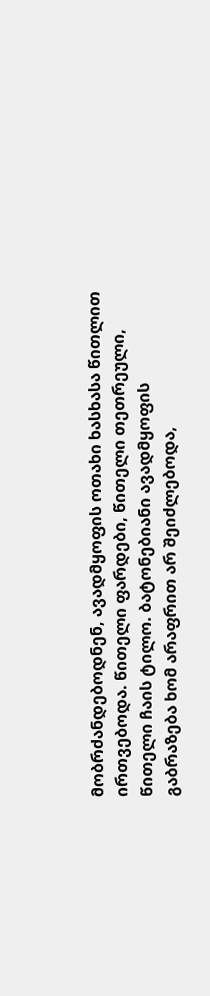მობრძანდებოდნენ, ავადმყოფის ოთახი ხასხასა წითლით ირთვებოდა. წითელი ფარდები, წითელი თეთრეული, წითელი ჩაის ტილო. ბატონებიანი ავადმყოფის გაბრაზება ხომ არაფრით არ შეიძლებოდა,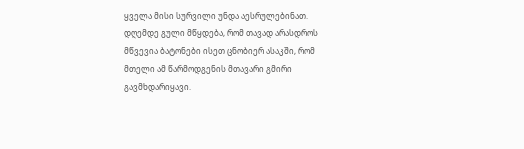ყველა მისი სურვილი უნდა აესრულებინათ. დღემდე გული მწყდება, რომ თავად არასდროს მწვევია ბატონები ისეთ ცნობიერ ასაკში, რომ მთელი ამ წარმოდგენის მთავარი გმირი გავმხდარიყავი.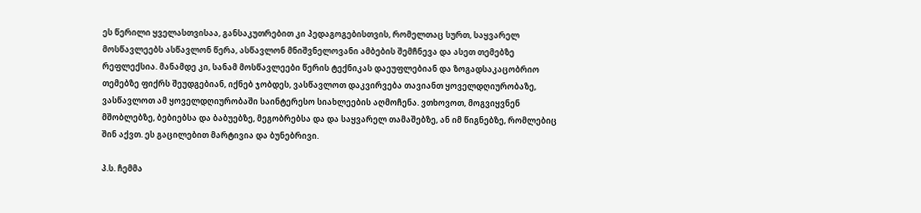ეს წერილი ყველასთვისაა, განსაკუთრებით კი პედაგოგებისთვის, რომელთაც სურთ, საყვარელ მოსწავლეებს ასწავლონ წერა, ასწავლონ მნიშვნელოვანი ამბების შემჩნევა და ასეთ თემებზე რეფლექსია. მანამდე კი, სანამ მოსწავლეები წერის ტექნიკას დაეუფლებიან და ზოგადსაკაცობრიო თემებზე ფიქრს შეუდგებიან, იქნებ ჯობდეს, ვასწავლოთ დაკვირვება თავიანთ ყოველდღიურობაზე, ვასწავლოთ ამ ყოველდღიურობაში საინტერესო სიახლეების აღმოჩენა. ვთხოვოთ, მოგვიყვნენ მშობლებზე, ბებიებსა და ბაბუებზე, მეგობრებსა და და საყვარელ თამაშებზე, ან იმ წიგნებზე, რომლებიც შინ აქვთ. ეს გაცილებით მარტივია და ბუნებრივი.

პ.ს. ჩემმა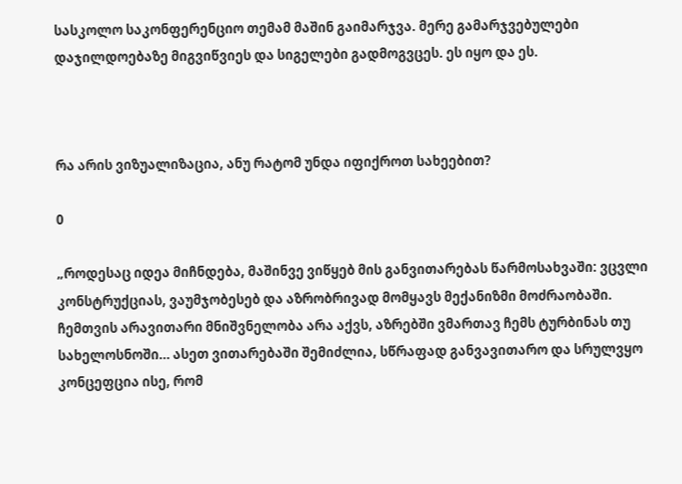სასკოლო საკონფერენციო თემამ მაშინ გაიმარჯვა. მერე გამარჯვებულები დაჯილდოებაზე მიგვიწვიეს და სიგელები გადმოგვცეს. ეს იყო და ეს.



რა არის ვიზუალიზაცია, ანუ რატომ უნდა იფიქროთ სახეებით?

0

„როდესაც იდეა მიჩნდება, მაშინვე ვიწყებ მის განვითარებას წარმოსახვაში: ვცვლი კონსტრუქციას, ვაუმჯობესებ და აზრობრივად მომყავს მექანიზმი მოძრაობაში. ჩემთვის არავითარი მნიშვნელობა არა აქვს, აზრებში ვმართავ ჩემს ტურბინას თუ სახელოსნოში… ასეთ ვითარებაში შემიძლია, სწრაფად განვავითარო და სრულვყო კონცეფცია ისე, რომ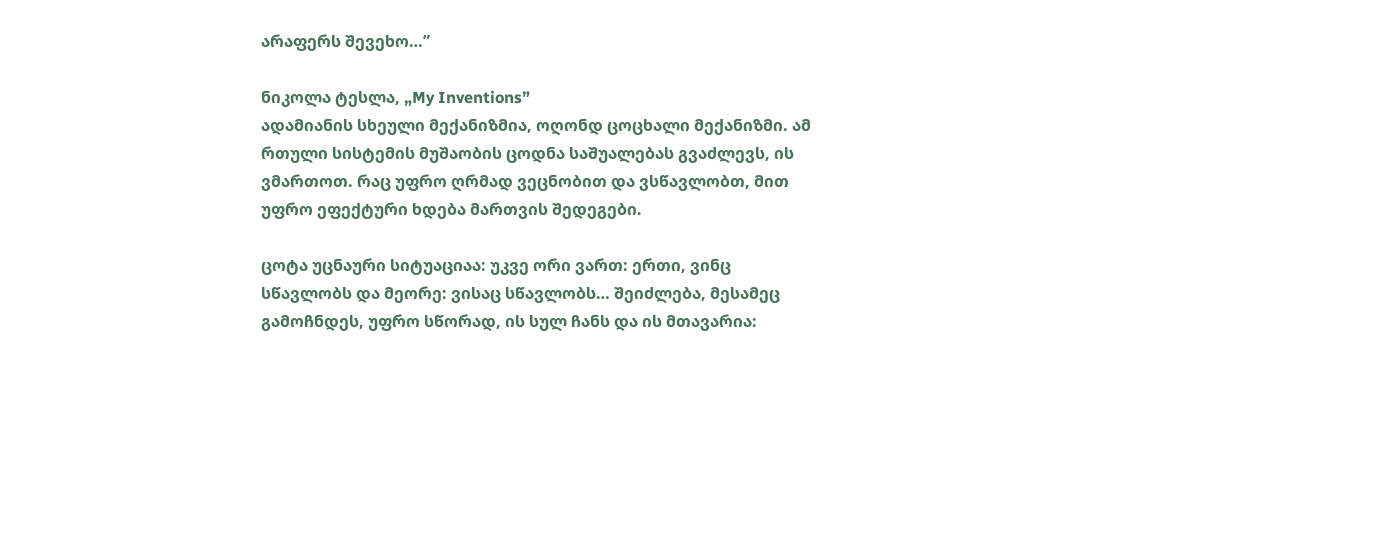არაფერს შევეხო…”

ნიკოლა ტესლა, „My Inventions”
ადამიანის სხეული მექანიზმია, ოღონდ ცოცხალი მექანიზმი. ამ რთული სისტემის მუშაობის ცოდნა საშუალებას გვაძლევს, ის ვმართოთ. რაც უფრო ღრმად ვეცნობით და ვსწავლობთ, მით უფრო ეფექტური ხდება მართვის შედეგები.

ცოტა უცნაური სიტუაციაა: უკვე ორი ვართ: ერთი, ვინც სწავლობს და მეორე: ვისაც სწავლობს… შეიძლება, მესამეც გამოჩნდეს, უფრო სწორად, ის სულ ჩანს და ის მთავარია: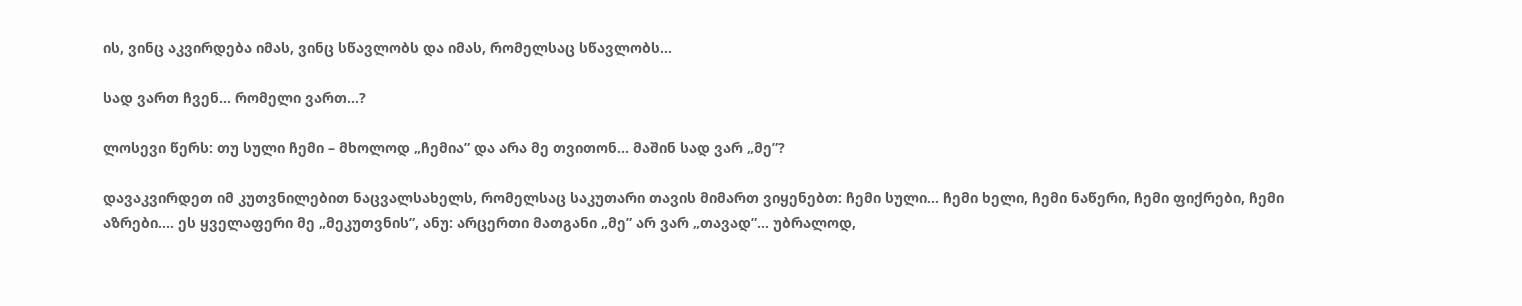ის, ვინც აკვირდება იმას, ვინც სწავლობს და იმას, რომელსაც სწავლობს…

სად ვართ ჩვენ… რომელი ვართ…?

ლოსევი წერს: თუ სული ჩემი – მხოლოდ „ჩემია” და არა მე თვითონ… მაშინ სად ვარ „მე”?

დავაკვირდეთ იმ კუთვნილებით ნაცვალსახელს, რომელსაც საკუთარი თავის მიმართ ვიყენებთ: ჩემი სული… ჩემი ხელი, ჩემი ნაწერი, ჩემი ფიქრები, ჩემი აზრები…. ეს ყველაფერი მე „მეკუთვნის”, ანუ: არცერთი მათგანი „მე” არ ვარ „თავად”… უბრალოდ,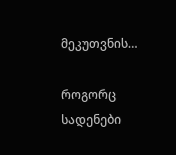მეკუთვნის…

როგორც სადენები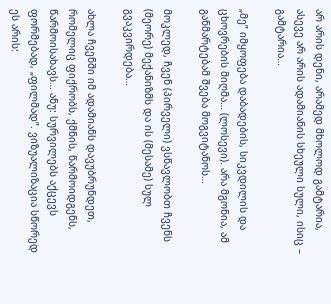არ არის დენი, არამედ მხოლოდ გამტარია, ასევე არ არის ადამიანის სხეული სული, ისიც – გამტარია…

„მე” იმყოფება დაბადების, სიკვდილის და ცხოვრების მიღმა… (ლოსევი). არა მგონია, ამ განმარტებამ შვება მოგვიტანოს…

მოკლედ, ჩვენ (პირველი) ვსწავლობთ ჩვენს (მეორე) მექანიზმს და ის (მესამე) სულ გვაკვირდება…

ახლა ჩვენში იმ ადამიანს დავუბრუნდეთ, რომელიც ფიქრობს, ქმნის, წარმოიდგენს, წარმოისახავს… ანუ: სურვილებს აქცევს ფორმებად, „ფილმად”. ვიზუალიზაცია სწორედ ეს არის: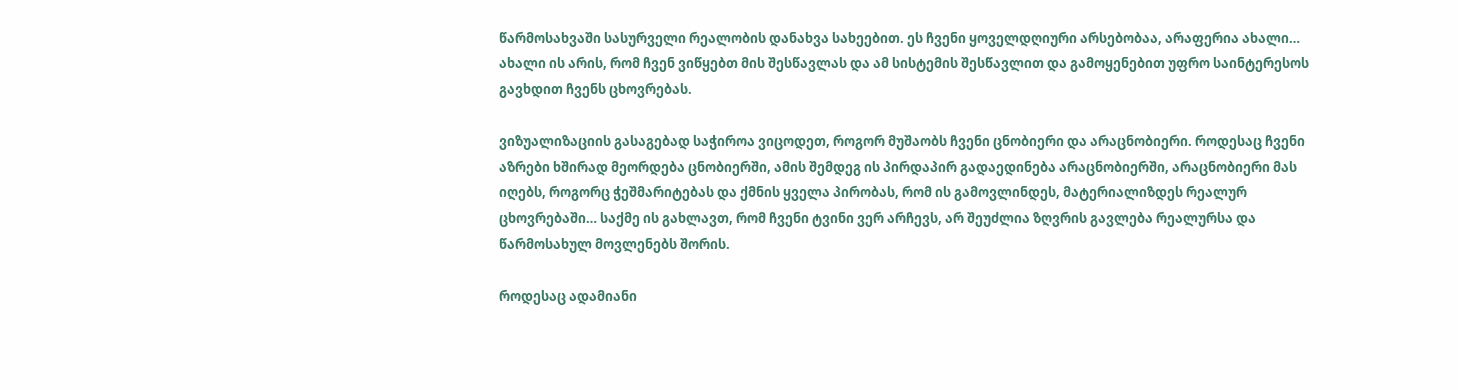წარმოსახვაში სასურველი რეალობის დანახვა სახეებით. ეს ჩვენი ყოველდღიური არსებობაა, არაფერია ახალი… ახალი ის არის, რომ ჩვენ ვიწყებთ მის შესწავლას და ამ სისტემის შესწავლით და გამოყენებით უფრო საინტერესოს გავხდით ჩვენს ცხოვრებას.

ვიზუალიზაციის გასაგებად საჭიროა ვიცოდეთ, როგორ მუშაობს ჩვენი ცნობიერი და არაცნობიერი. როდესაც ჩვენი აზრები ხშირად მეორდება ცნობიერში, ამის შემდეგ ის პირდაპირ გადაედინება არაცნობიერში, არაცნობიერი მას იღებს, როგორც ჭეშმარიტებას და ქმნის ყველა პირობას, რომ ის გამოვლინდეს, მატერიალიზდეს რეალურ ცხოვრებაში… საქმე ის გახლავთ, რომ ჩვენი ტვინი ვერ არჩევს, არ შეუძლია ზღვრის გავლება რეალურსა და წარმოსახულ მოვლენებს შორის.

როდესაც ადამიანი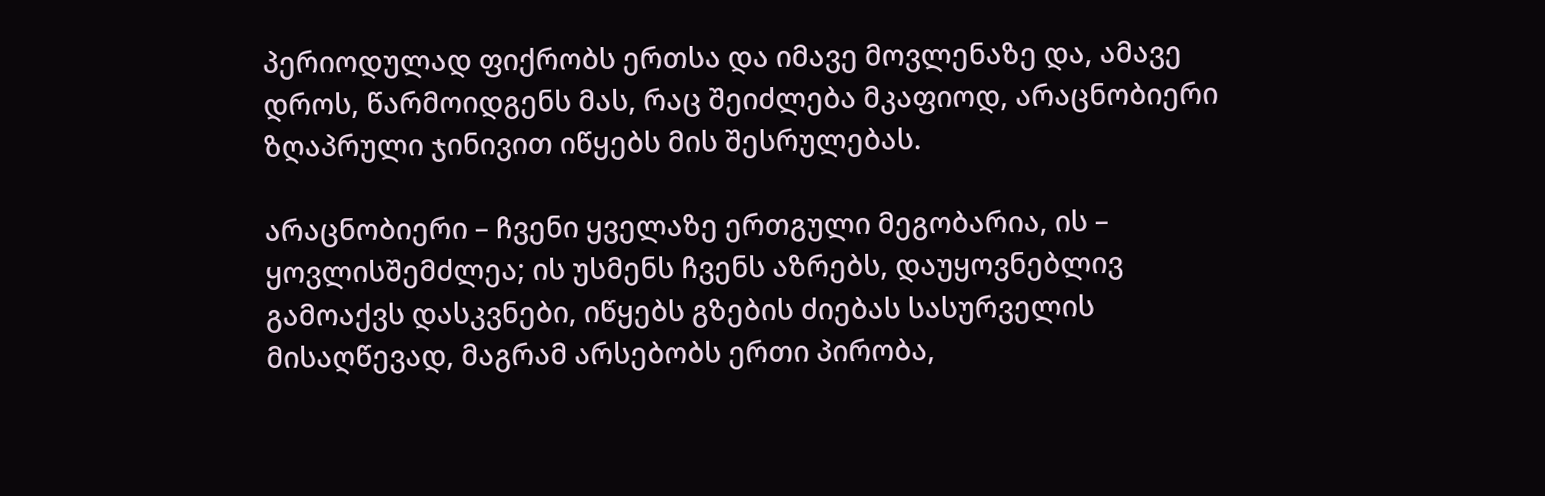პერიოდულად ფიქრობს ერთსა და იმავე მოვლენაზე და, ამავე დროს, წარმოიდგენს მას, რაც შეიძლება მკაფიოდ, არაცნობიერი ზღაპრული ჯინივით იწყებს მის შესრულებას.

არაცნობიერი – ჩვენი ყველაზე ერთგული მეგობარია, ის – ყოვლისშემძლეა; ის უსმენს ჩვენს აზრებს, დაუყოვნებლივ გამოაქვს დასკვნები, იწყებს გზების ძიებას სასურველის მისაღწევად, მაგრამ არსებობს ერთი პირობა,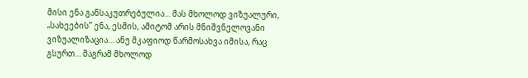მისი ენა განსაკუთრებულია… მას მხოლოდ ვიზუალური, „სახეების” ენა, ესმის, ამიტომ არის მნიშვნელოვანი ვიზუალიზაცია… ანუ მკაფიოდ წარმოსახვა იმისა, რაც გსურთ… მაგრამ მხოლოდ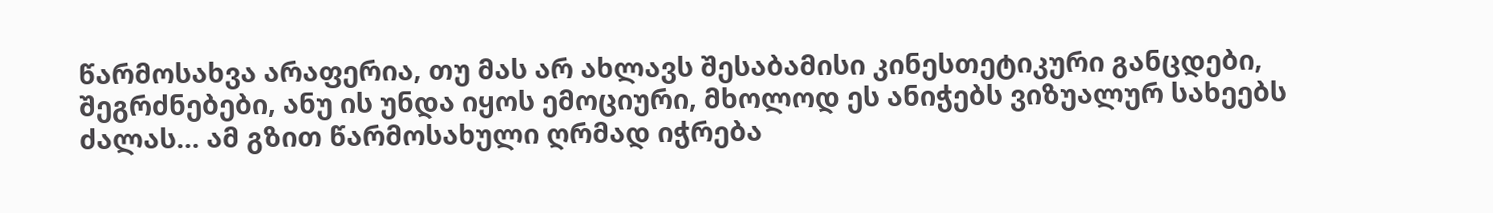წარმოსახვა არაფერია, თუ მას არ ახლავს შესაბამისი კინესთეტიკური განცდები, შეგრძნებები, ანუ ის უნდა იყოს ემოციური, მხოლოდ ეს ანიჭებს ვიზუალურ სახეებს ძალას… ამ გზით წარმოსახული ღრმად იჭრება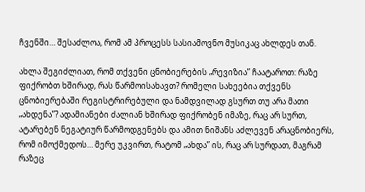ჩვენში… შესაძლოა, რომ ამ პროცესს სასიამოვნო მუსიკაც ახლდეს თან.

ახლა შეგიძლიათ, რომ თქვენი ცნობიერების „რევიზია” ჩაატაროთ: რაზე ფიქრობთ ხშირად, რას წარმოისახავთ? რომელი სახეებია თქვენს ცნობიერებაში რეგისტრირებული და ნამდვილად გსურთ თუ არა მათი „ახდენა”? ადამიანები ძალიან ხშირად ფიქრობენ იმაზე, რაც არ სურთ, ატარებენ ნეგატიურ წარმოდგენებს და ამით ნიშანს აძლევენ არაცნობიერს, რომ იმოქმედოს… მერე უკვირთ, რატომ „ახდა” ის, რაც არ სურდათ, მაგრამ რაზეც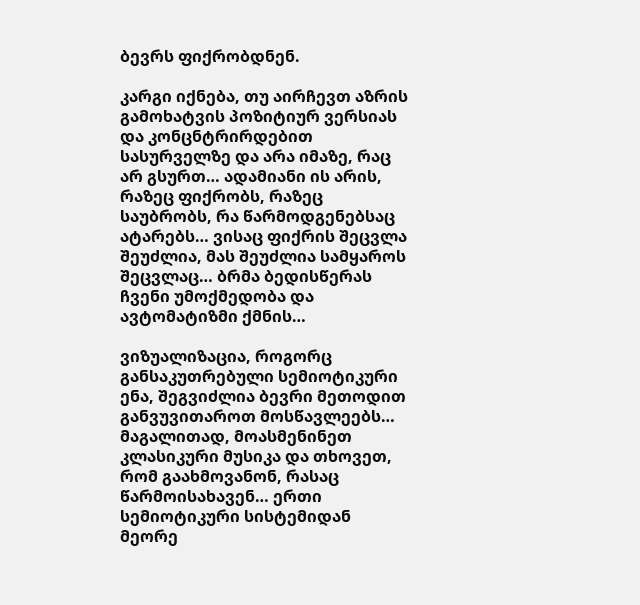ბევრს ფიქრობდნენ.

კარგი იქნება, თუ აირჩევთ აზრის გამოხატვის პოზიტიურ ვერსიას და კონცნტრირდებით სასურველზე და არა იმაზე, რაც არ გსურთ… ადამიანი ის არის, რაზეც ფიქრობს, რაზეც საუბრობს, რა წარმოდგენებსაც ატარებს… ვისაც ფიქრის შეცვლა შეუძლია, მას შეუძლია სამყაროს შეცვლაც… ბრმა ბედისწერას ჩვენი უმოქმედობა და ავტომატიზმი ქმნის…

ვიზუალიზაცია, როგორც განსაკუთრებული სემიოტიკური ენა, შეგვიძლია ბევრი მეთოდით განვუვითაროთ მოსწავლეებს… მაგალითად, მოასმენინეთ კლასიკური მუსიკა და თხოვეთ, რომ გაახმოვანონ, რასაც წარმოისახავენ… ერთი სემიოტიკური სისტემიდან მეორე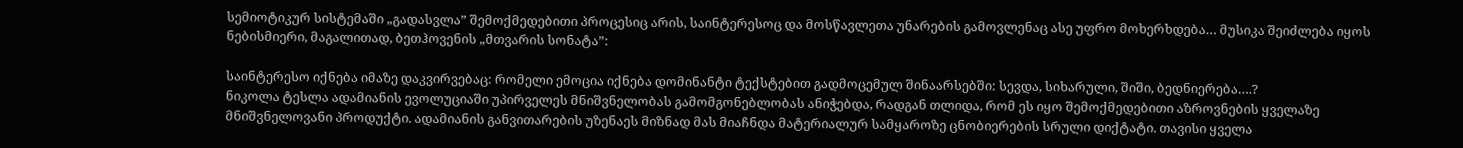სემიოტიკურ სისტემაში „გადასვლა” შემოქმედებითი პროცესიც არის, საინტერესოც და მოსწავლეთა უნარების გამოვლენაც ასე უფრო მოხერხდება… მუსიკა შეიძლება იყოს ნებისმიერი, მაგალითად, ბეთჰოვენის „მთვარის სონატა”:

საინტერესო იქნება იმაზე დაკვირვებაც: რომელი ემოცია იქნება დომინანტი ტექსტებით გადმოცემულ შინაარსებში: სევდა, სიხარული, შიში, ბედნიერება….?
ნიკოლა ტესლა ადამიანის ევოლუციაში უპირველეს მნიშვნელობას გამომგონებლობას ანიჭებდა, რადგან თლიდა, რომ ეს იყო შემოქმედებითი აზროვნების ყველაზე მნიშვნელოვანი პროდუქტი. ადამიანის განვითარების უზენაეს მიზნად მას მიაჩნდა მატერიალურ სამყაროზე ცნობიერების სრული დიქტატი. თავისი ყველა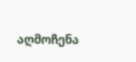აღმოჩენა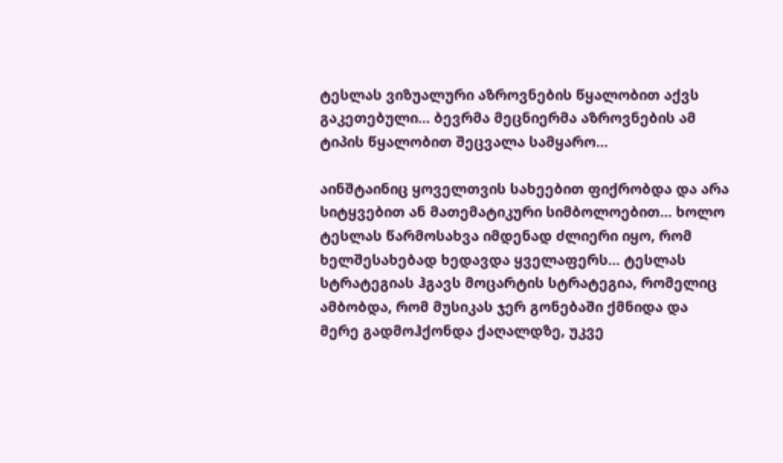ტესლას ვიზუალური აზროვნების წყალობით აქვს გაკეთებული… ბევრმა მეცნიერმა აზროვნების ამ ტიპის წყალობით შეცვალა სამყარო…

აინშტაინიც ყოველთვის სახეებით ფიქრობდა და არა სიტყვებით ან მათემატიკური სიმბოლოებით… ხოლო ტესლას წარმოსახვა იმდენად ძლიერი იყო, რომ ხელშესახებად ხედავდა ყველაფერს… ტესლას სტრატეგიას ჰგავს მოცარტის სტრატეგია, რომელიც ამბობდა, რომ მუსიკას ჯერ გონებაში ქმნიდა და მერე გადმოჰქონდა ქაღალდზე, უკვე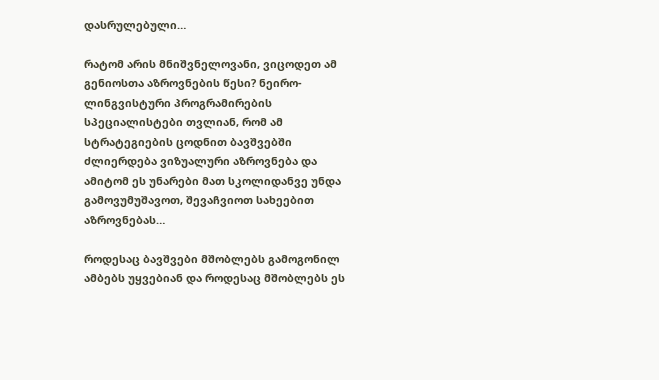დასრულებული…

რატომ არის მნიშვნელოვანი, ვიცოდეთ ამ გენიოსთა აზროვნების წესი? ნეირო-ლინგვისტური პროგრამირების სპეციალისტები თვლიან, რომ ამ სტრატეგიების ცოდნით ბავშვებში ძლიერდება ვიზუალური აზროვნება და ამიტომ ეს უნარები მათ სკოლიდანვე უნდა გამოვუმუშავოთ, შევაჩვიოთ სახეებით აზროვნებას…

როდესაც ბავშვები მშობლებს გამოგონილ ამბებს უყვებიან და როდესაც მშობლებს ეს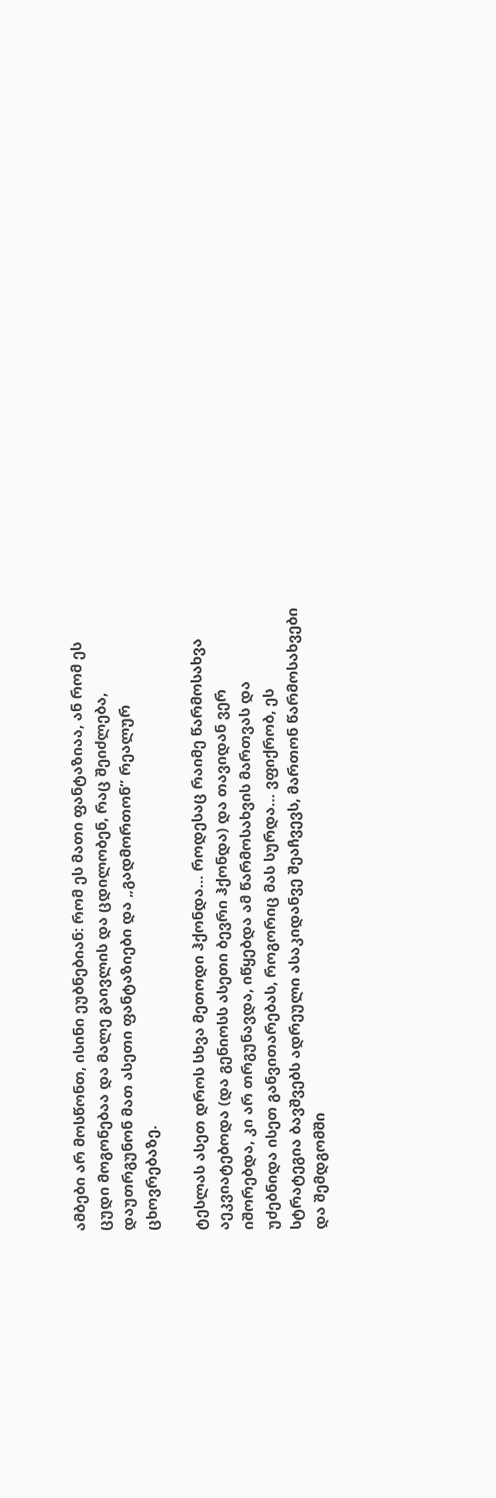ამბები არ მოსწონთ, ისინი ეუბნებიან: რომ ეს მათი ფანტაზიაა, ან რომ ეს ცუდი მოგონებაა და მალე გაივლის და ცდილობენ, რაც შეიძლება, დაუთრგუნონ მათ ასეთი ფანტაზიები და „გადმორთონ” რეალურ ცხოვრებაზე.

ტესლას ასეთ დროს სხვა მეთოდი ჰქონდა… როდესაც რაიმე წარმოსახვა აეკვიატებოდა (და გენიოსს ასეთი ბევრი ჰქონდა) და თავიდან ვერ იშორებდა, კი არ თრგუნავდა, იწყებდა ამ წარმოსახვის მართვას და უძებნიდა ისეთ განვითარებას, როგორიც მას სურდა… ვფიქრობ, ეს სტრატეგია ბავშვებს ადრეული ასაკიდანვე შეაჩვევს, მართონ წარმოსახვები და შემდგომში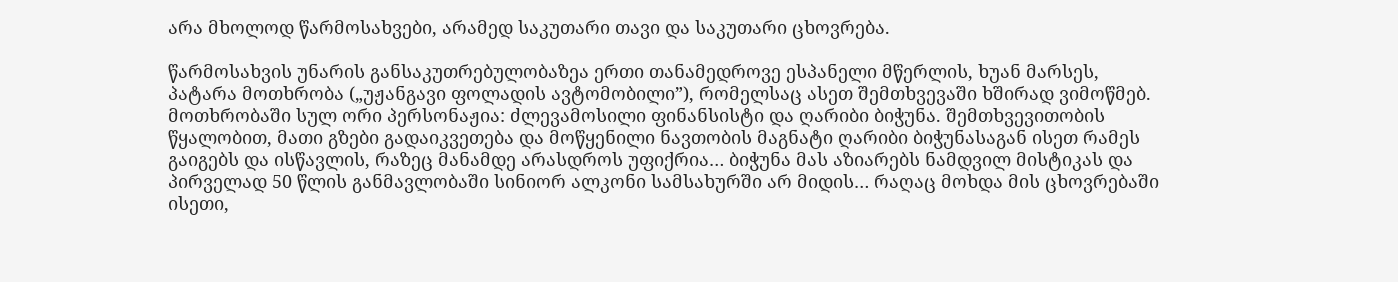არა მხოლოდ წარმოსახვები, არამედ საკუთარი თავი და საკუთარი ცხოვრება.

წარმოსახვის უნარის განსაკუთრებულობაზეა ერთი თანამედროვე ესპანელი მწერლის, ხუან მარსეს, პატარა მოთხრობა („უჟანგავი ფოლადის ავტომობილი”), რომელსაც ასეთ შემთხვევაში ხშირად ვიმოწმებ. მოთხრობაში სულ ორი პერსონაჟია: ძლევამოსილი ფინანსისტი და ღარიბი ბიჭუნა. შემთხვევითობის წყალობით, მათი გზები გადაიკვეთება და მოწყენილი ნავთობის მაგნატი ღარიბი ბიჭუნასაგან ისეთ რამეს გაიგებს და ისწავლის, რაზეც მანამდე არასდროს უფიქრია… ბიჭუნა მას აზიარებს ნამდვილ მისტიკას და პირველად 50 წლის განმავლობაში სინიორ ალკონი სამსახურში არ მიდის… რაღაც მოხდა მის ცხოვრებაში ისეთი,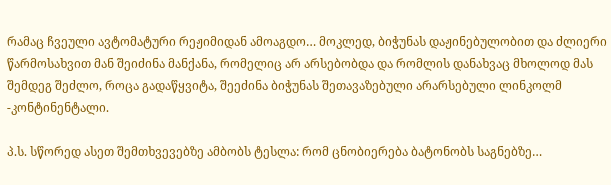რამაც ჩვეული ავტომატური რეჟიმიდან ამოაგდო… მოკლედ, ბიჭუნას დაჟინებულობით და ძლიერი წარმოსახვით მან შეიძინა მანქანა, რომელიც არ არსებობდა და რომლის დანახვაც მხოლოდ მას შემდეგ შეძლო, როცა გადაწყვიტა, შეეძინა ბიჭუნას შეთავაზებული არარსებული ლინკოლმ -კონტინენტალი.

პ.ს. სწორედ ასეთ შემთხვევებზე ამბობს ტესლა: რომ ცნობიერება ბატონობს საგნებზე…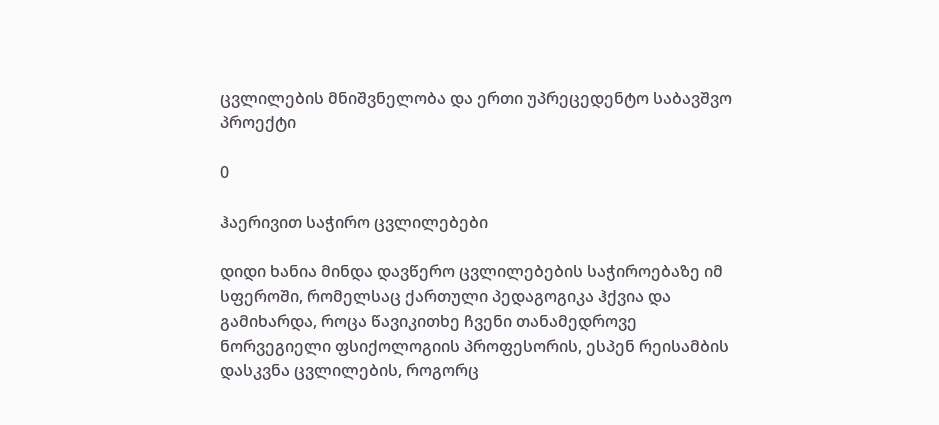ცვლილების მნიშვნელობა და ერთი უპრეცედენტო საბავშვო პროექტი

0

ჰაერივით საჭირო ცვლილებები

დიდი ხანია მინდა დავწერო ცვლილებების საჭიროებაზე იმ სფეროში, რომელსაც ქართული პედაგოგიკა ჰქვია და გამიხარდა, როცა წავიკითხე ჩვენი თანამედროვე ნორვეგიელი ფსიქოლოგიის პროფესორის, ესპენ რეისამბის დასკვნა ცვლილების, როგორც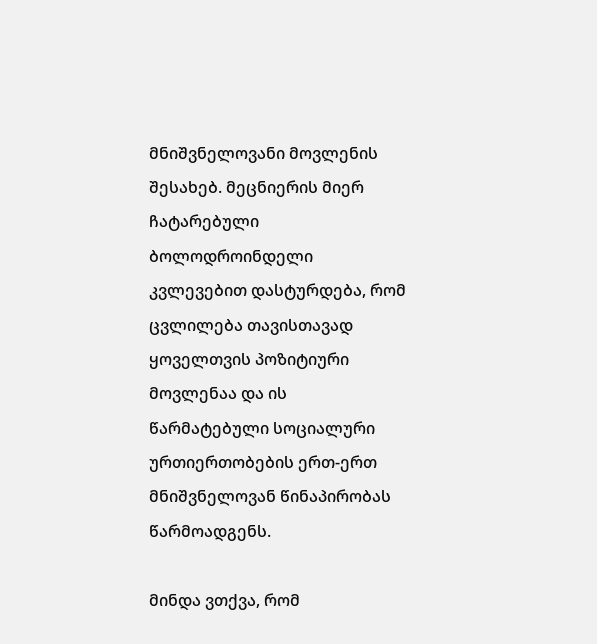მნიშვნელოვანი მოვლენის შესახებ. მეცნიერის მიერ ჩატარებული ბოლოდროინდელი კვლევებით დასტურდება, რომ ცვლილება თავისთავად ყოველთვის პოზიტიური მოვლენაა და ის წარმატებული სოციალური ურთიერთობების ერთ-ერთ მნიშვნელოვან წინაპირობას წარმოადგენს.

მინდა ვთქვა, რომ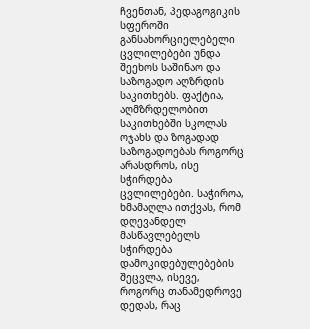ჩვენთან, პედაგოგიკის სფეროში განსახორციელებელი ცვლილებები უნდა შეეხოს საშინაო და საზოგადო აღზრდის საკითხებს. ფაქტია, აღმზრდელობით საკითხებში სკოლას ოჯახს და ზოგადად საზოგადოებას როგორც არასდროს, ისე სჭირდება ცვლილებები. საჭიროა, ხმამაღლა ითქვას, რომ დღევანდელ მასწავლებელს სჭირდება დამოკიდებულებების შეცვლა, ისევე, როგორც თანამედროვე დედას, რაც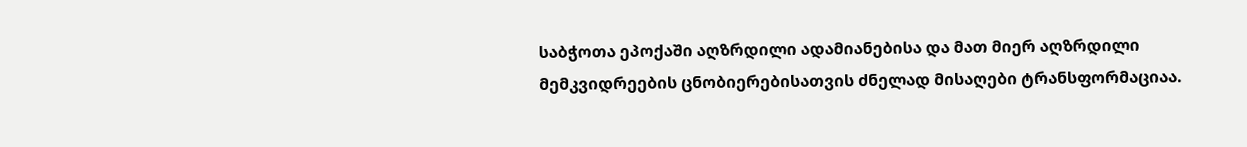საბჭოთა ეპოქაში აღზრდილი ადამიანებისა და მათ მიერ აღზრდილი მემკვიდრეების ცნობიერებისათვის ძნელად მისაღები ტრანსფორმაციაა.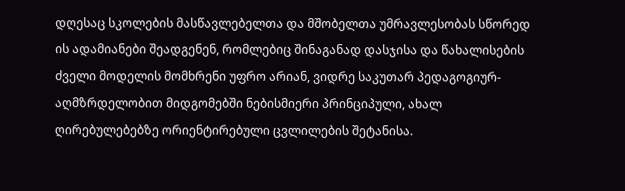დღესაც სკოლების მასწავლებელთა და მშობელთა უმრავლესობას სწორედ ის ადამიანები შეადგენენ, რომლებიც შინაგანად დასჯისა და წახალისების ძველი მოდელის მომხრენი უფრო არიან, ვიდრე საკუთარ პედაგოგიურ-აღმზრდელობით მიდგომებში ნებისმიერი პრინციპული, ახალ ღირებულებებზე ორიენტირებული ცვლილების შეტანისა.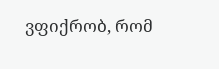ვფიქრობ, რომ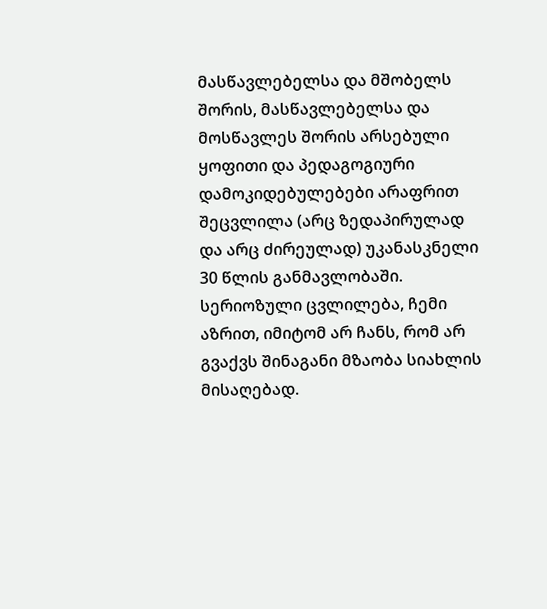მასწავლებელსა და მშობელს შორის, მასწავლებელსა და მოსწავლეს შორის არსებული ყოფითი და პედაგოგიური დამოკიდებულებები არაფრით შეცვლილა (არც ზედაპირულად და არც ძირეულად) უკანასკნელი 30 წლის განმავლობაში. სერიოზული ცვლილება, ჩემი აზრით, იმიტომ არ ჩანს, რომ არ გვაქვს შინაგანი მზაობა სიახლის მისაღებად.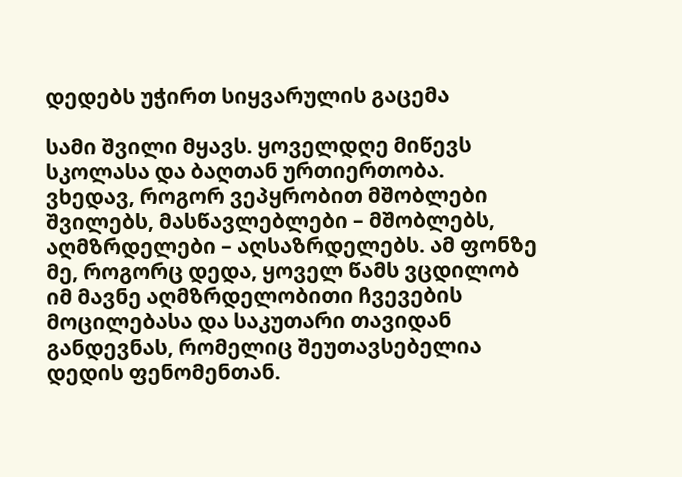დედებს უჭირთ სიყვარულის გაცემა

სამი შვილი მყავს. ყოველდღე მიწევს სკოლასა და ბაღთან ურთიერთობა. ვხედავ, როგორ ვეპყრობით მშობლები შვილებს, მასწავლებლები – მშობლებს, აღმზრდელები – აღსაზრდელებს. ამ ფონზე მე, როგორც დედა, ყოველ წამს ვცდილობ იმ მავნე აღმზრდელობითი ჩვევების მოცილებასა და საკუთარი თავიდან განდევნას, რომელიც შეუთავსებელია დედის ფენომენთან.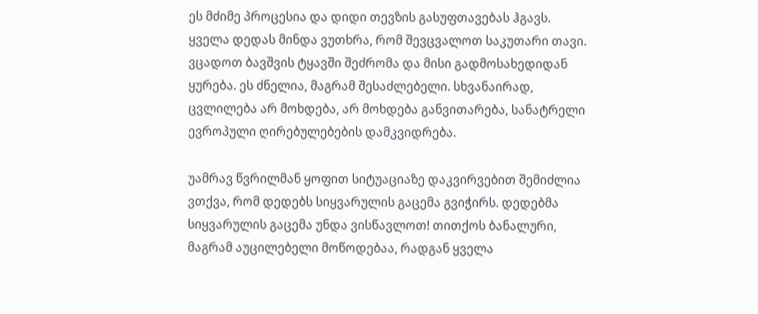ეს მძიმე პროცესია და დიდი თევზის გასუფთავებას ჰგავს. ყველა დედას მინდა ვუთხრა, რომ შევცვალოთ საკუთარი თავი. ვცადოთ ბავშვის ტყავში შეძრომა და მისი გადმოსახედიდან ყურება. ეს ძნელია, მაგრამ შესაძლებელი. სხვანაირად, ცვლილება არ მოხდება, არ მოხდება განვითარება, სანატრელი ევროპული ღირებულებების დამკვიდრება.

უამრავ წვრილმან ყოფით სიტუაციაზე დაკვირვებით შემიძლია ვთქვა, რომ დედებს სიყვარულის გაცემა გვიჭირს. დედებმა სიყვარულის გაცემა უნდა ვისწავლოთ! თითქოს ბანალური, მაგრამ აუცილებელი მოწოდებაა, რადგან ყველა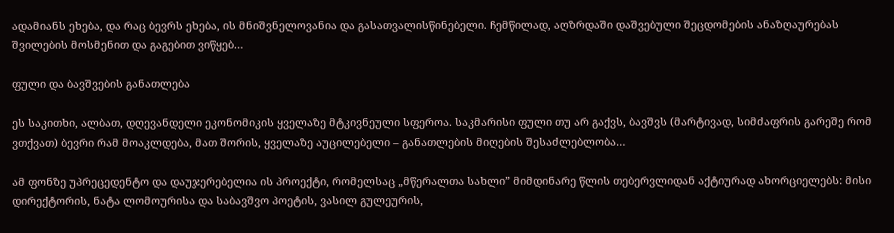ადამიანს ეხება, და რაც ბევრს ეხება, ის მნიშვნელოვანია და გასათვალისწინებელი. ჩემწილად, აღზრდაში დაშვებული შეცდომების ანაზღაურებას შვილების მოსმენით და გაგებით ვიწყებ…

ფული და ბავშვების განათლება

ეს საკითხი, ალბათ, დღევანდელი ეკონომიკის ყველაზე მტკივნეული სფეროა. საკმარისი ფული თუ არ გაქვს, ბავშვს (მარტივად, სიმძაფრის გარეშე რომ ვთქვათ) ბევრი რამ მოაკლდება, მათ შორის, ყველაზე აუცილებელი – განათლების მიღების შესაძლებლობა…

ამ ფონზე უპრეცედენტო და დაუჯერებელია ის პროექტი, რომელსაც „მწერალთა სახლი” მიმდინარე წლის თებერვლიდან აქტიურად ახორციელებს: მისი დირექტორის, ნატა ლომოურისა და საბავშვო პოეტის, ვასილ გულეურის,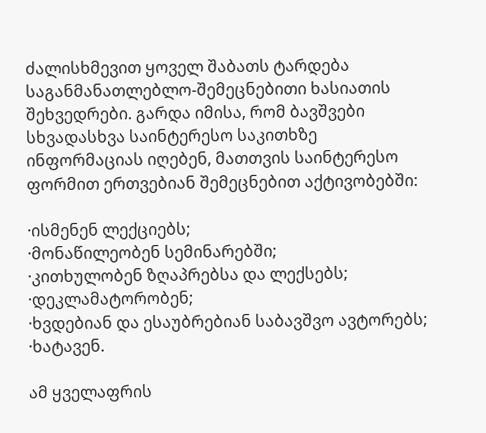ძალისხმევით ყოველ შაბათს ტარდება საგანმანათლებლო-შემეცნებითი ხასიათის შეხვედრები. გარდა იმისა, რომ ბავშვები სხვადასხვა საინტერესო საკითხზე ინფორმაციას იღებენ, მათთვის საინტერესო ფორმით ერთვებიან შემეცნებით აქტივობებში:

·ისმენენ ლექციებს;
·მონაწილეობენ სემინარებში;
·კითხულობენ ზღაპრებსა და ლექსებს;
·დეკლამატორობენ;
·ხვდებიან და ესაუბრებიან საბავშვო ავტორებს;
·ხატავენ.

ამ ყველაფრის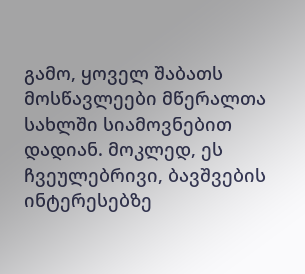გამო, ყოველ შაბათს მოსწავლეები მწერალთა სახლში სიამოვნებით დადიან. მოკლედ, ეს ჩვეულებრივი, ბავშვების ინტერესებზე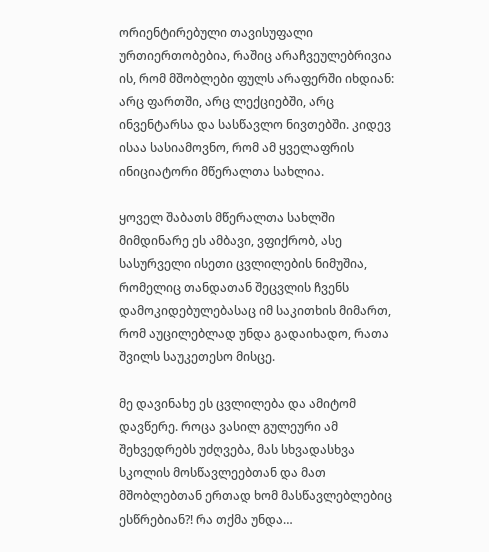ორიენტირებული თავისუფალი ურთიერთობებია, რაშიც არაჩვეულებრივია ის, რომ მშობლები ფულს არაფერში იხდიან: არც ფართში, არც ლექციებში, არც ინვენტარსა და სასწავლო ნივთებში. კიდევ ისაა სასიამოვნო, რომ ამ ყველაფრის ინიციატორი მწერალთა სახლია.

ყოველ შაბათს მწერალთა სახლში მიმდინარე ეს ამბავი, ვფიქრობ, ასე სასურველი ისეთი ცვლილების ნიმუშია, რომელიც თანდათან შეცვლის ჩვენს დამოკიდებულებასაც იმ საკითხის მიმართ, რომ აუცილებლად უნდა გადაიხადო, რათა შვილს საუკეთესო მისცე.

მე დავინახე ეს ცვლილება და ამიტომ დავწერე. როცა ვასილ გულეური ამ შეხვედრებს უძღვება, მას სხვადასხვა სკოლის მოსწავლეებთან და მათ მშობლებთან ერთად ხომ მასწავლებლებიც ესწრებიან?! რა თქმა უნდა…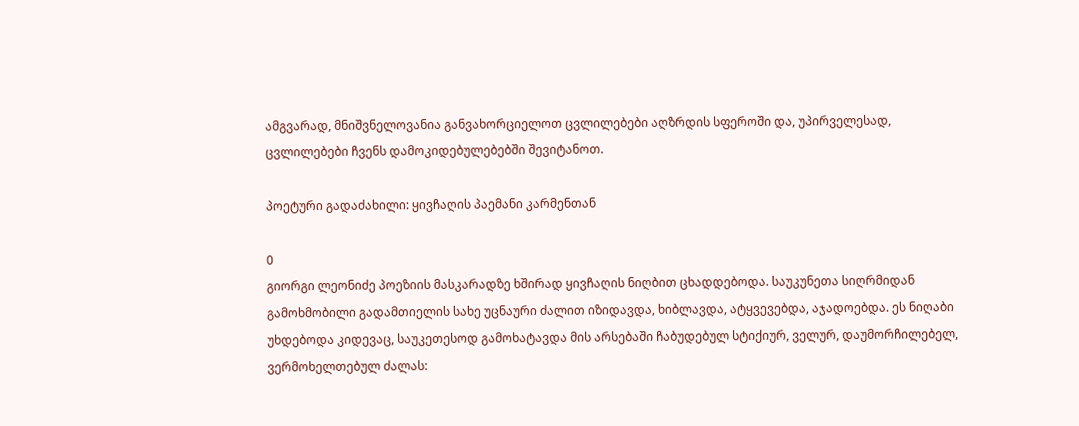ამგვარად, მნიშვნელოვანია განვახორციელოთ ცვლილებები აღზრდის სფეროში და, უპირველესად, ცვლილებები ჩვენს დამოკიდებულებებში შევიტანოთ.

პოეტური გადაძახილი: ყივჩაღის პაემანი კარმენთან

0
გიორგი ლეონიძე პოეზიის მასკარადზე ხშირად ყივჩაღის ნიღბით ცხადდებოდა. საუკუნეთა სიღრმიდან გამოხმობილი გადამთიელის სახე უცნაური ძალით იზიდავდა, ხიბლავდა, ატყვევებდა, აჯადოებდა. ეს ნიღაბი უხდებოდა კიდევაც, საუკეთესოდ გამოხატავდა მის არსებაში ჩაბუდებულ სტიქიურ, ველურ, დაუმორჩილებელ, ვერმოხელთებულ ძალას: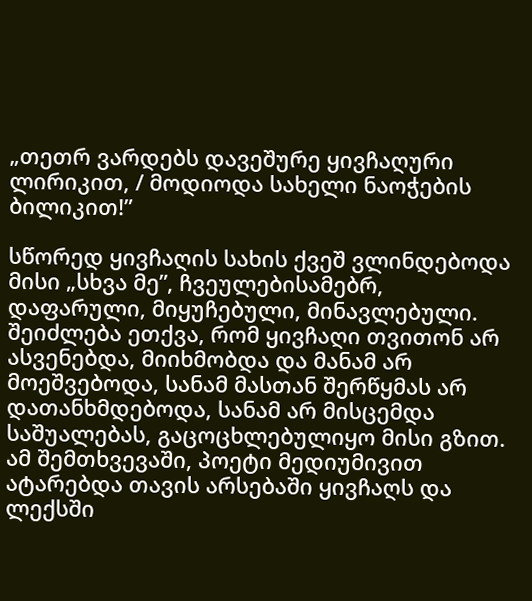„თეთრ ვარდებს დავეშურე ყივჩაღური ლირიკით, / მოდიოდა სახელი ნაოჭების ბილიკით!”

სწორედ ყივჩაღის სახის ქვეშ ვლინდებოდა მისი „სხვა მე”, ჩვეულებისამებრ, დაფარული, მიყუჩებული, მინავლებული. შეიძლება ეთქვა, რომ ყივჩაღი თვითონ არ ასვენებდა, მიიხმობდა და მანამ არ მოეშვებოდა, სანამ მასთან შერწყმას არ დათანხმდებოდა, სანამ არ მისცემდა საშუალებას, გაცოცხლებულიყო მისი გზით. ამ შემთხვევაში, პოეტი მედიუმივით ატარებდა თავის არსებაში ყივჩაღს და ლექსში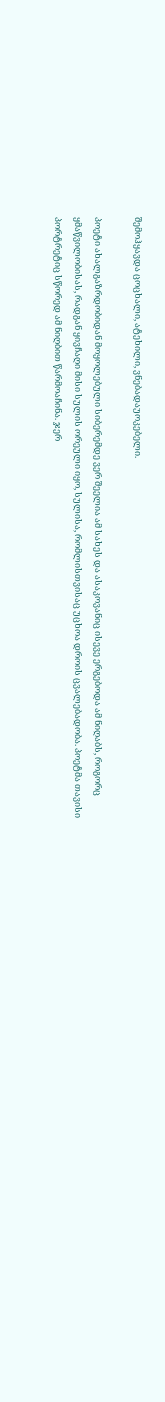შემოჰყავდა ცოცხალი, ატეხილი, ვნებადაუოკებელი.

პოეტი ახალგაზრდობიდან მოყოლებული სიბერემდე ვერ შეელია ამ სახეს და ასაკოვანიც ისევე ერგებოდა ამ ნიღაბს, როგორც ყმაწვილობისას, რადგან ყივჩაღი მისი სულის ორეული იყო, სულისა, რომლისთვისაც უცხოა დროის ცვალებადობა. პოეტმა თავისი პორტრეტიც სწორედ ამ ნიღბით წარმოაჩინა. ჯერ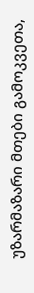უზარმაზარი მთები გამოკვეთა,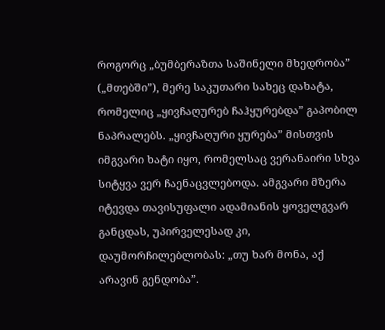როგორც „ბუმბერაზთა საშინელი მხედრობა” („მთებში”), მერე საკუთარი სახეც დახატა, რომელიც „ყივჩაღურებ ჩაჰყურებდა” გაპობილ ნაპრალებს. „ყივჩაღური ყურება” მისთვის იმგვარი ხატი იყო, რომელსაც ვერანაირი სხვა სიტყვა ვერ ჩაენაცვლებოდა. ამგვარი მზერა იტევდა თავისუფალი ადამიანის ყოველგვარ განცდას, უპირველესად კი, დაუმორჩილებლობას: „თუ ხარ მონა, აქ არავინ გენდობა”.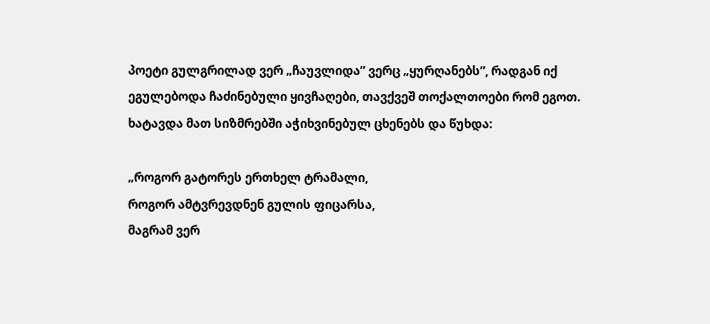პოეტი გულგრილად ვერ „ჩაუვლიდა” ვერც „ყურღანებს”, რადგან იქ ეგულებოდა ჩაძინებული ყივჩაღები, თავქვეშ თოქალთოები რომ ეგოთ. ხატავდა მათ სიზმრებში აჭიხვინებულ ცხენებს და წუხდა:

„როგორ გატორეს ერთხელ ტრამალი,
როგორ ამტვრევდნენ გულის ფიცარსა,
მაგრამ ვერ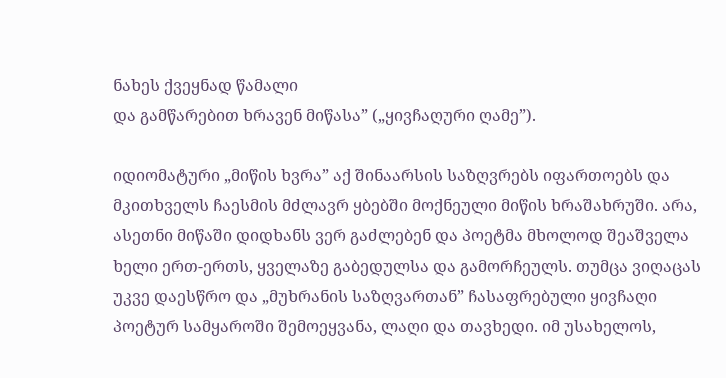ნახეს ქვეყნად წამალი
და გამწარებით ხრავენ მიწასა” („ყივჩაღური ღამე”).

იდიომატური „მიწის ხვრა” აქ შინაარსის საზღვრებს იფართოებს და მკითხველს ჩაესმის მძლავრ ყბებში მოქნეული მიწის ხრაშახრუში. არა, ასეთნი მიწაში დიდხანს ვერ გაძლებენ და პოეტმა მხოლოდ შეაშველა ხელი ერთ-ერთს, ყველაზე გაბედულსა და გამორჩეულს. თუმცა ვიღაცას უკვე დაესწრო და „მუხრანის საზღვართან” ჩასაფრებული ყივჩაღი პოეტურ სამყაროში შემოეყვანა, ლაღი და თავხედი. იმ უსახელოს,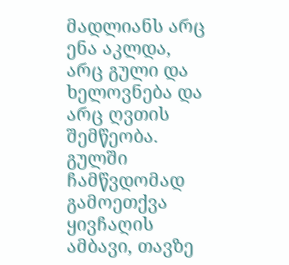მადლიანს არც ენა აკლდა, არც გული და ხელოვნება და არც ღვთის შემწეობა. გულში ჩამწვდომად გამოეთქვა ყივჩაღის ამბავი, თავზე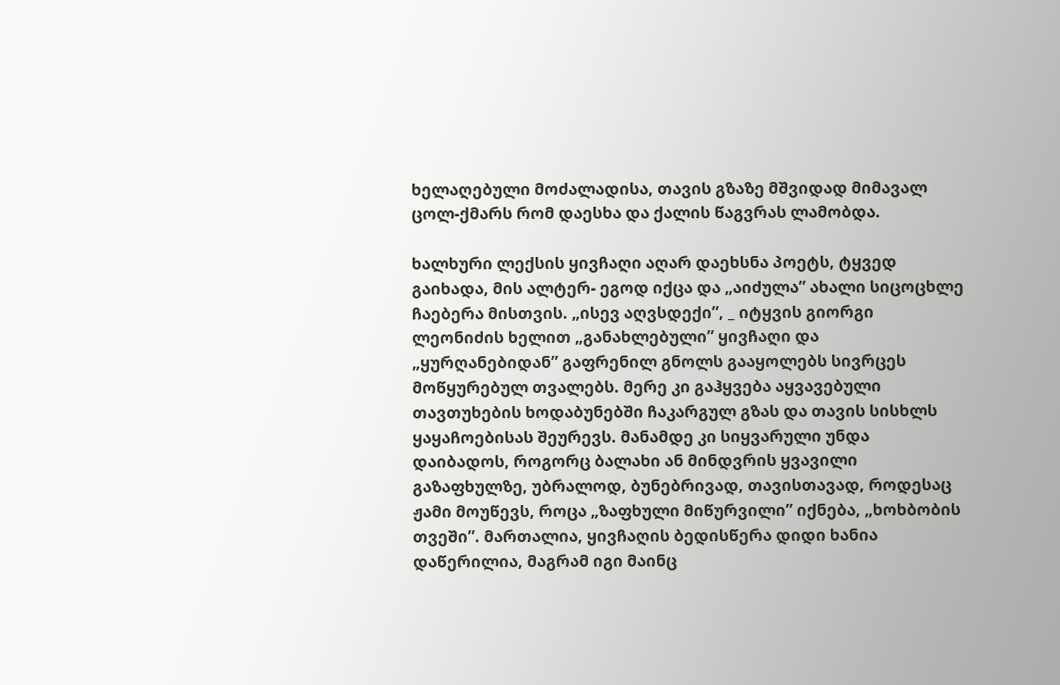ხელაღებული მოძალადისა, თავის გზაზე მშვიდად მიმავალ ცოლ-ქმარს რომ დაესხა და ქალის წაგვრას ლამობდა.

ხალხური ლექსის ყივჩაღი აღარ დაეხსნა პოეტს, ტყვედ გაიხადა, მის ალტერ- ეგოდ იქცა და „აიძულა” ახალი სიცოცხლე ჩაებერა მისთვის. „ისევ აღვსდექი”, _ იტყვის გიორგი ლეონიძის ხელით „განახლებული” ყივჩაღი და „ყურღანებიდან” გაფრენილ გნოლს გააყოლებს სივრცეს მოწყურებულ თვალებს. მერე კი გაჰყვება აყვავებული თავთუხების ხოდაბუნებში ჩაკარგულ გზას და თავის სისხლს ყაყაჩოებისას შეურევს. მანამდე კი სიყვარული უნდა დაიბადოს, როგორც ბალახი ან მინდვრის ყვავილი გაზაფხულზე, უბრალოდ, ბუნებრივად, თავისთავად, როდესაც ჟამი მოუწევს, როცა „ზაფხული მიწურვილი” იქნება, „ხოხბობის თვეში”. მართალია, ყივჩაღის ბედისწერა დიდი ხანია დაწერილია, მაგრამ იგი მაინც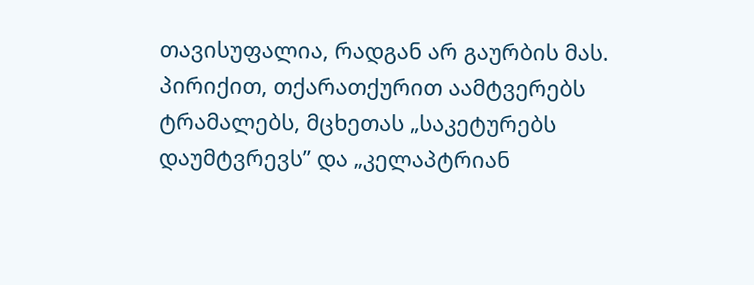თავისუფალია, რადგან არ გაურბის მას. პირიქით, თქარათქურით აამტვერებს ტრამალებს, მცხეთას „საკეტურებს დაუმტვრევს” და „კელაპტრიან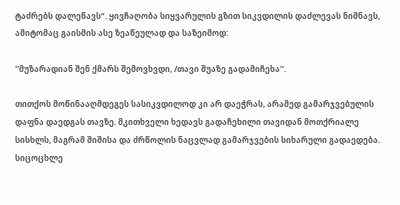ტაძრებს დალეწავს”. ყივჩაღობა სიყვარულის გზით სიკვდილის დაძლევას ნიშნავს, ამიტომაც გაისმის ასე ზეაწეულად და საზეიმოდ:

''მუზარადიან შენ ქმარს შემოვხვდი, /თავი შუაზე გადამიჩეხა''.

თითქოს მოწინააღმდეგეს სასიკვდილოდ კი არ დაეჭრას, არამედ გამარჯვებულის დაფნა დაედგას თავზე. მკითხველი ხედავს გადაჩეხილი თავიდან მოთქრიალე სისხლს, მაგრამ შიშისა და ძრწოლის ნაცვლად გამარჯვების სიხარული გადაედება. სიცოცხლე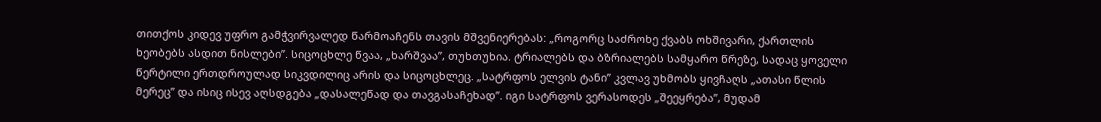თითქოს კიდევ უფრო გამჭვირვალედ წარმოაჩენს თავის მშვენიერებას: „როგორც საძროხე ქვაბს ოხშივარი, ქართლის ხეობებს ასდით ნისლები”. სიცოცხლე წვაა, „ხარშვაა”, თუხთუხია. ტრიალებს და ბზრიალებს სამყარო წრეზე, სადაც ყოველი წერტილი ერთდროულად სიკვდილიც არის და სიცოცხლეც. „სატრფოს ელვის ტანი” კვლავ უხმობს ყივჩაღს „ათასი წლის მერეც” და ისიც ისევ აღსდგება „დასალეწად და თავგასაჩეხად”. იგი სატრფოს ვერასოდეს „შეეყრება”, მუდამ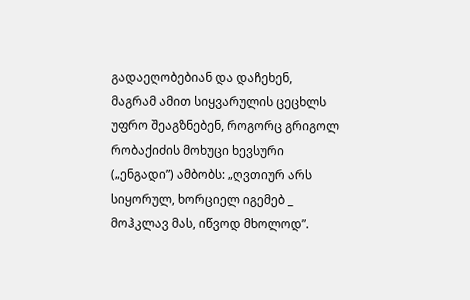გადაეღობებიან და დაჩეხენ, მაგრამ ამით სიყვარულის ცეცხლს უფრო შეაგზნებენ, როგორც გრიგოლ რობაქიძის მოხუცი ხევსური („ენგადი”) ამბობს: „ღვთიურ არს სიყორულ, ხორციელ იგემებ _ მოჰკლავ მას, იწვოდ მხოლოდ”.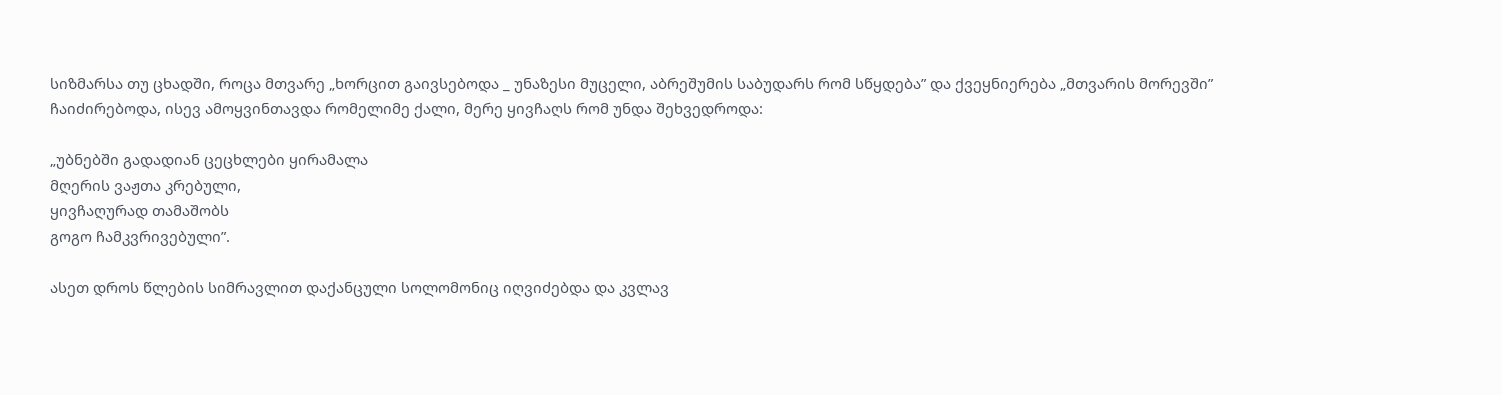სიზმარსა თუ ცხადში, როცა მთვარე „ხორცით გაივსებოდა _ უნაზესი მუცელი, აბრეშუმის საბუდარს რომ სწყდება” და ქვეყნიერება „მთვარის მორევში” ჩაიძირებოდა, ისევ ამოყვინთავდა რომელიმე ქალი, მერე ყივჩაღს რომ უნდა შეხვედროდა:

„უბნებში გადადიან ცეცხლები ყირამალა
მღერის ვაჟთა კრებული,
ყივჩაღურად თამაშობს
გოგო ჩამკვრივებული”.

ასეთ დროს წლების სიმრავლით დაქანცული სოლომონიც იღვიძებდა და კვლავ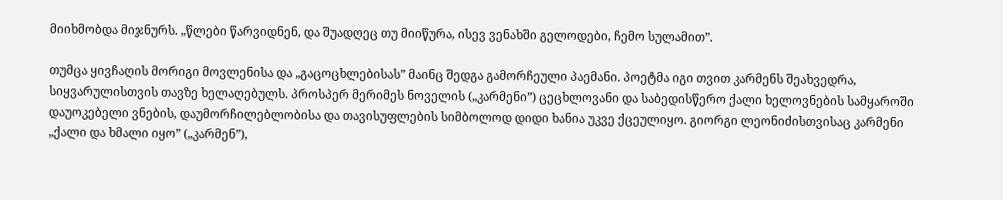მიიხმობდა მიჯნურს. „წლები წარვიდნენ, და შუადღეც თუ მიიწურა, ისევ ვენახში გელოდები, ჩემო სულამით”.

თუმცა ყივჩაღის მორიგი მოვლენისა და „გაცოცხლებისას” მაინც შედგა გამორჩეული პაემანი. პოეტმა იგი თვით კარმენს შეახვედრა, სიყვარულისთვის თავზე ხელაღებულს. პროსპერ მერიმეს ნოველის („კარმენი”) ცეცხლოვანი და საბედისწერო ქალი ხელოვნების სამყაროში დაუოკებელი ვნების, დაუმორჩილებლობისა და თავისუფლების სიმბოლოდ დიდი ხანია უკვე ქცეულიყო. გიორგი ლეონიძისთვისაც კარმენი „ქალი და ხმალი იყო” („კარმენ”),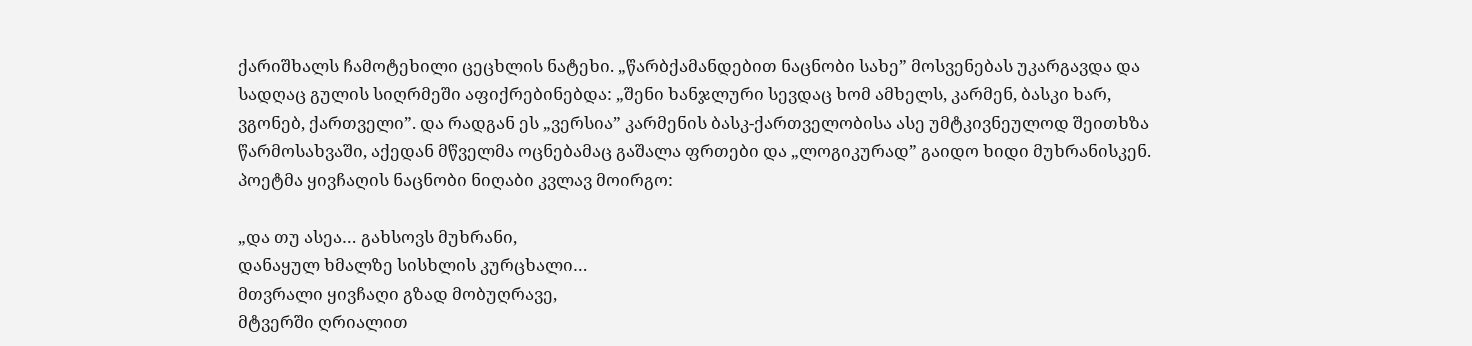ქარიშხალს ჩამოტეხილი ცეცხლის ნატეხი. „წარბქამანდებით ნაცნობი სახე” მოსვენებას უკარგავდა და სადღაც გულის სიღრმეში აფიქრებინებდა: „შენი ხანჯლური სევდაც ხომ ამხელს, კარმენ, ბასკი ხარ, ვგონებ, ქართველი”. და რადგან ეს „ვერსია” კარმენის ბასკ-ქართველობისა ასე უმტკივნეულოდ შეითხზა წარმოსახვაში, აქედან მწველმა ოცნებამაც გაშალა ფრთები და „ლოგიკურად” გაიდო ხიდი მუხრანისკენ. პოეტმა ყივჩაღის ნაცნობი ნიღაბი კვლავ მოირგო:

„და თუ ასეა… გახსოვს მუხრანი,
დანაყულ ხმალზე სისხლის კურცხალი…
მთვრალი ყივჩაღი გზად მობუღრავე,
მტვერში ღრიალით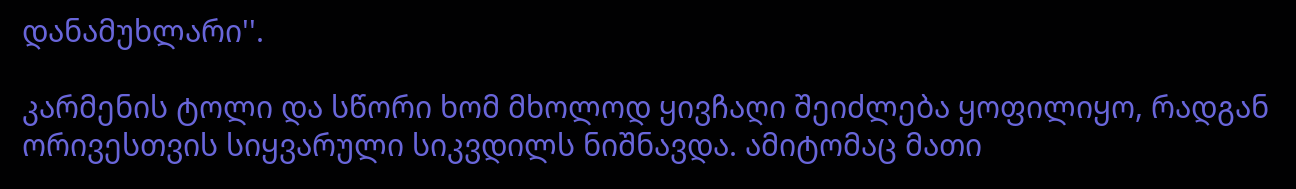დანამუხლარი''.

კარმენის ტოლი და სწორი ხომ მხოლოდ ყივჩაღი შეიძლება ყოფილიყო, რადგან ორივესთვის სიყვარული სიკვდილს ნიშნავდა. ამიტომაც მათი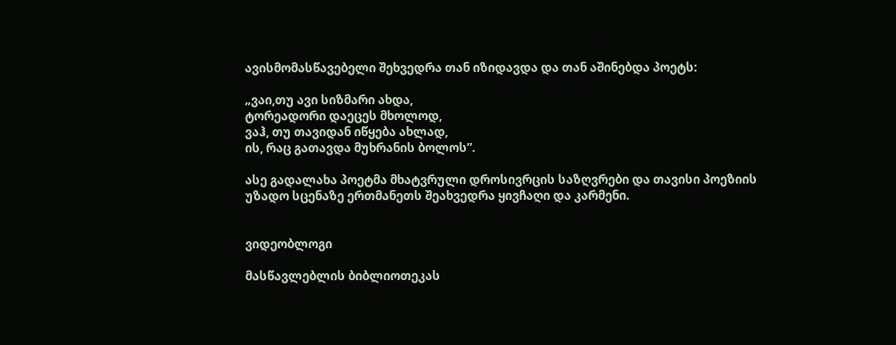ავისმომასწავებელი შეხვედრა თან იზიდავდა და თან აშინებდა პოეტს:

„ვაი,თუ ავი სიზმარი ახდა,
ტორეადორი დაეცეს მხოლოდ,
ვაჰ, თუ თავიდან იწყება ახლად,
ის, რაც გათავდა მუხრანის ბოლოს”.

ასე გადალახა პოეტმა მხატვრული დროსივრცის საზღვრები და თავისი პოეზიის უზადო სცენაზე ერთმანეთს შეახვედრა ყივჩაღი და კარმენი.


ვიდეობლოგი

მასწავლებლის ბიბლიოთეკას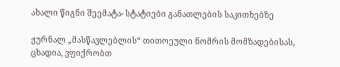ახალი წიგნი შეემატა- სტატიები განათლების საკითხებზე

ჟურნალ „მასწავლებლის“ თითოეული ნომრის მომზადებისას, ცხადია, ვფიქრობთ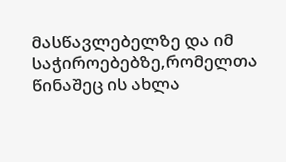მასწავლებელზე და იმ საჭიროებებზე,რომელთა წინაშეც ის ახლა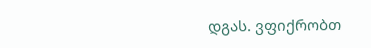დგას. ვფიქრობთ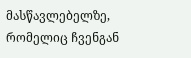მასწავლებელზე, რომელიც ჩვენგან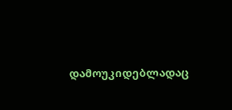დამოუკიდებლადაც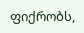ფიქრობს,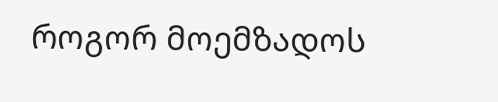როგორ მოემზადოს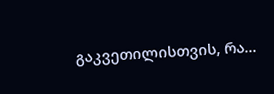გაკვეთილისთვის, რა...